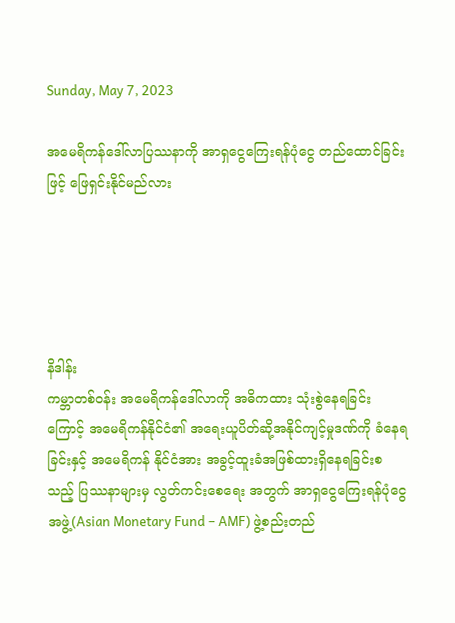Sunday, May 7, 2023

အမေရိကန်ဒေါ်လာပြဿနာကို အာရှငွေကြေးရန်ပုံငွေ တည်ထောင်ခြင်းဖြင့် ဖြေရှင်းနိုင်မည်လား





နိဒါန်း
ကမ္ဘာတစ်ဝန်း အမေရိကန်ဒေါ်လာကို အဓိကထား သုံးစွဲနေရခြင်းကြောင့် အမေရိကန်နိုင်ငံ၏ အရေးယူပိတ်ဆို့အနိုင်ကျင့်မှုဒဏ်ကို ခံနေရခြင်းနှင့် အမေရိကန် နိုင်ငံအား အခွင့်ထူးခံအဖြစ်ထားရှိနေရခြင်းစသည့် ပြဿနာများမှ လွတ်ကင်းစေရေး အတွက် အာရှငွေကြေးရန်ပုံငွေအဖွဲ့(Asian Monetary Fund – AMF) ဖွဲ့စည်းတည်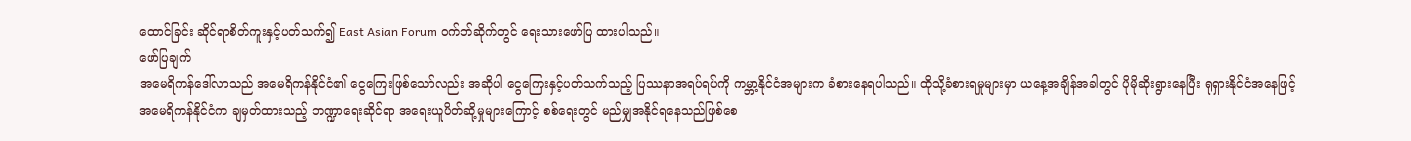ထောင်ခြင်း ဆိုင်ရာစိတ်ကူးနှင့်ပတ်သက်၍ East Asian Forum ဝက်ဘ်ဆိုက်တွင် ရေးသားဖော်ပြ ထားပါသည်။
ဖော်ပြချက်
အမေရိကန်ဒေါ်လာသည် အမေရိကန်နိုင်ငံ၏ ငွေကြေးဖြစ်သော်လည်း အဆိုပါ ငွေကြေးနှင့်ပတ်သက်သည့် ပြဿနာအရပ်ရပ်ကို ကမ္ဘာ့နိုင်ငံအများက ခံစားနေရပါသည်။ ထိုသို့ခံစားရမှုများမှာ ယနေ့အချိန်အခါတွင် ပိုမိုဆိုးရွားနေပြီး ရုရှားနိုင်ငံအနေဖြင့် အမေရိကန်နိုင်ငံက ချမှတ်ထားသည့် ဘဏ္ဍာရေးဆိုင်ရာ အရေးယူပိတ်ဆို့မှုများကြောင့် စစ်ရေးတွင် မည်မျှအနိုင်ရနေသည်ဖြစ်စေ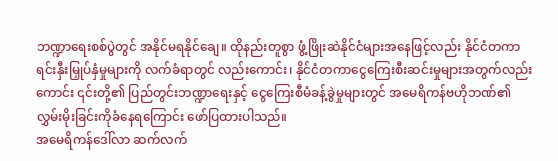ဘဏ္ဍာရေးစစ်ပွဲတွင် အနိုင်မရနိုင်ချေ။ ထိုနည်းတူစွာ ဖွံ့ဖြိုးဆဲနိုင်ငံများအနေဖြင့်လည်း နိုင်ငံတကာရင်းနှီးမြှုပ်နှံမှုများကို လက်ခံရာတွင် လည်းကောင်း၊ နိုင်ငံတကာငွေကြေးစီးဆင်းမှုများအတွက်လည်းကောင်း ၎င်းတို့၏ ပြည်တွင်းဘဏ္ဍာရေးနှင့် ငွေကြေးစီမံခန့်ခွဲမှုများတွင် အမေရိကန်ဗဟိုဘဏ်၏ လွှမ်းမိုးခြင်းကိုခံနေရကြောင်း ဖော်ပြထားပါသည်။
အမေရိကန်ဒေါ်လာ ဆက်လက်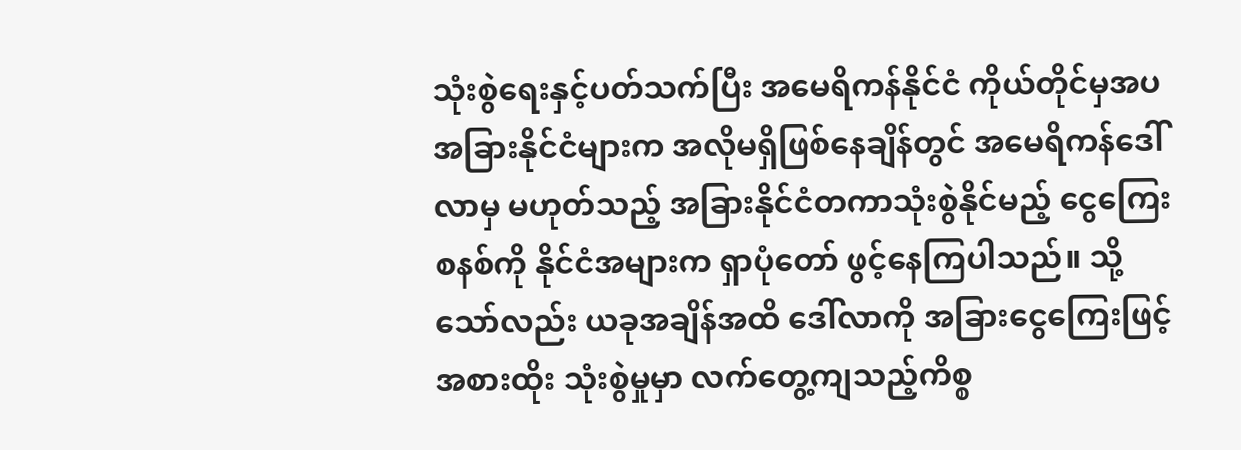သုံးစွဲရေးနှင့်ပတ်သက်ပြီး အမေရိကန်နိုင်ငံ ကိုယ်တိုင်မှအပ အခြားနိုင်ငံများက အလိုမရှိဖြစ်နေချိန်တွင် အမေရိကန်ဒေါ်လာမှ မဟုတ်သည့် အခြားနိုင်ငံတကာသုံးစွဲနိုင်မည့် ငွေကြေးစနစ်ကို နိုင်ငံအများက ရှာပုံတော် ဖွင့်နေကြပါသည်။ သို့သော်လည်း ယခုအချိန်အထိ ဒေါ်လာကို အခြားငွေကြေးဖြင့် အစားထိုး သုံးစွဲမှုမှာ လက်တွေ့ကျသည့်ကိစ္စ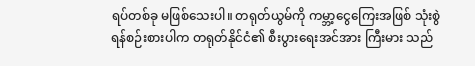ရပ်တစ်ခု မဖြစ်သေးပါ။ တရုတ်ယွမ်ကို ကမ္ဘာ့ငွေကြေးအဖြစ် သုံးစွဲရန်စဉ်းစားပါက တရုတ်နိုင်ငံ၏ စီးပွားရေးအင်အား ကြီးမား သည်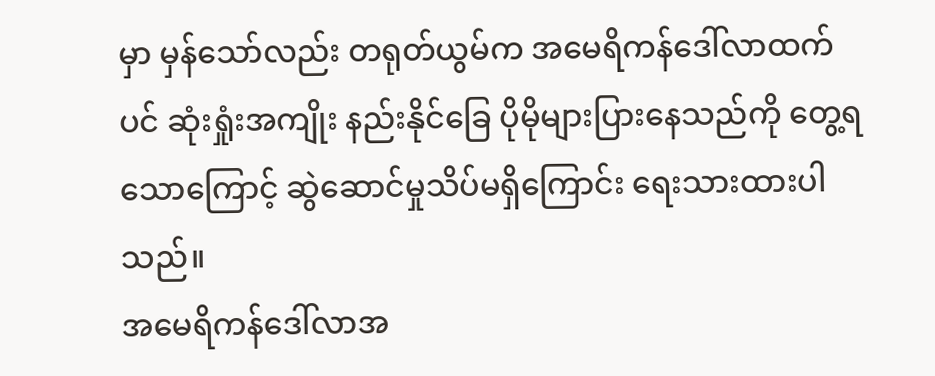မှာ မှန်သော်လည်း တရုတ်ယွမ်က အမေရိကန်ဒေါ်လာထက်ပင် ဆုံးရှုံးအကျိုး နည်းနိုင်ခြေ ပိုမိုများပြားနေသည်ကို တွေ့ရသောကြောင့် ဆွဲဆောင်မှုသိပ်မရှိကြောင်း ရေးသားထားပါသည်။
အမေရိကန်ဒေါ်လာအ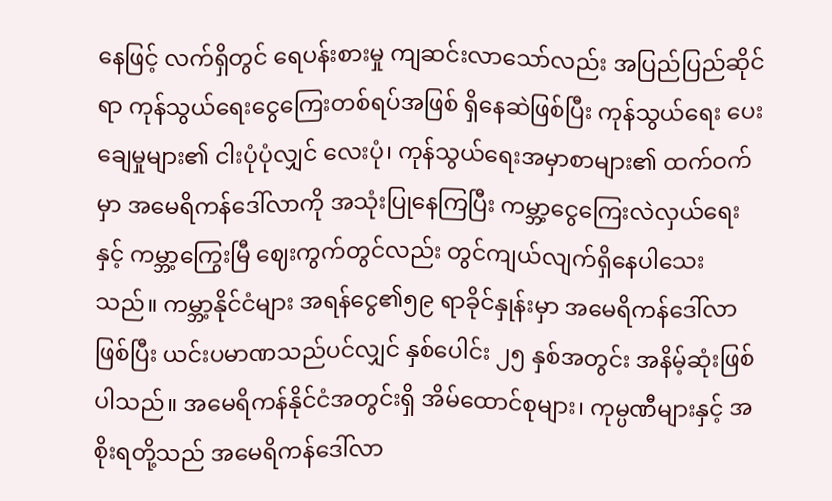နေဖြင့် လက်ရှိတွင် ရေပန်းစားမှု ကျဆင်းလာသော်လည်း အပြည်ပြည်ဆိုင်ရာ ကုန်သွယ်ရေးငွေကြေးတစ်ရပ်အဖြစ် ရှိနေဆဲဖြစ်ပြီး ကုန်သွယ်ရေး ပေးချေမှုများ၏ ငါးပုံပုံလျှင် လေးပုံ၊ ကုန်သွယ်ရေးအမှာစာများ၏ ထက်ဝက်မှာ အမေရိကန်ဒေါ်လာကို အသုံးပြုနေကြပြီး ကမ္ဘာ့ငွေကြေးလဲလှယ်ရေးနှင့် ကမ္ဘာ့ကြွေးမြီ ဈေးကွက်တွင်လည်း တွင်ကျယ်လျက်ရှိနေပါသေးသည်။ ကမ္ဘာ့နိုင်ငံများ အရန်ငွေ၏၅၉ ရာခိုင်နှုန်းမှာ အမေရိကန်ဒေါ်လာဖြစ်ပြီး ယင်းပမာဏသည်ပင်လျှင် နှစ်ပေါင်း ၂၅ နှစ်အတွင်း အနိမ့်ဆုံးဖြစ်ပါသည်။ အမေရိကန်နိုင်ငံအတွင်းရှိ အိမ်ထောင်စုများ၊ ကုမ္ပဏီများနှင့် အစိုးရတို့သည် အမေရိကန်ဒေါ်လာ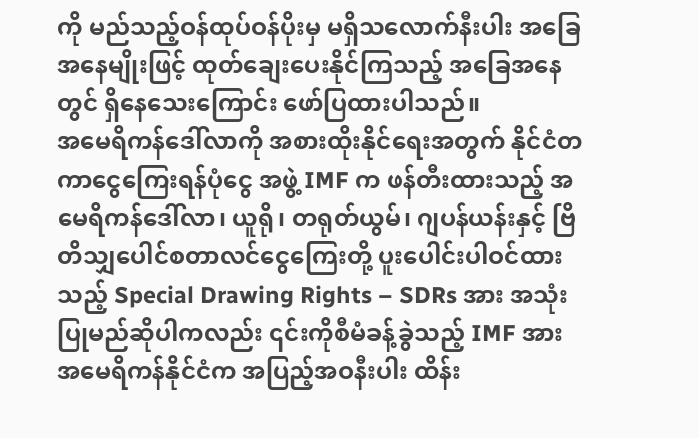ကို မည်သည့်ဝန်ထုပ်ဝန်ပိုးမှ မရှိသလောက်နီးပါး အခြေအနေမျိုးဖြင့် ထုတ်ချေးပေးနိုင်ကြသည့် အခြေအနေတွင် ရှိနေသေးကြောင်း ဖော်ပြထားပါသည်။
အမေရိကန်ဒေါ်လာကို အစားထိုးနိုင်ရေးအတွက် နိုင်ငံတကာငွေကြေးရန်ပုံငွေ အဖွဲ့ IMF က ဖန်တီးထားသည့် အမေရိကန်ဒေါ်လာ၊ ယူရို၊ တရုတ်ယွမ်၊ ဂျပန်ယန်းနှင့် ဗြိတိသျှပေါင်စတာလင်ငွေကြေးတို့ ပူးပေါင်းပါဝင်ထားသည့် Special Drawing Rights – SDRs အား အသုံးပြုမည်ဆိုပါကလည်း ၎င်းကိုစီမံခန့်ခွဲသည့် IMF အား အမေရိကန်နိုင်ငံက အပြည့်အဝနီးပါး ထိန်း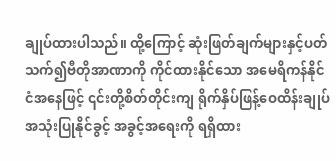ချုပ်ထားပါသည်။ ထို့ကြောင့် ဆုံးဖြတ်ချက်များနှင့်ပတ်သက်၍ဗီတိုအာဏာကို ကိုင်ထားနိုင်သော အမေရိကန်နိုင်ငံအနေဖြင့် ၎င်းတို့စိတ်တိုင်းကျ ရိုက်နှိပ်ဖြန့်ဝေထိန်းချုပ် အသုံးပြုနိုင်ခွင့် အခွင့်အရေးကို ရရှိထား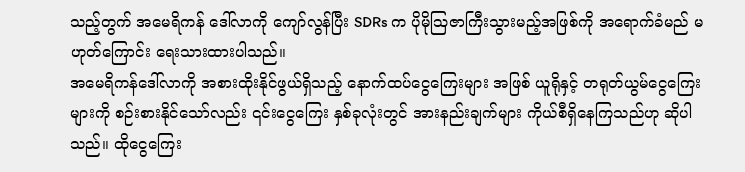သည့်တွက် အမေရိကန် ဒေါ်လာကို ကျော်လွန်ပြီး SDRs က ပိုမိုဩဇာကြီးသွားမည့်အဖြစ်ကို အရောက်ခံမည် မဟုတ်ကြောင်း ရေးသားထားပါသည်။
အမေရိကန်ဒေါ်လာကို အစားထိုးနိုင်ဖွယ်ရှိသည့် နောက်ထပ်ငွေကြေးများ အဖြစ် ယူရိုနှင့် တရုတ်ယွမ်ငွေကြေးများကို စဉ်းစားနိုင်သော်လည်း ၎င်းငွေကြေး နှစ်ခုလုံးတွင် အားနည်းချက်များ ကိုယ်စီရှိနေကြသည်ဟု ဆိုပါသည်။ ထိုငွေကြေး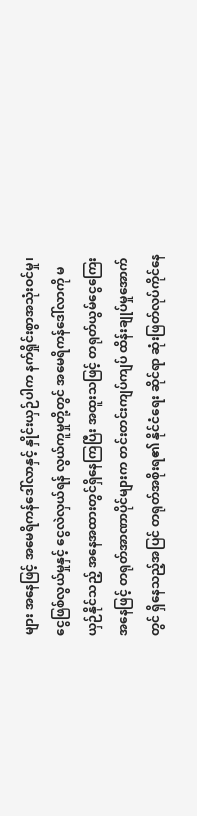များ အနေဖြင့် အမေရိကန်ဒေါ်လာနှင့် နှိုင်းယှဉ်ပါက နက်ရှိုင်းစွာအသုံးဝင်မှု၊ ငွေဖြစ်လွယ်မှုနှင့် ငွေလဲလှယ်ရန် လွယ်ကူမှုတို့တွင် အမေရိကန်ဒေါ်လာကို မယှဉ်နိုင်သည့် အနေအထားတွင်ရှိနေကြပြီး အထူးသဖြင့် တရုတ်ယွမ်ငွေကြေးအနေဖြင့် တရုတ်အာဏာပိုင်များက တင်းတင်းကျပ်ကျပ် ထိန်းချုပ်မှုအောက်တွင် ရှိနေသည့်အပြင် တရုတ်အစိုးရ၏ နိုင်ငံရေး ဆိုင်ရာ ဆုံးဖြတ်လုပ်ကိုင်နေ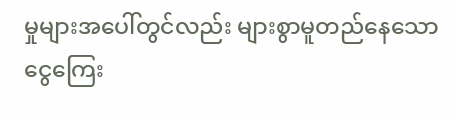မှုများအပေါ်တွင်လည်း များစွာမူတည်နေသော ငွေကြေး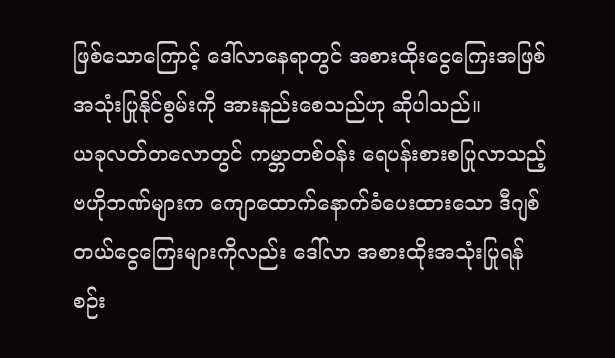ဖြစ်သောကြောင့် ဒေါ်လာနေရာတွင် အစားထိုးငွေကြေးအဖြစ် အသုံးပြုနိုင်စွမ်းကို အားနည်းစေသည်ဟု ဆိုပါသည်။
ယခုလတ်တလောတွင် ကမ္ဘာတစ်ဝန်း ရေပန်းစားစပြုလာသည့် ဗဟိုဘဏ်များက ကျောထောက်နောက်ခံပေးထားသော ဒီဂျစ်တယ်ငွေကြေးများကိုလည်း ဒေါ်လာ အစားထိုးအသုံးပြုရန် စဉ်း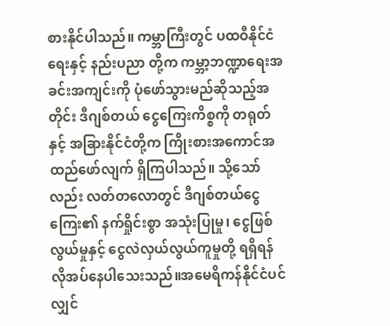စားနိုင်ပါသည်။ ကမ္ဘာကြီးတွင် ပထဝီနိုင်ငံရေးနှင့် နည်းပညာ တို့က ကမ္ဘာ့ဘဏ္ဍာရေးအခင်းအကျင်းကို ပုံဖော်သွားမည်ဆိုသည့်အတိုင်း ဒီဂျစ်တယ် ငွေကြေးကိစ္စကို တရုတ်နှင့် အခြားနိုင်ငံတို့က ကြိုးစားအကောင်အထည်ဖော်လျက် ရှိကြပါသည်။ သို့သော်လည်း လတ်တလောတွင် ဒီဂျစ်တယ်ငွေကြေး၏ နက်ရှိုင်းစွာ အသုံးပြုမှု၊ ငွေဖြစ်လွယ်မှုနှင့် ငွေလဲလှယ်လွယ်ကူမှုတို့ ရရှိရန်လိုအပ်နေပါသေးသည်။အမေရိကန်နိုင်ငံပင်လျှင်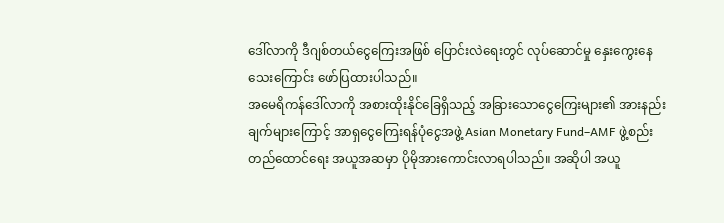ဒေါ်လာကို ဒီဂျစ်တယ်ငွေကြေးအဖြစ် ပြောင်းလဲရေးတွင် လုပ်ဆောင်မှု နှေးကွေးနေသေးကြောင်း ဖော်ပြထားပါသည်။
အမေရိကန်ဒေါ်လာကို အစားထိုးနိုင်ခြေရှိသည့် အခြားသောငွေကြေးများ၏ အားနည်းချက်များကြောင့် အာရှငွေကြေးရန်ပုံငွေအဖွဲ့ Asian Monetary Fund–AMF ဖွဲ့စည်းတည်ထောင်ရေး အယူအဆမှာ ပိုမိုအားကောင်းလာရပါသည်။ အဆိုပါ အယူ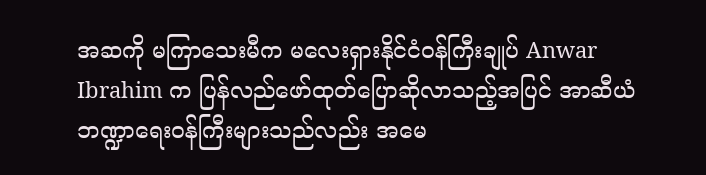အဆကို မကြာသေးမီက မလေးရှားနိုင်ငံဝန်ကြီးချုပ် Anwar Ibrahim က ပြန်လည်ဖော်ထုတ်ပြောဆိုလာသည့်အပြင် အာဆီယံဘဏ္ဍာရေးဝန်ကြီးများသည်လည်း အမေ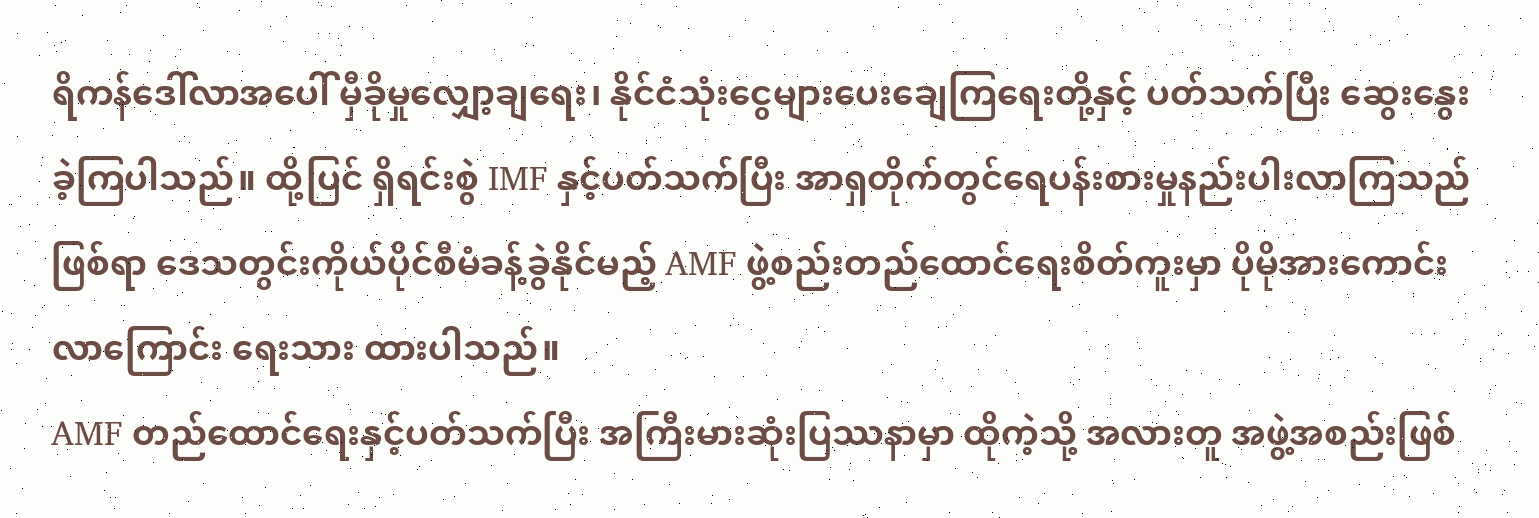ရိကန်ဒေါ်လာအပေါ် မှီခိုမှုလျှော့ချရေး၊ နိုင်ငံသုံးငွေများပေးချေကြရေးတို့နှင့် ပတ်သက်ပြီး ဆွေးနွေးခဲ့ကြပါသည်။ ထို့ပြင် ရှိရင်းစွဲ IMF နှင့်ပတ်သက်ပြီး အာရှတိုက်တွင်ရေပန်းစားမှုနည်းပါးလာကြသည်ဖြစ်ရာ ဒေသတွင်းကိုယ်ပိုင်စီမံခန့်ခွဲနိုင်မည့် AMF ဖွဲ့စည်းတည်ထောင်ရေးစိတ်ကူးမှာ ပိုမိုအားကောင်းလာကြောင်း ရေးသား ထားပါသည်။
AMF တည်ထောင်ရေးနှင့်ပတ်သက်ပြီး အကြီးမားဆုံးပြဿနာမှာ ထိုကဲ့သို့ အလားတူ အဖွဲ့အစည်းဖြစ်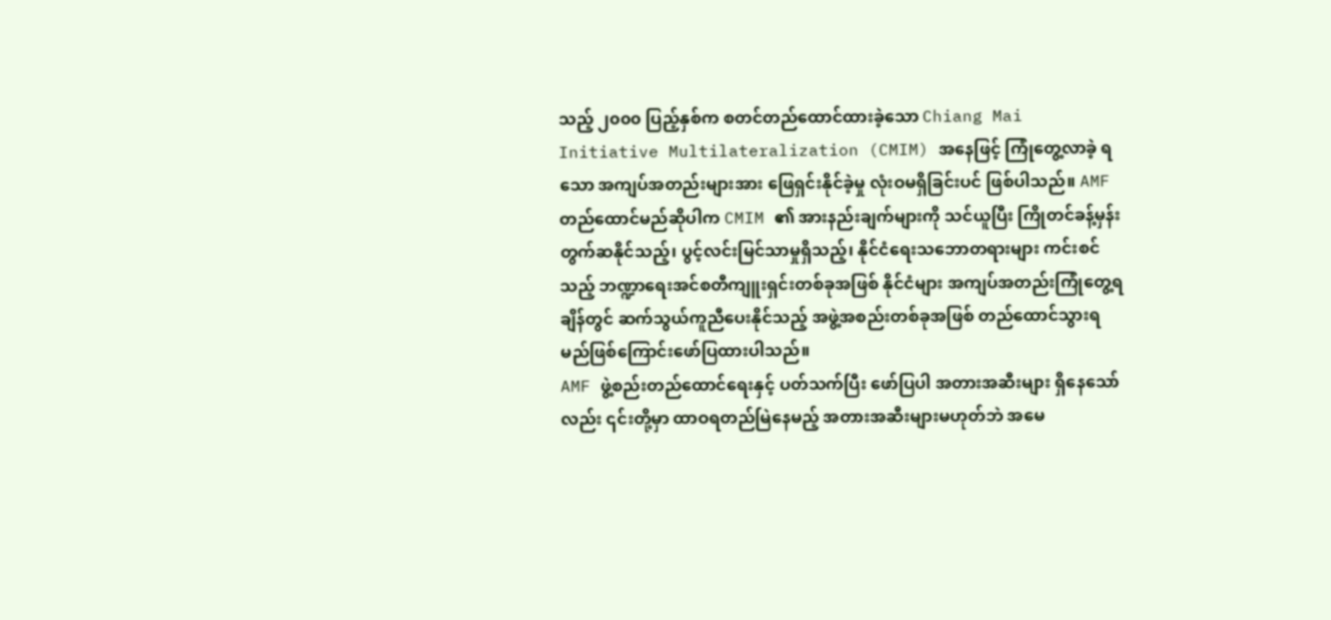သည့် ၂၀၀၀ ပြည့်နှစ်က စတင်တည်ထောင်ထားခဲ့သော Chiang Mai Initiative Multilateralization (CMIM) အနေဖြင့် ကြုံတွေ့လာခဲ့ ရသော အကျပ်အတည်းများအား ဖြေရှင်းနိုင်ခဲ့မှု လုံးဝမရှိခြင်းပင် ဖြစ်ပါသည်။ AMF တည်ထောင်မည်ဆိုပါက CMIM ၏ အားနည်းချက်များကို သင်ယူပြီး ကြိုတင်ခန့်မှန်း တွက်ဆနိုင်သည့်၊ ပွင့်လင်းမြင်သာမှုရှိသည့်၊ နိုင်ငံရေးသဘောတရားများ ကင်းစင်သည့် ဘဏ္ဍာရေးအင်စတီကျူးရှင်းတစ်ခုအဖြစ် နိုင်ငံများ အကျပ်အတည်းကြုံတွေ့ရချိန်တွင် ဆက်သွယ်ကူညီပေးနိုင်သည့် အဖွဲ့အစည်းတစ်ခုအဖြစ် တည်ထောင်သွားရမည်ဖြစ်ကြောင်းဖော်ပြထားပါသည်။
AMF ဖွဲ့စည်းတည်ထောင်ရေးနှင့် ပတ်သက်ပြီး ဖော်ပြပါ အတားအဆီးများ ရှိနေသော်လည်း ၎င်းတို့မှာ ထာဝရတည်မြဲနေမည့် အတားအဆီးများမဟုတ်ဘဲ အမေ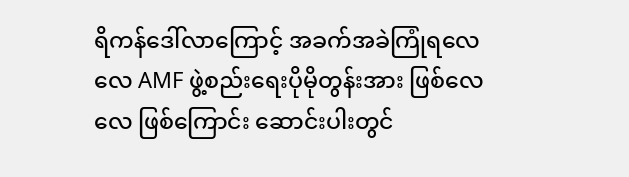ရိကန်ဒေါ်လာကြောင့် အခက်အခဲကြုံရလေလေ AMF ဖွဲ့စည်းရေးပိုမိုတွန်းအား ဖြစ်လေလေ ဖြစ်ကြောင်း ဆောင်းပါးတွင်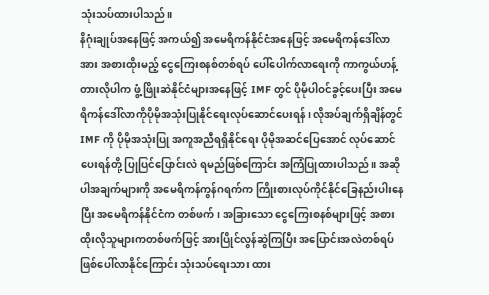သုံးသပ်ထားပါသည်။
နိဂုံးချုပ်အနေဖြင့် အကယ်၍ အမေရိကန်နိုင်ငံအနေဖြင့် အမေရိကန်ဒေါ်လာအား အစားထိုးမည့် ငွေကြေးစနစ်တစ်ရပ် ပေါ်ပေါက်လာရေးကို ကာကွယ်ဟန့်တားလိုပါက ဖွံ့ဖြိုးဆဲနိုင်ငံများအနေဖြင့် IMF တွင် ပိုမိုပါဝင်ခွင့်ပေးပြီး အမေရိကန်ဒေါ်လာကိုပိုမိုအသုံးပြုနိုင်ရေးလုပ်ဆောင်ပေးရန်၊ လိုအပ်ချက်ရှိချိန်တွင် IMF ကို ပိုမိုအသုံးပြု အကူအညီရရှိနိုင်ရေး ပိုမိုအဆင်ပြေအောင် လုပ်ဆောင်ပေးရန်တို့ ပြုပြင်ပြောင်းလဲ ရမည်ဖြစ်ကြောင်း အကြံပြုထားပါသည်။ အဆိုပါအချက်များကို အမေရိကန်ကွန်ဂရက်က ကြိုးစားလုပ်ကိုင်နိုင်ခြေနည်းပါးနေပြီး အမေရိကန်နိုင်ငံက တစ်ဖက်၊ အခြားသော ငွေကြေးစနစ်များဖြင့် အစားထိုးလိုသူများကတစ်ဖက်ဖြင့် အားပြိုင်လွန်ဆွဲကြပြီး အပြောင်းအလဲတစ်ရပ် ဖြစ်ပေါ်လာနိုင်ကြောင်း သုံးသပ်ရေးသား ထား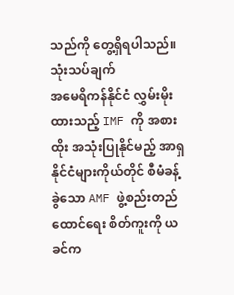သည်ကို တွေ့ရှိရပါသည်။
သုံးသပ်ချက်
အမေရိကန်နိုင်ငံ လွှမ်းမိုးထားသည့် IMF ကို အစားထိုး အသုံးပြုနိုင်မည့် အာရှနိုင်ငံများကိုယ်တိုင် စီမံခန့်ခွဲသော AMF ဖွဲ့စည်းတည်ထောင်ရေး စိတ်ကူးကို ယခင်က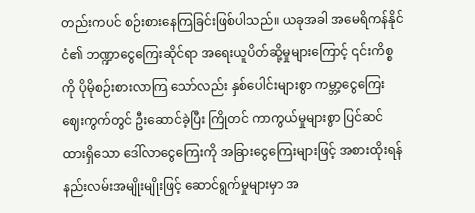တည်းကပင် စဉ်းစားနေကြခြင်းဖြစ်ပါသည်။ ယခုအခါ အမေရိကန်နိုင်ငံ၏ ဘဏ္ဍာငွေကြေးဆိုင်ရာ အရေးယူပိတ်ဆို့မှုများကြောင့် ၎င်းကိစ္စကို ပိုမိုစဉ်းစားလာကြ သော်လည်း နှစ်ပေါင်းများစွာ ကမ္ဘာ့ငွေကြေးဈေးကွက်တွင် ဦးဆောင်ခဲ့ပြီး ကြိုတင် ကာကွယ်မှုများစွာ ပြင်ဆင်ထားရှိသော ဒေါ်လာငွေကြေးကို အခြားငွေကြေးများဖြင့် အစားထိုးရန် နည်းလမ်းအမျိုးမျိုးဖြင့် ဆောင်ရွက်မှုများမှာ အ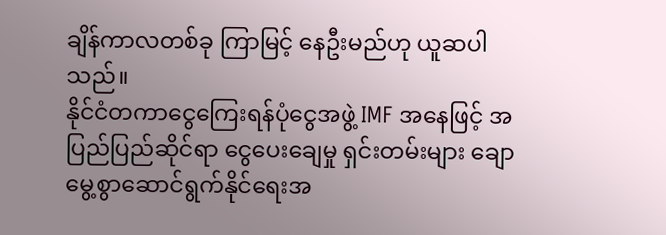ချိန်ကာလတစ်ခု ကြာမြင့် နေဦးမည်ဟု ယူဆပါသည်။
နိုင်ငံတကာငွေကြေးရန်ပုံငွေအဖွဲ့ IMF အနေဖြင့် အပြည်ပြည်ဆိုင်ရာ ငွေပေးချေမှု ရှင်းတမ်းများ ချောမွေ့စွာဆောင်ရွက်နိုင်ရေးအ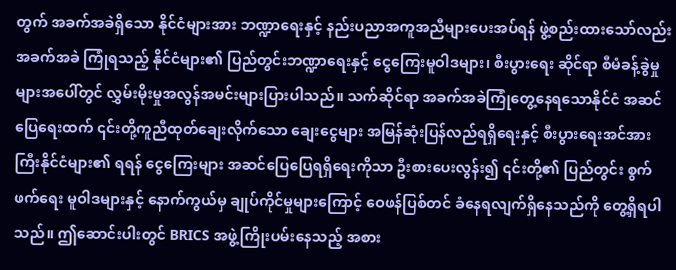တွက် အခက်အခဲရှိသော နိုင်ငံများအား ဘဏ္ဍာရေးနှင့် နည်းပညာအကူအညီများပေးအပ်ရန် ဖွဲ့စည်းထားသော်လည်း အခက်အခဲ ကြုံရသည့် နိုင်ငံများ၏ ပြည်တွင်းဘဏ္ဍာရေးနှင့် ငွေကြေးမူဝါဒများ၊ စီးပွားရေး ဆိုင်ရာ စီမံခန့်ခွဲမှုများအပေါ်တွင် လွှမ်းမိုးမှုအလွန်အမင်းများပြားပါသည်။ သက်ဆိုင်ရာ အခက်အခဲကြုံတွေ့နေရသောနိုင်ငံ အဆင်ပြေရေးထက် ၎င်းတို့ကူညီထုတ်ချေးလိုက်သော ချေးငွေများ အမြန်ဆုံးပြန်လည်ရရှိရေးနှင့် စီးပွားရေးအင်အားကြီးနိုင်ငံများ၏ ရရန် ငွေကြေးများ အဆင်ပြေပြေရရှိရေးကိုသာ ဦးစားပေးလွန်း၍ ၎င်းတို့၏ ပြည်တွင်း စွက်ဖက်ရေး မူဝါဒများနှင့် နောက်ကွယ်မှ ချုပ်ကိုင်မှုများကြောင့် ဝေဖန်ပြစ်တင် ခံနေရလျက်ရှိနေသည်ကို တွေ့ရှိရပါသည်။ ဤဆောင်းပါးတွင် BRICS အဖွဲ့ကြိုးပမ်းနေသည့် အစား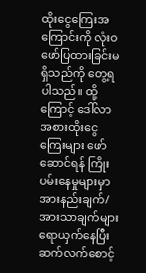ထိုးငွေကြေးအကြောင်းကို လုံးဝဖော်ပြထားခြင်းမရှိသည်ကို တွေ့ရပါသည်။ ထို့ကြောင့် ဒေါ်လာအစားထိုးငွေကြေးများ ဖော်ဆောင်ရန် ကြိုးပမ်းနေမှုများမှာ အားနည်းချက်/အားသာချက်များ ရောယှက်နေပြီး ဆက်လက်စောင့်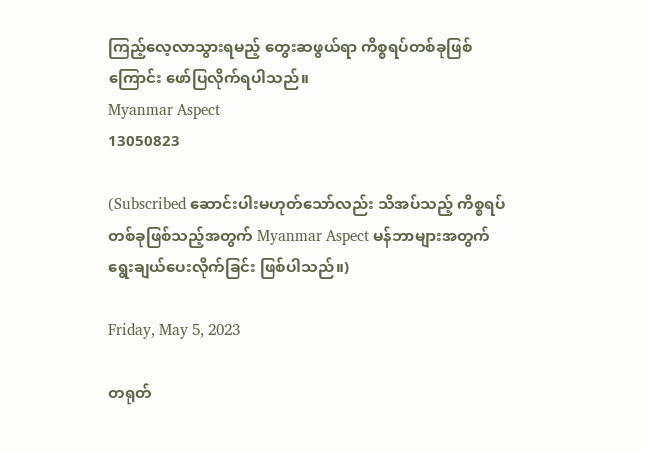ကြည့်လေ့လာသွားရမည့် တွေးဆဖွယ်ရာ ကိစ္စရပ်တစ်ခုဖြစ်ကြောင်း ဖော်ပြလိုက်ရပါသည်။
Myanmar Aspect
13050823

(Subscribed ဆောင်းပါးမဟုတ်သော်လည်း သိအပ်သည့် ကိစ္စရပ်တစ်ခုဖြစ်သည့်အတွက် Myanmar Aspect မန်ဘာများအတွက် ရွေးချယ်ပေးလိုက်ခြင်း ဖြစ်ပါသည်။)

Friday, May 5, 2023

တရုတ်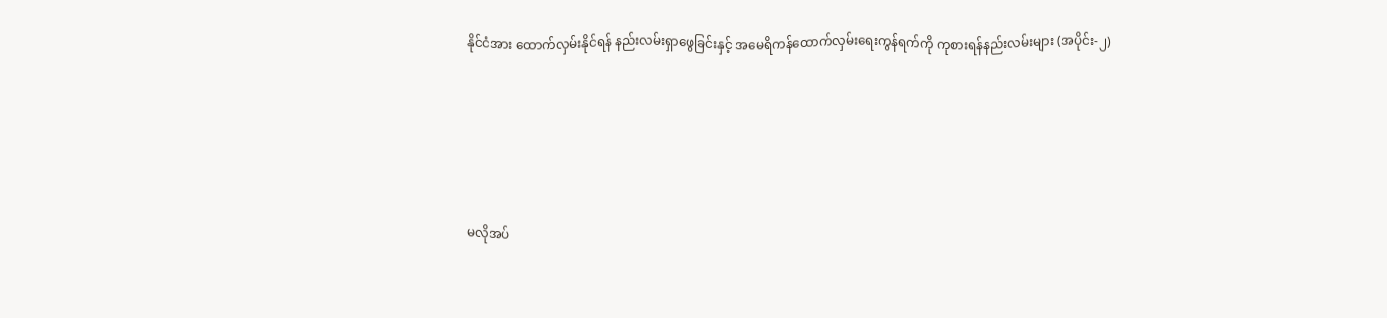နိုင်ငံအား ထောက်လှမ်းနိုင်ရန် နည်းလမ်းရှာဖွေခြင်းနှင့် အမေရိကန်ထောက်လှမ်းရေးကွန်ရက်ကို ကုစားရန်နည်းလမ်းများ (အပိုင်း-၂)





မလိုအပ်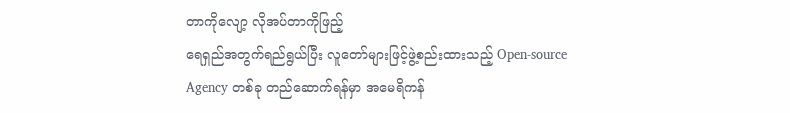တာကိုလျော့ လိုအပ်တာကိုဖြည့်
ရေရှည်အတွက်ရည်ရွယ်ပြီး လူတော်များဖြင့်ဖွဲ့စည်းထားသည့် Open-source Agency တစ်ခု တည်ဆောက်ရန်မှာ အမေရိကန်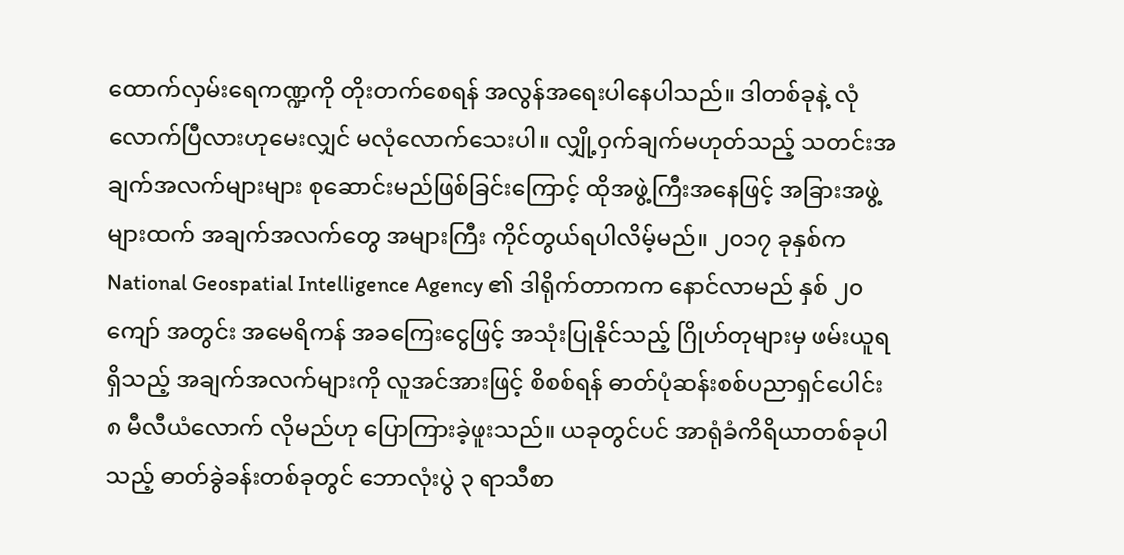ထောက်လှမ်းရေကဏ္ဍကို တိုးတက်စေရန် အလွန်အရေးပါနေပါသည်။ ဒါတစ်ခုနဲ့ လုံလောက်ပြီလားဟုမေးလျှင် မလုံလောက်သေးပါ။ လျှို့ဝှက်ချက်မဟုတ်သည့် သတင်းအချက်အလက်များများ စုဆောင်းမည်ဖြစ်ခြင်းကြောင့် ထိုအဖွဲ့ကြီးအနေဖြင့် အခြားအဖွဲ့များထက် အချက်အလက်တွေ အများကြီး ကိုင်တွယ်ရပါလိမ့်မည်။ ၂၀၁၇ ခုနှစ်က National Geospatial Intelligence Agency ၏ ဒါရိုက်တာကက နောင်လာမည် နှစ် ၂၀ ကျော် အတွင်း အမေရိကန် အခကြေးငွေဖြင့် အသုံးပြုနိုင်သည့် ဂြိုဟ်တုများမှ ဖမ်းယူရရှိသည့် အချက်အလက်များကို လူအင်အားဖြင့် စိစစ်ရန် ဓာတ်ပုံဆန်းစစ်ပညာရှင်ပေါင်း ၈ မီလီယံလောက် လိုမည်ဟု ပြောကြားခဲ့ဖူးသည်။ ယခုတွင်ပင် အာရုံခံကိရိယာတစ်ခုပါသည့် ဓာတ်ခွဲခန်းတစ်ခုတွင် ဘောလုံးပွဲ ၃ ရာသီစာ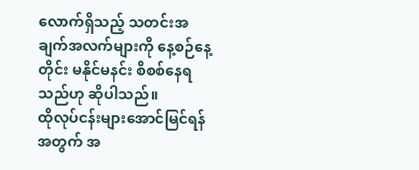လောက်ရှိသည့် သတင်းအချက်အလက်များကို နေ့စဉ်နေ့တိုင်း မနိုင်မနင်း စိစစ်နေရသည်ဟု ဆိုပါသည်။
ထိုလုပ်ငန်းများအောင်မြင်ရန်အတွက် အ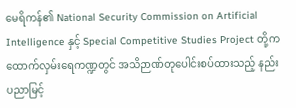မေရိကန်၏ National Security Commission on Artificial Intelligence နှင့် Special Competitive Studies Project တို့က ထောက်လှမ်းရေကဏ္ဍတွင် အသိဉာဏ်တုပေါင်းစပ်ထားသည့် နည်းပညာမြင့်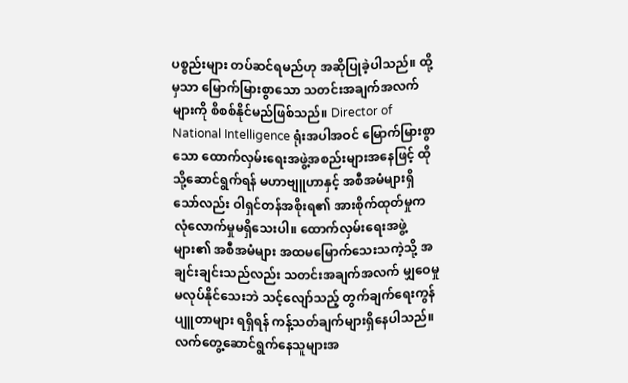ပစ္စည်းများ တပ်ဆင်ရမည်ဟု အဆိုပြုခဲ့ပါသည်။ ထို့မှသာ မြောက်မြားစွာသော သတင်းအချက်အလက်များကို စိစစ်နိုင်မည်ဖြစ်သည်။ Director of National Intelligence ရုံးအပါအဝင် မြောက်မြားစွာသော ထောက်လှမ်းရေးအဖွဲ့အစည်းများအနေဖြင့် ထိုသို့ဆောင်ရွက်ရန် မဟာဗျူဟာနှင့် အစီအမံများရှိသော်လည်း ဝါရှင်တန်အစိုးရ၏ အားစိုက်ထုတ်မှုက လုံလောက်မှုမရှိသေးပါ။ ထောက်လှမ်းရေးအဖွဲ့များ၏ အစီအမံများ အထမမြောက်သေးသကဲ့သို့ အချင်းချင်းသည်လည်း သတင်းအချက်အလက် မျှဝေမှု မလုပ်နိုင်သေးဘဲ သင့်လျော်သည့် တွက်ချက်ရေးကွန်ပျူတာများ ရရှိရန် ကန့်သတ်ချက်များရှိနေပါသည်။ လက်တွေ့ဆောင်ရွက်နေသူများအ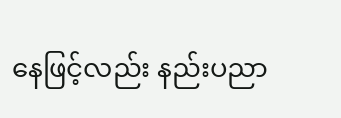နေဖြင့်လည်း နည်းပညာ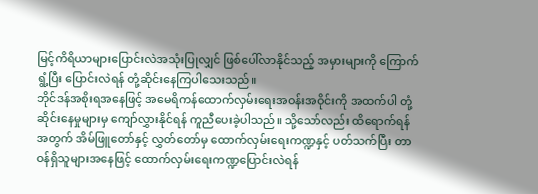မြင့်ကိရိယာများပြောင်းလဲအသုံးပြုလျှင် ဖြစ်ပေါ်လာနိုင်သည့် အမှားများကို ကြောက်ရွံ့ပြီး ပြောင်းလဲရန် တုံ့ဆိုင်းနေကြပါသေးသည်။
ဘိုင်ဒန်အစိုးရအနေဖြင့် အမေရိကန်ထောက်လှမ်းရေးအဝန်းအဝိုင်းကို အထက်ပါ တုံ့ဆိုင်းနေမှုများမှ ကျော်လွှားနိုင်ရန် ကူညီပေးခဲ့ပါသည်။ သို့သော်လည်း ထိရောက်ရန်အတွက် အိမ်ဖြူတော်နှင့် လွှတ်တော်မှ ထောက်လှမ်းရေးကဏ္ဍနှင့် ပတ်သက်ပြီး တာဝန်ရှိသူများအနေဖြင့် ထောက်လှမ်းရေးကဏ္ဍပြောင်းလဲရန်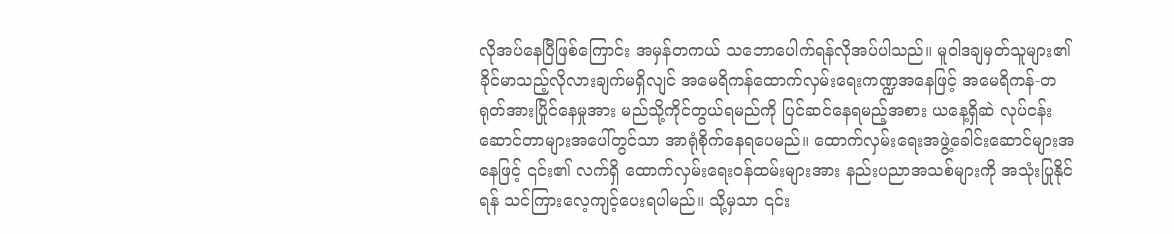လိုအပ်နေပြီဖြစ်ကြောင်း အမှန်တကယ် သဘောပေါက်ရန်လိုအပ်ပါသည်။ မူဝါဒချမှတ်သူများ၏ ခိုင်မာသည့်လိုလားချက်မရှိလျင် အမေရိကန်ထောက်လှမ်းရေးကဏ္ဍအနေဖြင့် အမေရိကန်-တရုတ်အားပြိုင်နေမှုအား မည်သို့ကိုင်တွယ်ရမည်ကို ပြင်ဆင်နေရမည့်အစား ယနေ့ရှိဆဲ လုပ်ငန်းဆောင်တာများအပေါ်တွင်သာ အာရုံစိုက်နေရပေမည်။ ထောက်လှမ်းရေးအဖွဲ့ခေါင်းဆောင်များအနေဖြင့် ၎င်း၏ လက်ရှိ ထောက်လှမ်းရေးဝန်ထမ်းများအား နည်းပညာအသစ်များကို အသုံးပြုနိုင်ရန် သင်ကြားလေ့ကျင့်ပေးရပါမည်။ သို့မှသာ ၎င်း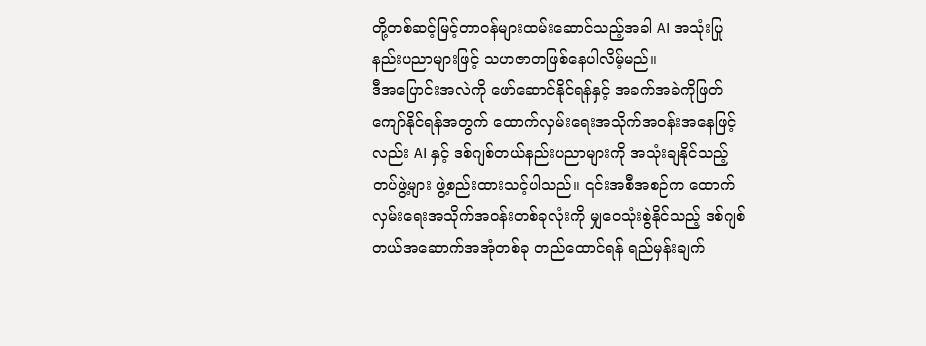တို့တစ်ဆင့်မြင့်တာဝန်များထမ်းဆောင်သည့်အခါ AI အသုံးပြုနည်းပညာများဖြင့် သဟဇာတဖြစ်နေပါလိမ့်မည်။
ဒီအပြောင်းအလဲကို ဖော်ဆောင်နိုင်ရန်နှင့် အခက်အခဲကိုဖြတ်ကျော်နိုင်ရန်အတွက် ထောက်လှမ်းရေးအသိုက်အဝန်းအနေဖြင့်လည်း AI နှင့် ဒစ်ဂျစ်တယ်နည်းပညာများကို အသုံးချနိုင်သည့် တပ်ဖွဲ့များ ဖွဲ့စည်းထားသင့်ပါသည်။ ၎င်းအစီအစဉ်က ထောက်လှမ်းရေးအသိုက်အဝန်းတစ်ခုလုံးကို မျှဝေသုံးစွဲနိုင်သည့် ဒစ်ဂျစ်တယ်အဆောက်အအုံတစ်ခု တည်ထောင်ရန် ရည်မှန်းချက်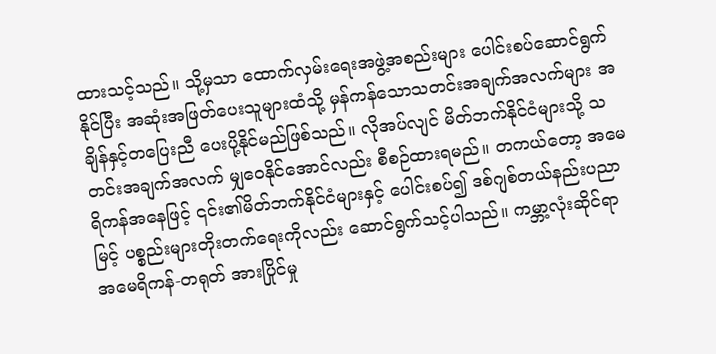ထားသင့်သည်။ သို့မှသာ ထောက်လှမ်းရေးအဖွဲ့အစည်းများ ပေါင်းစပ်ဆောင်ရွက်နိုင်ပြီး အဆုံးအဖြတ်ပေးသူများထံသို့ မှန်ကန်သောသတင်းအချက်အလက်များ အချိန်နှင့်တပြေးညီ ပေးပို့နိုင်မည်ဖြစ်သည်။ လိုအပ်လျင် မိတ်ဘက်နိုင်ငံများသို့ သတင်းအချက်အလက် မျှဝေနိုင်အောင်လည်း စီစဉ်ထားရမည်။ တကယ်တော့ အမေရိကန်အနေဖြင့် ၎င်း၏မိတ်ဘက်နိုင်ငံများနှင့် ပေါင်းစပ်၍ ဒစ်ဂျစ်တယ်နည်းပညာမြင့် ပစ္စည်းများတိုးတက်ရေးကိုလည်း ဆောင်ရွက်သင့်ပါသည်။ ကမ္ဘာ့လုံးဆိုင်ရာ အမေရိကန်-တရုတ် အားပြိုင်မှု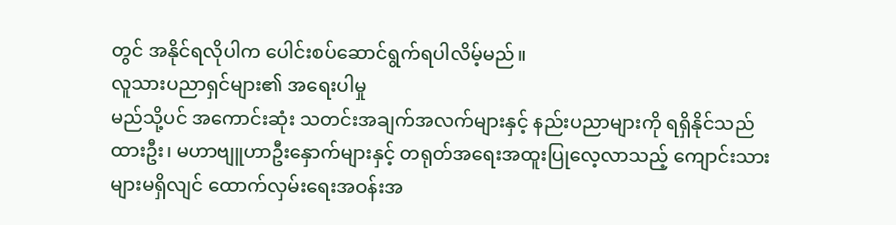တွင် အနိုင်ရလိုပါက ပေါင်းစပ်ဆောင်ရွက်ရပါလိမ့်မည်။
လူသားပညာရှင်များ၏ အရေးပါမှု
မည်သို့ပင် အကောင်းဆုံး သတင်းအချက်အလက်များနှင့် နည်းပညာများကို ရရှိနိုင်သည်ထားဦး၊ မဟာဗျူဟာဦးနှောက်များနှင့် တရုတ်အရေးအထူးပြုလေ့လာသည့် ကျောင်းသားများမရှိလျင် ထောက်လှမ်းရေးအဝန်းအ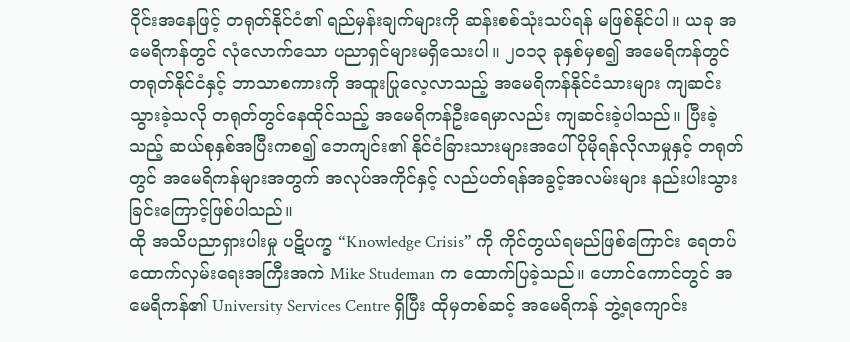ဝိုင်းအနေဖြင့် တရုတ်နိုင်ငံ၏ ရည်မှန်းချက်များကို ဆန်းစစ်သုံးသပ်ရန် မဖြစ်နိုင်ပါ။ ယခု အမေရိကန်တွင် လုံလောက်သော ပညာရှင်များမရှိသေးပါ။ ၂၀၁၃ ခုနှစ်မှစ၍ အမေရိကန်တွင် တရုတ်နိုင်ငံနှင့် ဘာသာစကားကို အထူးပြုလေ့လာသည့် အမေရိကန်နိုင်ငံသားများ ကျဆင်းသွားခဲ့သလို တရုတ်တွင်နေထိုင်သည့် အမေရိကန်ဦးရေမှာလည်း ကျဆင်းခဲ့ပါသည်။ ပြီးခဲ့သည့် ဆယ်စုနှစ်အပြီးကစ၍ ဘေကျင်း၏ နိုင်ငံခြားသားများအပေါ် ပိုမိုရန်လိုလာမှုနှင့် တရုတ်တွင် အမေရိကန်များအတွက် အလုပ်အကိုင်နှင့် လည်ပတ်ရန်အခွင့်အလမ်းများ နည်းပါးသွားခြင်းကြောင့်ဖြစ်ပါသည်။
ထို အသိပညာရှားပါးမှု ပဋိပက္ခ “Knowledge Crisis” ကို ကိုင်တွယ်ရမည်ဖြစ်ကြောင်း ရေတပ်ထောက်လှမ်းရေးအကြီးအကဲ Mike Studeman က ထောက်ပြခဲ့သည်။ ဟောင်ကောင်တွင် အမေရိကန်၏ University Services Centre ရှိပြီး ထိုမှတစ်ဆင့် အမေရိကန် ဘွဲ့ရကျောင်း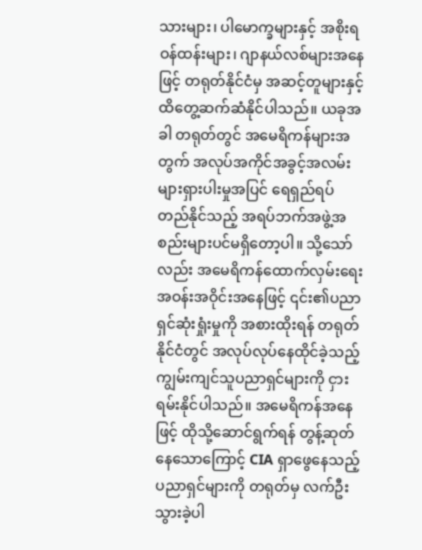သားများ၊ ပါမောက္ခများနှင့် အစိုးရဝန်ထန်းများ၊ ဂျာနယ်လစ်များအနေဖြင့် တရုတ်နိုင်ငံမှ အဆင့်တူများနှင့် ထိတွေ့ဆက်ဆံနိုင်ပါသည်။ ယခုအခါ တရုတ်တွင် အမေရိကန်များအတွက် အလုပ်အကိုင်အခွင့်အလမ်းများရှားပါးမှုအပြင် ရေရှည်ရပ်တည်နိုင်သည့် အရပ်ဘက်အဖွဲ့အစည်းများပင်မရှိတော့ပါ။ သို့သော်လည်း အမေရိကန်ထောက်လှမ်းရေး အဝန်းအဝိုင်းအနေဖြင့် ၎င်း၏ပညာရှင်ဆုံးရှုံးမှုကို အစားထိုးရန် တရုတ်နိုင်ငံတွင် အလုပ်လုပ်နေထိုင်ခဲ့သည့် ကျွမ်းကျင်သူပညာရှင်များကို ငှားရမ်းနိုင်ပါသည်။ အမေရိကန်အနေဖြင့် ထိုသို့ဆောင်ရွက်ရန် တွန့်ဆုတ်နေသောကြောင့် CIA ရှာဖွေနေသည့် ပညာရှင်များကို တရုတ်မှ လက်ဦးသွားခဲ့ပါ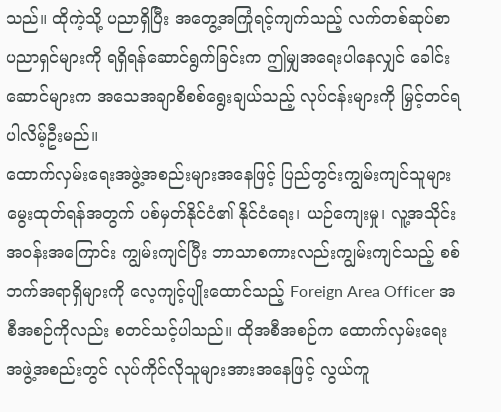သည်။ ထိုကဲ့သို့ ပညာရှိပြီး အတွေ့အကြုံရင့်ကျက်သည့် လက်တစ်ဆုပ်စာ ပညာရှင်များကို ရရှိရန်ဆောင်ရွက်ခြင်းက ဤမျှအရေးပါနေလျှင် ခေါင်းဆောင်များက အသေအချာစိစစ်ရွေးချယ်သည့် လုပ်ငန်းများကို မြှင့်တင်ရပါလိမ့်ဦးမည်။
ထောက်လှမ်းရေးအဖွဲ့အစည်းများအနေဖြင့် ပြည်တွင်းကျွမ်းကျင်သူများမွေးထုတ်ရန်အတွက် ပစ်မှတ်နိုင်ငံ၏ နိုင်ငံရေး၊ ယဉ်ကျေးမှု၊ လူ့အသိုင်းအဝန်းအကြောင်း ကျွမ်းကျင်ပြီး ဘာသာစကားလည်းကျွမ်းကျင်သည့် စစ်ဘက်အရာရှိများကို လေ့ကျင့်ပျိုးထောင်သည့် Foreign Area Officer အစီအစဉ်ကိုလည်း စတင်သင့်ပါသည်။ ထိုအစီအစဉ်က ထောက်လှမ်းရေးအဖွဲ့အစည်းတွင် လုပ်ကိုင်လိုသူများအားအနေဖြင့် လွယ်ကူ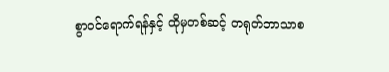စွာဝင်ရောက်ရန်နှင့် ထိုမှတစ်ဆင့် တရုတ်ဘာသာစ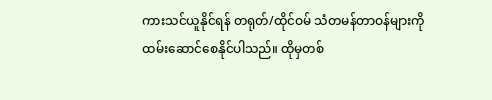ကားသင်ယူနိုင်ရန် တရုတ်/ထိုင်ဝမ် သံတမန်တာဝန်များကို ထမ်းဆောင်စေနိုင်ပါသည်။ ထိုမှတစ်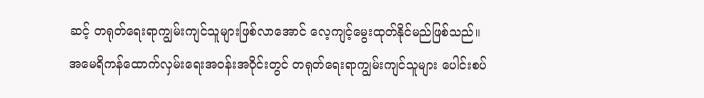ဆင့် တရုတ်ရေးရာကျွမ်းကျင်သူများဖြစ်လာအောင် လေ့ကျင့်မွေးထုတ်နိုင်မည်ဖြစ်သည်။
အမေရိကန်ထောက်လှမ်းရေးအဝန်းအဝိုင်းတွင် တရုတ်ရေးရာကျွမ်းကျင်သူများ ပေါင်းစပ်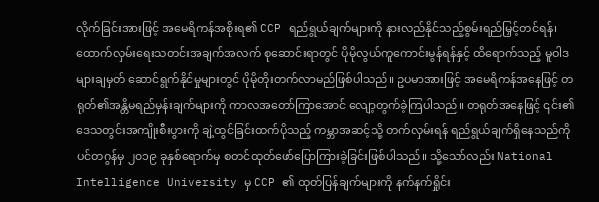လိုက်ခြင်းအားဖြင့် အမေရိကန်အစိုးရ၏ CCP ရည်ရွယ်ချက်များကို နားလည်နိုင်သည့်စွမ်းရည်မြှင့်တင်ရန်၊ ထောက်လှမ်းရေးသတင်းအချက်အလက် စုဆောင်းရာတွင် ပိုမိုလွယ်ကူကောင်းမွန်ရန်နှင့် ထိရောက်သည့် မူဝါဒများချမှတ် ဆောင်ရွက်နိုင်မှုများတွင် ပိုမိုတိုးတက်လာမည်ဖြစ်ပါသည်။ ဥပမာအားဖြင့် အမေရိကန်အနေဖြင့် တရုတ်၏အန္တိမရည်မှန်းချက်များကို ကာလအတော်ကြာအောင် လျော့တွက်ခဲ့ကြပါသည်။ တရုတ်အနေဖြင့် ၎င်း၏ ဒေသတွင်းအကျိုးစီးပွားကို ချဲ့ထွင်ခြင်းထက်ပိုသည့် ကမ္ဘာအဆင့်သို့ တက်လှမ်းရန် ရည်ရွယ်ချက်ရှိနေသည်ကို ပင်တဂွန်မှ ၂၀၁၉ ခုနှစ်ရောက်မှ စတင်ထုတ်ဖော်ပြောကြားခဲ့ခြင်းဖြစ်ပါသည်။ သို့သော်လည်း National Intelligence University မှ CCP ၏ ထုတ်ပြန်ချက်များကို နက်နက်ရှိုင်း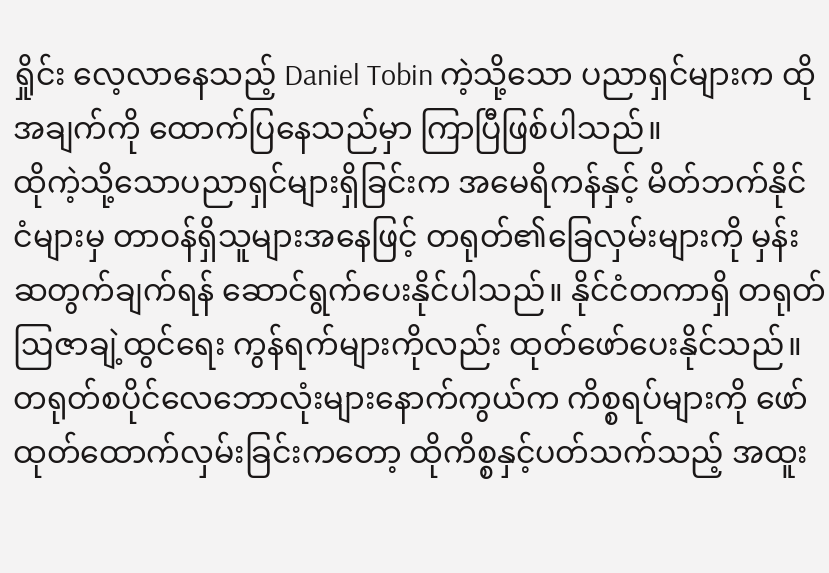ရှိုင်း လေ့လာနေသည့် Daniel Tobin ကဲ့သို့သော ပညာရှင်များက ထိုအချက်ကို ထောက်ပြနေသည်မှာ ကြာပြီဖြစ်ပါသည်။
ထိုကဲ့သို့သောပညာရှင်များရှိခြင်းက အမေရိကန်နှင့် မိတ်ဘက်နိုင်ငံများမှ တာဝန်ရှိသူများအနေဖြင့် တရုတ်၏ခြေလှမ်းများကို မှန်းဆတွက်ချက်ရန် ဆောင်ရွက်ပေးနိုင်ပါသည်။ နိုင်ငံတကာရှိ တရုတ်ဩဇာချဲ့ထွင်ရေး ကွန်ရက်များကိုလည်း ထုတ်ဖော်ပေးနိုင်သည်။ တရုတ်စပိုင်လေဘောလုံးများနောက်ကွယ်က ကိစ္စရပ်များကို ဖော်ထုတ်ထောက်လှမ်းခြင်းကတော့ ထိုကိစ္စနှင့်ပတ်သက်သည့် အထူး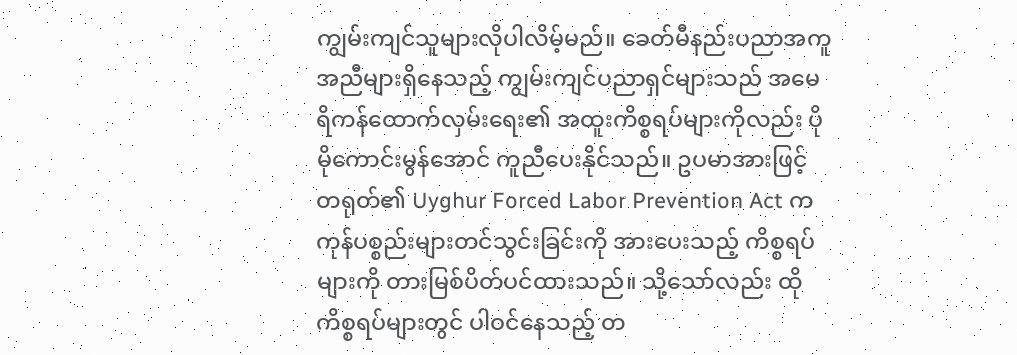ကျွမ်းကျင်သူများလိုပါလိမ့်မည်။ ခေတ်မီနည်းပညာအကူအညီများရှိနေသည့် ကျွမ်းကျင်ပညာရှင်များသည် အမေရိကန်ထောက်လှမ်းရေး၏ အထူးကိစ္စရပ်များကိုလည်း ပိုမိုကောင်းမွန်အောင် ကူညီပေးနိုင်သည်။ ဥပမာအားဖြင့် တရုတ်၏ Uyghur Forced Labor Prevention Act က ကုန်ပစ္စည်းများတင်သွင်းခြင်းကို အားပေးသည့် ကိစ္စရပ်များကို တားမြစ်ပိတ်ပင်ထားသည်။ သို့သော်လည်း ထိုကိစ္စရပ်များတွင် ပါဝင်နေသည့် တ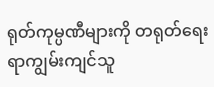ရုတ်ကုမ္ပဏီများကို တရုတ်ရေးရာကျွမ်းကျင်သူ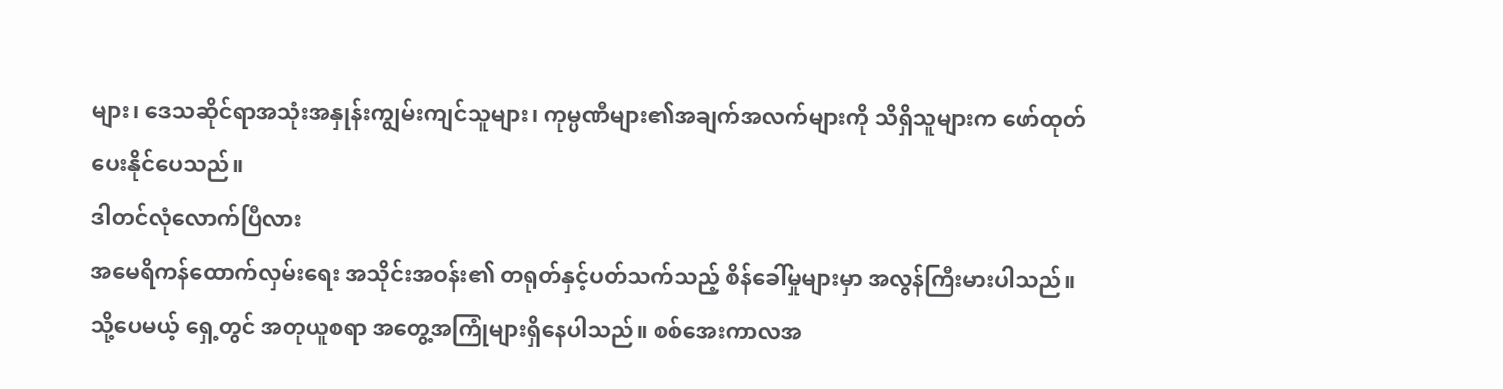များ၊ ဒေသဆိုင်ရာအသုံးအနှုန်းကျွမ်းကျင်သူများ၊ ကုမ္ပဏီများ၏အချက်အလက်များကို သိရှိသူများက ဖော်ထုတ်ပေးနိုင်ပေသည်။
ဒါတင်လုံလောက်ပြီလား
အမေရိကန်ထောက်လှမ်းရေး အသိုင်းအဝန်း၏ တရုတ်နှင့်ပတ်သက်သည့် စိန်ခေါ်မှုများမှာ အလွန်ကြီးမားပါသည်။ သို့ပေမယ့် ရှေ့တွင် အတုယူစရာ အတွေ့အကြုံများရှိနေပါသည်။ စစ်အေးကာလအ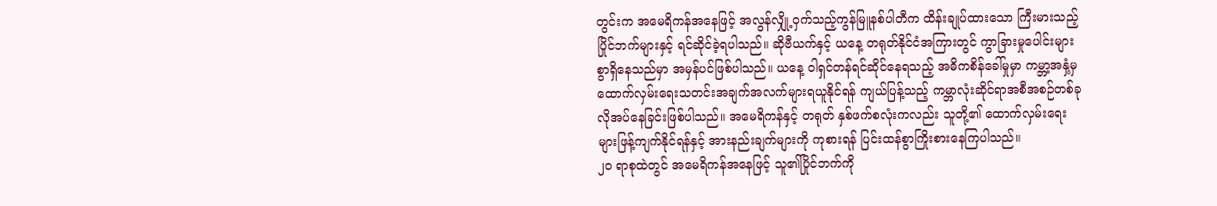တွင်းက အမေရိကန်အနေဖြင့် အလွန်လျှို့ဝှက်သည့်ကွန်မြူနစ်ပါတီက ထိန်းချုပ်ထားသော ကြီးမားသည့် ပြိုင်ဘက်များနှင့် ရင်ဆိုင်ခဲ့ရပါသည်။ ဆိုဗီယက်နှင့် ယနေ့ တရုတ်နိုင်ငံအကြားတွင် ကွာခြားမှုပေါင်းများစွာရှိနေသည်မှာ အမှန်ပင်ဖြစ်ပါသည်။ ယနေ့ ဝါရှင်တန်ရင်ဆိုင်နေရသည့် အဓိကစိန်ခေါ်မှုမှာ ကမ္ဘာ့အနှံ့မှ ထောက်လှမ်းရေးသတင်းအချက်အလက်များရယူနိုင်ရန် ကျယ်ပြန့်သည့် ကမ္ဘာလုံးဆိုင်ရာအစီအစဉ်တစ်ခုလိုအပ်နေခြင်းဖြစ်ပါသည်။ အမေရိကန်နှင့် တရုတ် နှစ်ဖက်စလုံးကလည်း သူတို့၏ ထောက်လှမ်းရေးများဖြန့်ကျက်နိုင်ရန်နှင့် အားနည်းချက်များကို ကုစားရန် ပြင်းထန်စွာကြိုးစားနေကြပါသည်။
၂၀ ရာစုထဲတွင် အမေရိကန်အနေဖြင့် သူ၏ပြိုင်ဘက်ကို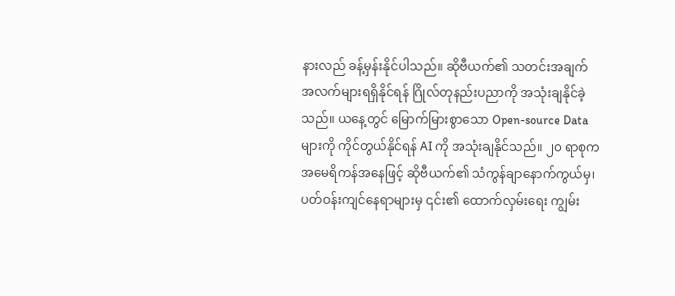နားလည် ခန့်မှန်းနိုင်ပါသည်။ ဆိုဗီယက်၏ သတင်းအချက်အလက်များရရှိနိုင်ရန် ဂြိုလ်တုနည်းပညာကို အသုံးချနိုင်ခဲ့သည်။ ယနေ့တွင် မြောက်မြားစွာသော Open-source Data များကို ကိုင်တွယ်နိုင်ရန် AI ကို အသုံးချနိုင်သည်။ ၂၀ ရာစုက အမေရိကန်အနေဖြင့် ဆိုဗီယက်၏ သံကွန်ချာနောက်ကွယ်မှ၊ ပတ်ဝန်းကျင်နေရာများမှ ၎င်း၏ ထောက်လှမ်းရေး ကျွမ်း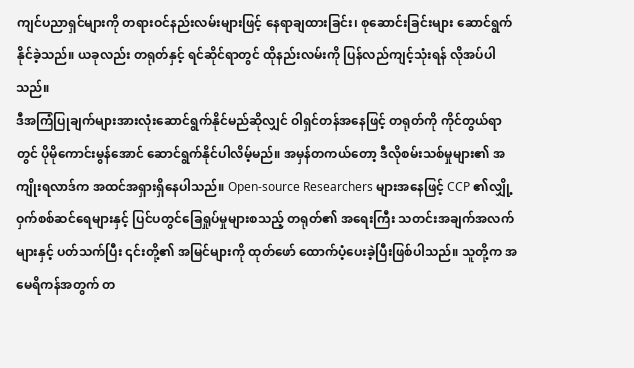ကျင်ပညာရှင်များကို တရားဝင်နည်းလမ်းများဖြင့် နေရာချထားခြင်း၊ စုဆောင်းခြင်းများ ဆောင်ရွက်နိုင်ခဲ့သည်။ ယခုလည်း တရုတ်နှင့် ရင်ဆိုင်ရာတွင် ထိုနည်းလမ်းကို ပြန်လည်ကျင့်သုံးရန် လိုအပ်ပါသည်။
ဒီအကြံပြုချက်များအားလုံးဆောင်ရွက်နိုင်မည်ဆိုလျှင် ဝါရှင်တန်အနေဖြင့် တရုတ်ကို ကိုင်တွယ်ရာတွင် ပိုမိုကောင်းမွန်အောင် ဆောင်ရွက်နိုင်ပါလိမ့်မည်။ အမှန်တကယ်တော့ ဒီလိုစမ်းသစ်မှုများ၏ အကျိုးရလာဒ်က အထင်အရှားရှိနေပါသည်။ Open-source Researchers များအနေဖြင့် CCP ၏လျှို့ဝှက်စစ်ဆင်ရေများနှင့် ပြင်ပတွင်ခြေရှုပ်မှုများစသည့် တရုတ်၏ အရေးကြီး သတင်းအချက်အလက်များနှင့် ပတ်သက်ပြီး ၎င်းတို့၏ အမြင်များကို ထုတ်ဖော် ထောက်ပံ့ပေးခဲ့ပြီးဖြစ်ပါသည်။ သူတို့က အမေရိကန်အတွက် တ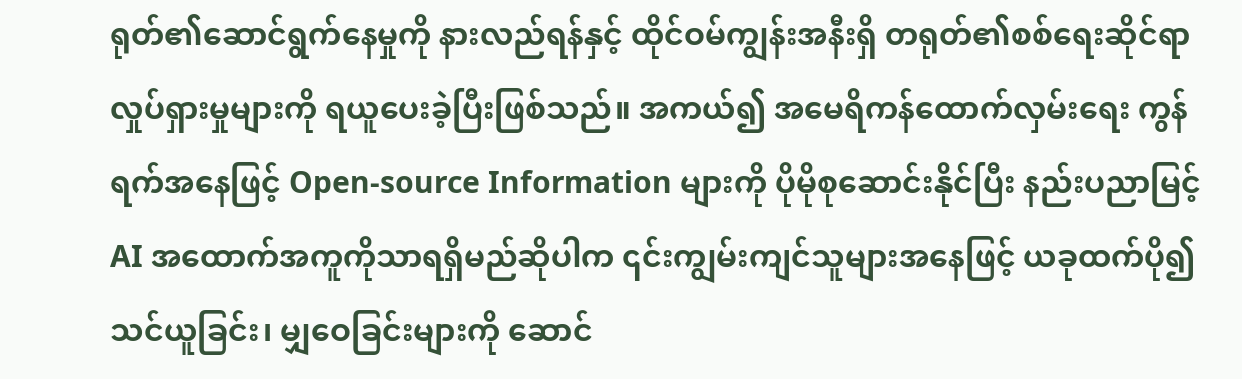ရုတ်၏ဆောင်ရွက်နေမှုကို နားလည်ရန်နှင့် ထိုင်ဝမ်ကျွန်းအနီးရှိ တရုတ်၏စစ်ရေးဆိုင်ရာ လှုပ်ရှားမှုများကို ရယူပေးခဲ့ပြီးဖြစ်သည်။ အကယ်၍ အမေရိကန်ထောက်လှမ်းရေး ကွန်ရက်အနေဖြင့် Open-source Information များကို ပိုမိုစုဆောင်းနိုင်ပြီး နည်းပညာမြင့် AI အထောက်အကူကိုသာရရှိမည်ဆိုပါက ၎င်းကျွမ်းကျင်သူများအနေဖြင့် ယခုထက်ပို၍ သင်ယူခြင်း၊ မျှဝေခြင်းများကို ဆောင်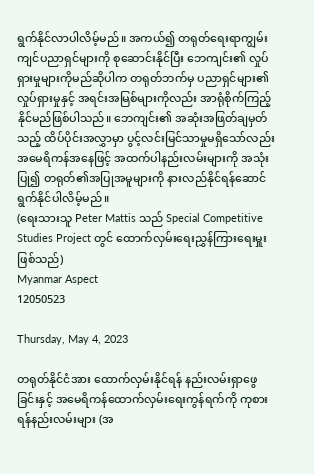ရွက်နိုင်လာပါလိမ့်မည်။ အကယ်၍ တရုတ်ရေးရာကျွမ်းကျင်ပညာရှင်များကို စုဆောင်းနိုင်ပြီး ဘေကျင်း၏ လှုပ်ရှားမှုများကိုမည်ဆိုပါက တရုတ်ဘက်မှ ပညာရှင်များ၏ လှုပ်ရှားမှုနှင့် အရင်းအမြစ်များကိုလည်း အာရုံစိုက်ကြည့်နိုင်မည်ဖြစ်ပါသည်။ ဘေကျင်း၏ အဆုံးအဖြတ်ချမှတ်သည့် ထိပ်ပိုင်းအလွှာမှာ ပွင့်လင်းမြင်သာမှုမရှိသော်လည်း အမေရိကန်အနေဖြင့် အထက်ပါနည်းလမ်းများကို အသုံးပြု၍ တရုတ်၏အပြုအမူများကို နားလည်နိုင်ရန်ဆောင်ရွက်နိုင်ပါလိမ့်မည်။
(ရေးသားသူ Peter Mattis သည် Special Competitive Studies Project တွင် ထောက်လှမ်းရေးညွှန်ကြားရေးမှူး ဖြစ်သည်)
Myanmar Aspect
12050523

Thursday, May 4, 2023

တရုတ်နိုင်ငံအား ထောက်လှမ်းနိုင်ရန် နည်းလမ်းရှာဖွေခြင်းနှင့် အမေရိကန်ထောက်လှမ်းရေးကွန်ရက်ကို ကုစားရန်နည်းလမ်းများ (အ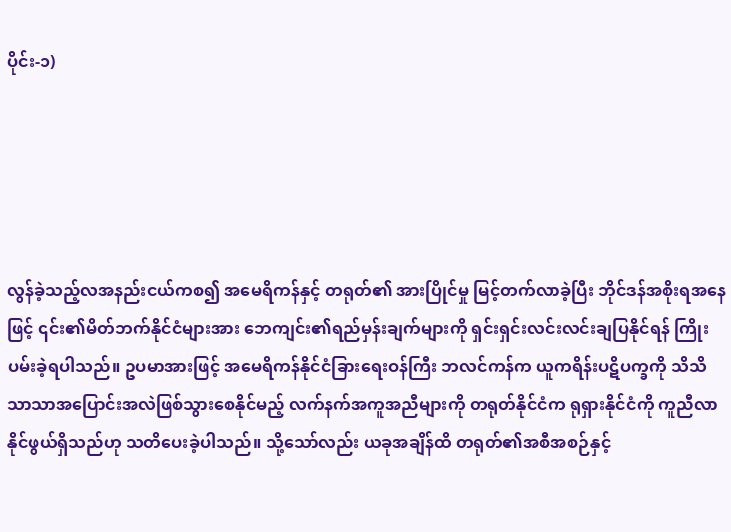ပိုင်း-၁)





လွန်ခဲ့သည့်လအနည်းငယ်ကစ၍ အမေရိကန်နှင့် တရုတ်၏ အားပြိုင်မှု မြင့်တက်လာခဲ့ပြီး ဘိုင်ဒန်အစိုးရအနေဖြင့် ၎င်း၏မိတ်ဘက်နိုင်ငံများအား ဘေကျင်း၏ရည်မှန်းချက်များကို ရှင်းရှင်းလင်းလင်းချပြနိုင်ရန် ကြိုးပမ်းခဲ့ရပါသည်။ ဥပမာအားဖြင့် အမေရိကန်နိုင်ငံခြားရေးဝန်ကြီး ဘလင်ကန်က ယူကရိန်းပဋိပက္ခကို သိသိသာသာအပြောင်းအလဲဖြစ်သွားစေနိုင်မည့် လက်နက်အကူအညီများကို တရုတ်နိုင်ငံက ရုရှားနိုင်ငံကို ကူညီလာ နိုင်ဖွယ်ရှိသည်ဟု သတိပေးခဲ့ပါသည်။ သို့သော်လည်း ယခုအချိန်ထိ တရုတ်၏အစီအစဉ်နှင့်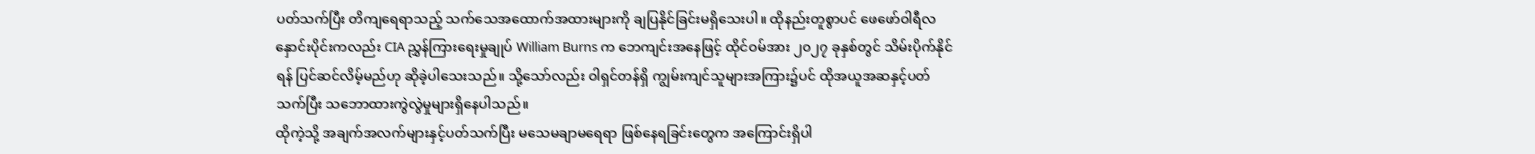ပတ်သက်ပြီး တိကျရေရာသည့် သက်သေအထောက်အထားများကို ချပြနိုင်ခြင်းမရှိသေးပါ။ ထိုနည်းတူစွာပင် ဖေဖော်ဝါရီလနှောင်းပိုင်းကလည်း CIA ညွှန်ကြားရေးမှုချုပ် William Burns က ဘေကျင်းအနေဖြင့် ထိုင်ဝမ်အား ၂၀၂၇ ခုနှစ်တွင် သိမ်းပိုက်နိုင်ရန် ပြင်ဆင်လိမ့်မည်ဟု ဆိုခဲ့ပါသေးသည်။ သို့သော်လည်း ဝါရှင်တန်ရှိ ကျွမ်းကျင်သူများအကြား၌ပင် ထိုအယူအဆနှင့်ပတ်သက်ပြီး သဘောထားကွဲလွဲမှုများရှိနေပါသည်။
ထိုကဲ့သို့ အချက်အလက်များနှင့်ပတ်သက်ပြီး မသေမချာမရေရာ ဖြစ်နေရခြင်းတွေက အကြောင်းရှိပါ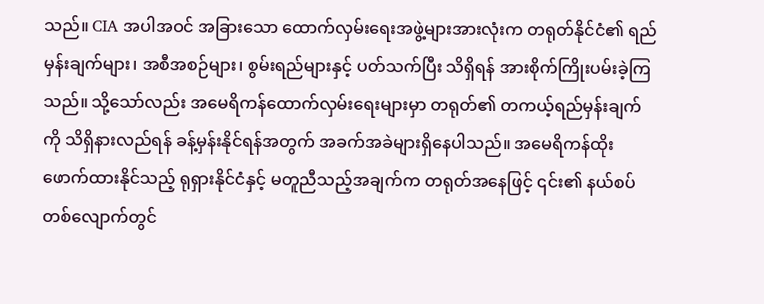သည်။ CIA အပါအဝင် အခြားသော ထောက်လှမ်းရေးအဖွဲ့များအားလုံးက တရုတ်နိုင်ငံ၏ ရည်မှန်းချက်များ၊ အစီအစဉ်များ၊ စွမ်းရည်များနှင့် ပတ်သက်ပြီး သိရှိရန် အားစိုက်ကြိုးပမ်းခဲ့ကြသည်။ သို့သော်လည်း အမေရိကန်ထောက်လှမ်းရေးများမှာ တရုတ်၏ တကယ့်ရည်မှန်းချက်ကို သိရှိနားလည်ရန် ခန့်မှန်းနိုင်ရန်အတွက် အခက်အခဲများရှိနေပါသည်။ အမေရိကန်ထိုးဖောက်ထားနိုင်သည့် ရုရှားနိုင်ငံနှင့် မတူညီသည့်အချက်က တရုတ်အနေဖြင့် ၎င်း၏ နယ်စပ်တစ်လျောက်တွင်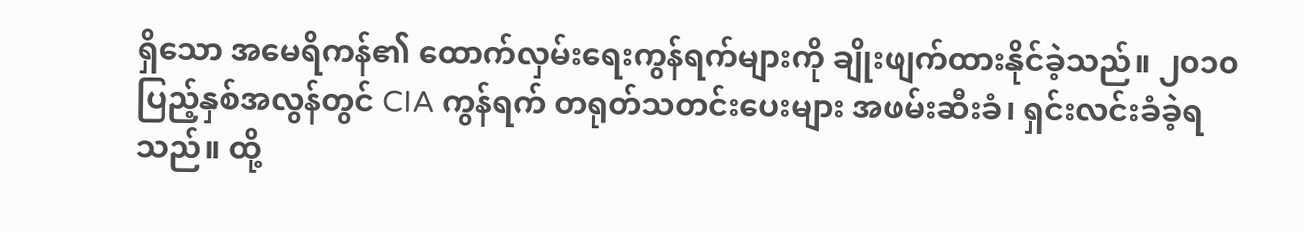ရှိသော အမေရိကန်၏ ထောက်လှမ်းရေးကွန်ရက်များကို ချိုးဖျက်ထားနိုင်ခဲ့သည်။ ၂၀၁၀ ပြည့်နှစ်အလွန်တွင် CIA ကွန်ရက် တရုတ်သတင်းပေးများ အဖမ်းဆီးခံ၊ ရှင်းလင်းခံခဲ့ရသည်။ ထို့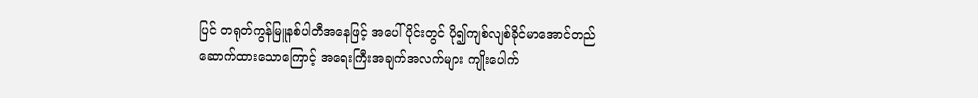ပြင် တရုတ်ကွန်မြူနစ်ပါတီအနေဖြင့် အပေါ်ပိုင်းတွင် ပို၍ကျစ်လျစ်ခိုင်မာအောင်တည်ဆောက်ထားသောကြောင့် အရေးကြီးအချက်အလက်များ ကျိုးပေါက်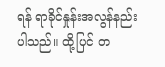ရန် ရာခိုင်နှုန်းအလွန်နည်းပါသည်။ ထို့ပြင် တ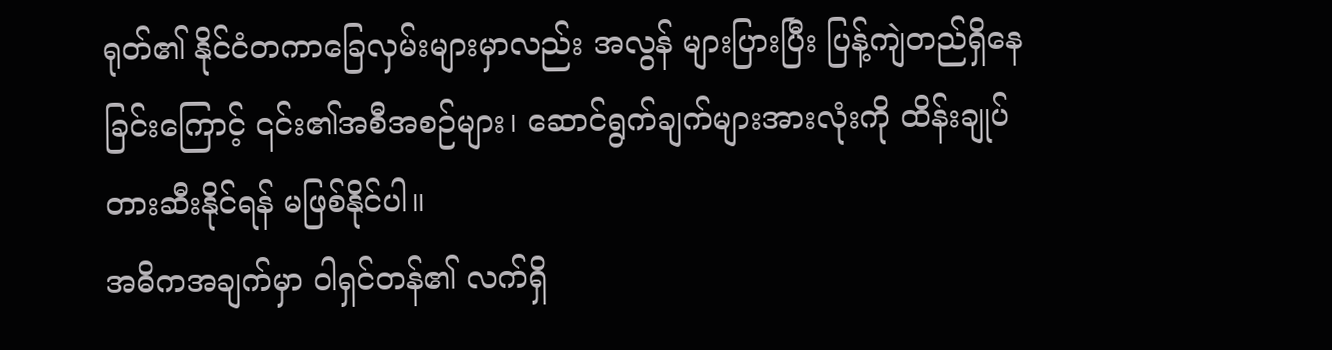ရုတ်၏ နိုင်ငံတကာခြေလှမ်းများမှာလည်း အလွန် များပြားပြီး ပြန့်ကျဲတည်ရှိနေခြင်းကြောင့် ၎င်း၏အစီအစဉ်များ၊ ဆောင်ရွက်ချက်များအားလုံးကို ထိန်းချုပ်တားဆီးနိုင်ရန် မဖြစ်နိုင်ပါ။
အဓိကအချက်မှာ ဝါရှင်တန်၏ လက်ရှိ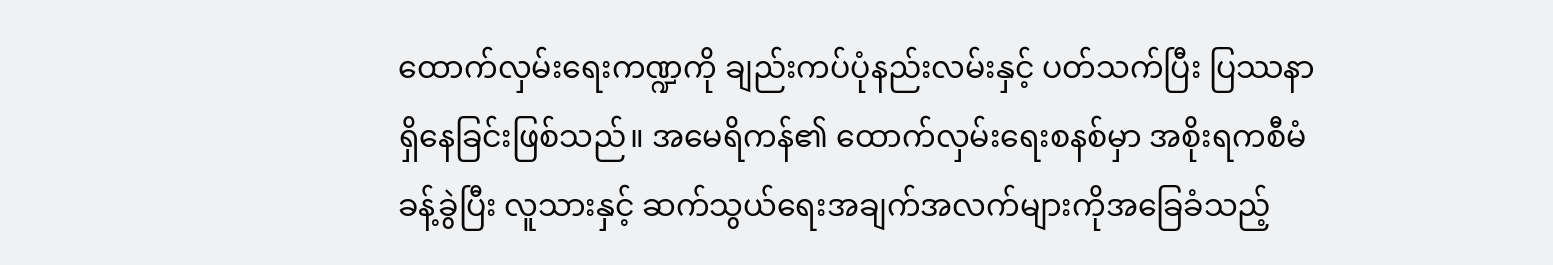ထောက်လှမ်းရေးကဏ္ဍကို ချည်းကပ်ပုံနည်းလမ်းနှင့် ပတ်သက်ပြီး ပြဿနာရှိနေခြင်းဖြစ်သည်။ အမေရိကန်၏ ထောက်လှမ်းရေးစနစ်မှာ အစိုးရကစီမံခန့်ခွဲပြီး လူသားနှင့် ဆက်သွယ်ရေးအချက်အလက်များကိုအခြေခံသည့်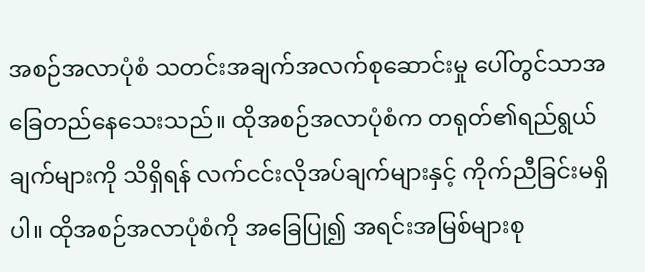အစဉ်အလာပုံစံ သတင်းအချက်အလက်စုဆောင်းမှု ပေါ်တွင်သာအခြေတည်နေသေးသည်။ ထိုအစဉ်အလာပုံစံက တရုတ်၏ရည်ရွယ်ချက်များကို သိရှိရန် လက်ငင်းလိုအပ်ချက်များနှင့် ကိုက်ညီခြင်းမရှိပါ။ ထိုအစဉ်အလာပုံစံကို အခြေပြု၍ အရင်းအမြစ်များစု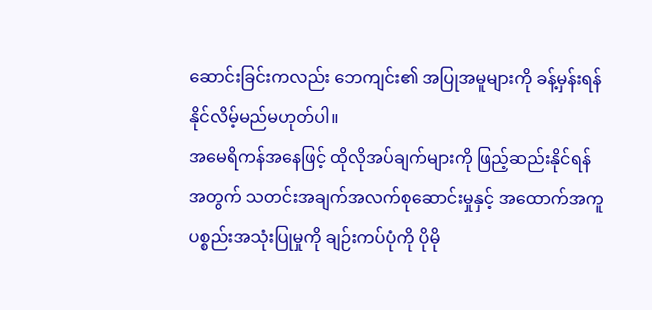ဆောင်းခြင်းကလည်း ဘေကျင်း၏ အပြုအမူများကို ခန့်မှန်းရန် နိုင်လိမ့်မည်မဟုတ်ပါ။
အမေရိကန်အနေဖြင့် ထိုလိုအပ်ချက်များကို ဖြည့်ဆည်းနိုင်ရန်အတွက် သတင်းအချက်အလက်စုဆောင်းမှုနှင့် အထောက်အကူပစ္စည်းအသုံးပြုမှုကို ချဉ်းကပ်ပုံကို ပိုမို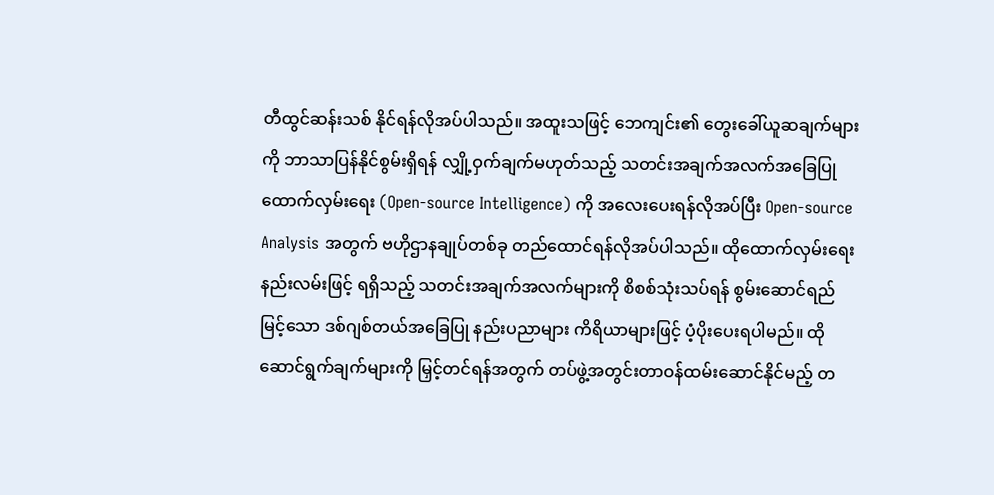တီထွင်ဆန်းသစ် နိုင်ရန်လိုအပ်ပါသည်။ အထူးသဖြင့် ဘေကျင်း၏ တွေးခေါ်ယူဆချက်များကို ဘာသာပြန်နိုင်စွမ်းရှိရန် လျှို့ဝှက်ချက်မဟုတ်သည့် သတင်းအချက်အလက်အခြေပြု ထောက်လှမ်းရေး (Open-source Intelligence) ကို အလေးပေးရန်လိုအပ်ပြီး Open-source Analysis အတွက် ဗဟိုဌာနချုပ်တစ်ခု တည်ထောင်ရန်လိုအပ်ပါသည်။ ထိုထောက်လှမ်းရေးနည်းလမ်းဖြင့် ရရှိသည့် သတင်းအချက်အလက်များကို စိစစ်သုံးသပ်ရန် စွမ်းဆောင်ရည်မြင့်သော ဒစ်ဂျစ်တယ်အခြေပြု နည်းပညာများ ကိရိယာများဖြင့် ပံ့ပိုးပေးရပါမည်။ ထိုဆောင်ရွက်ချက်များကို မြှင့်တင်ရန်အတွက် တပ်ဖွဲ့အတွင်းတာဝန်ထမ်းဆောင်နိုင်မည့် တ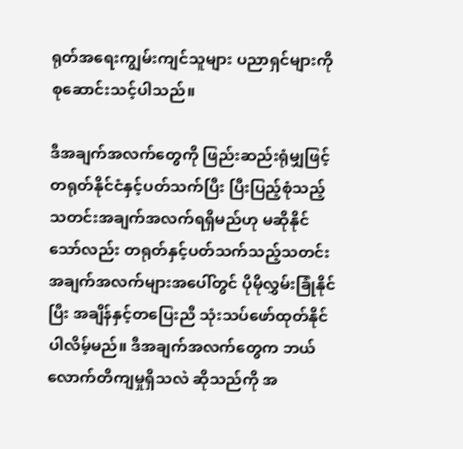ရုတ်အရေးကျွမ်းကျင်သူများ ပညာရှင်များကို စုဆောင်းသင့်ပါသည်။

ဒီအချက်အလက်တွေကို ဖြည်းဆည်းရုံမျှဖြင့် တရုတ်နိုင်ငံနှင့်ပတ်သက်ပြီး ပြီးပြည့်စုံသည့် သတင်းအချက်အလက်ရရှိမည်ဟု မဆိုနိုင်သော်လည်း တရုတ်နှင့်ပတ်သက်သည့်သတင်းအချက်အလက်များအပေါ်တွင် ပိုမိုလွှမ်းခြုံနိုင်ပြီး အချိန်နှင့်တပြေးညီ သုံးသပ်ဖော်ထုတ်နိုင်ပါလိမ့်မည်။ ဒီအချက်အလက်တွေက ဘယ်လောက်တိကျမှုရှိသလဲ ဆိုသည်ကို အ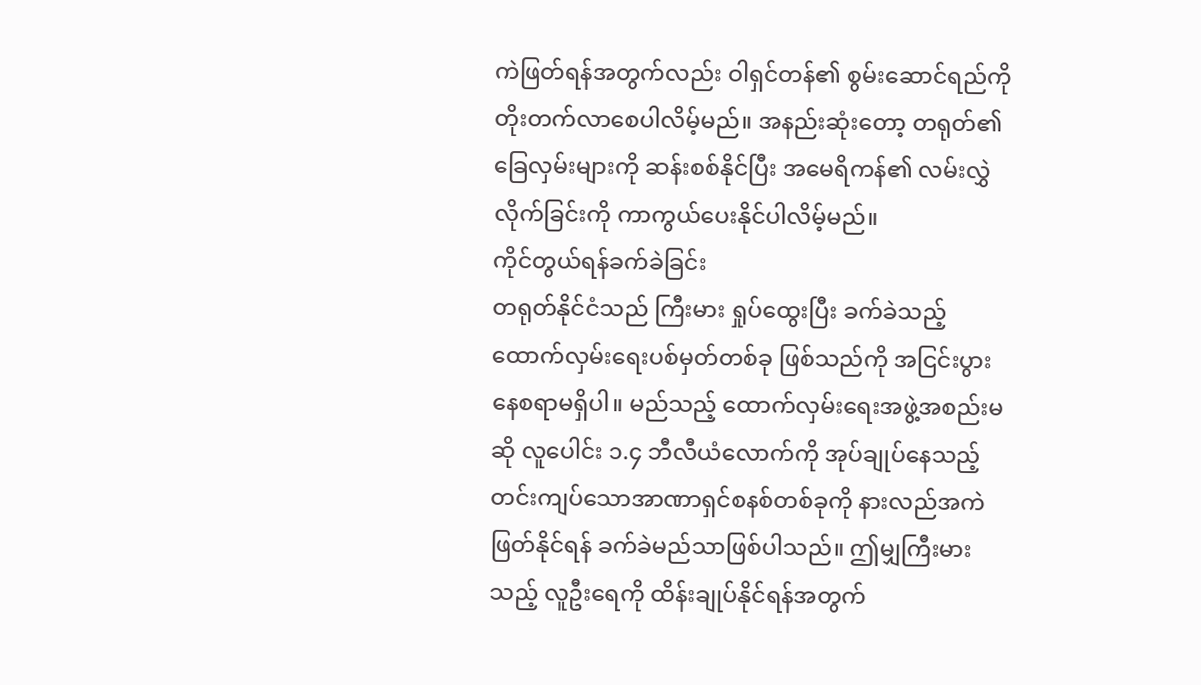ကဲဖြတ်ရန်အတွက်လည်း ဝါရှင်တန်၏ စွမ်းဆောင်ရည်ကို တိုးတက်လာစေပါလိမ့်မည်။ အနည်းဆုံးတော့ တရုတ်၏ခြေလှမ်းများကို ဆန်းစစ်နိုင်ပြီး အမေရိကန်၏ လမ်းလွှဲလိုက်ခြင်းကို ကာကွယ်ပေးနိုင်ပါလိမ့်မည်။
ကိုင်တွယ်ရန်ခက်ခဲခြင်း
တရုတ်နိုင်ငံသည် ကြီးမား ရှုပ်ထွေးပြီး ခက်ခဲသည့် ထောက်လှမ်းရေးပစ်မှတ်တစ်ခု ဖြစ်သည်ကို အငြင်းပွားနေစရာမရှိပါ။ မည်သည့် ထောက်လှမ်းရေးအဖွဲ့အစည်းမဆို လူပေါင်း ၁.၄ ဘီလီယံလောက်ကို အုပ်ချုပ်နေသည့် တင်းကျပ်သောအာဏာရှင်စနစ်တစ်ခုကို နားလည်အကဲဖြတ်နိုင်ရန် ခက်ခဲမည်သာဖြစ်ပါသည်။ ဤမျှကြီးမားသည့် လူဦးရေကို ထိန်းချုပ်နိုင်ရန်အတွက်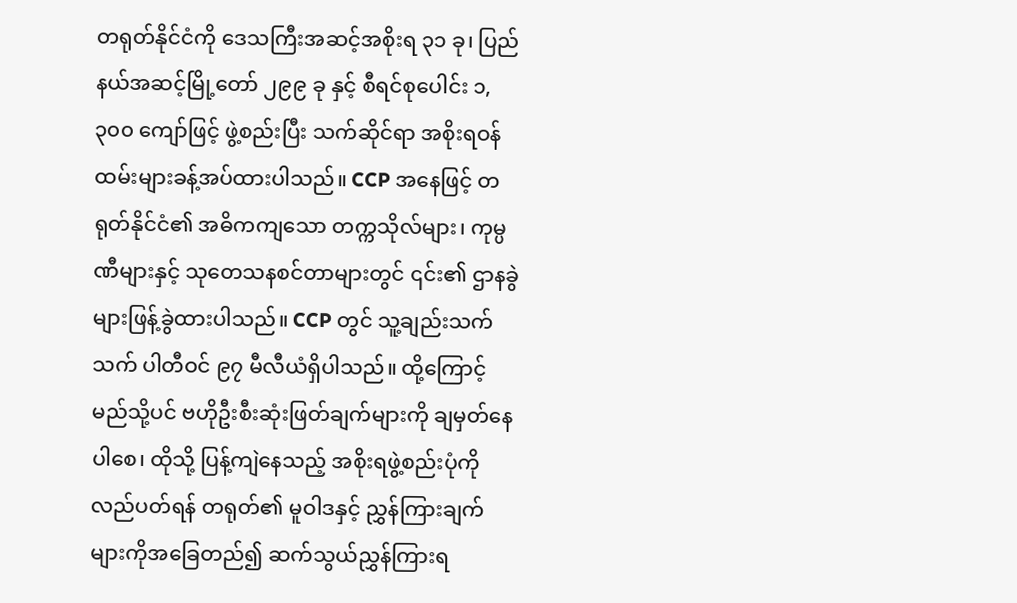တရုတ်နိုင်ငံကို ဒေသကြီးအဆင့်အစိုးရ ၃၁ ခု၊ ပြည်နယ်အဆင့်မြို့တော် ၂၉၉ ခု နှင့် စီရင်စုပေါင်း ၁,၃၀၀ ကျော်ဖြင့် ဖွဲ့စည်းပြီး သက်ဆိုင်ရာ အစိုးရဝန်ထမ်းများခန့်အပ်ထားပါသည်။ CCP အနေဖြင့် တရုတ်နိုင်ငံ၏ အဓိကကျသော တက္ကသိုလ်များ၊ ကုမ္ပဏီများနှင့် သုတေသနစင်တာများတွင် ၎င်း၏ ဌာနခွဲများဖြန့်ခွဲထားပါသည်။ CCP တွင် သူ့ချည်းသက်သက် ပါတီဝင် ၉၇ မီလီယံရှိပါသည်။ ထို့ကြောင့် မည်သို့ပင် ဗဟိုဦးစီးဆုံးဖြတ်ချက်များကို ချမှတ်နေပါစေ၊ ထိုသို့ ပြန့်ကျဲနေသည့် အစိုးရဖွဲ့စည်းပုံကိုလည်ပတ်ရန် တရုတ်၏ မူဝါဒနှင့် ညွှန်ကြားချက်များကိုအခြေတည်၍ ဆက်သွယ်ညွှန်ကြားရ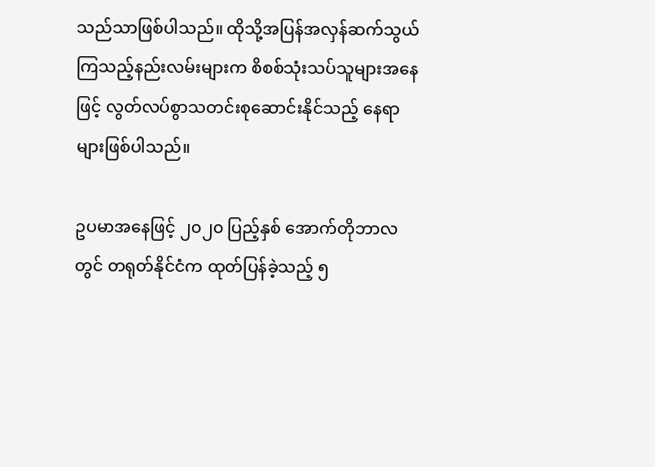သည်သာဖြစ်ပါသည်။ ထိုသို့အပြန်အလှန်ဆက်သွယ်ကြသည့်နည်းလမ်းများက စိစစ်သုံးသပ်သူများအနေဖြင့် လွတ်လပ်စွာသတင်းစုဆောင်းနိုင်သည့် နေရာများဖြစ်ပါသည်။

ဥပမာအနေဖြင့် ၂၀၂၀ ပြည့်နှစ် အောက်တိုဘာလတွင် တရုတ်နိုင်ငံက ထုတ်ပြန်ခဲ့သည့် ၅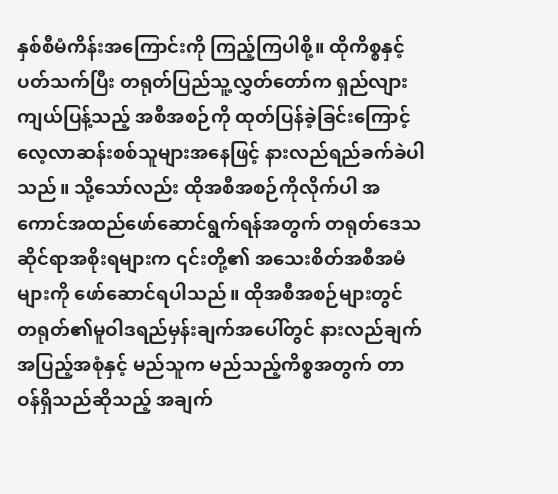နှစ်စီမံကိန်းအကြောင်းကို ကြည့်ကြပါစို့။ ထိုကိစ္စနှင့်ပတ်သက်ပြီး တရုတ်ပြည်သူ့လွှတ်တော်က ရှည်လျားကျယ်ပြန့်သည့် အစီအစဉ်ကို ထုတ်ပြန်ခဲ့ခြင်းကြောင့် လေ့လာဆန်းစစ်သူများအနေဖြင့် နားလည်ရည်ခက်ခဲပါသည်။ သို့သော်လည်း ထိုအစီအစဉ်ကိုလိုက်ပါ အကောင်အထည်ဖော်ဆောင်ရွက်ရန်အတွက် တရုတ်ဒေသဆိုင်ရာအစိုးရများက ၎င်းတို့၏ အသေးစိတ်အစီအမံများကို ဖော်ဆောင်ရပါသည်။ ထိုအစီအစဉ်များတွင် တရုတ်၏မူဝါဒရည်မှန်းချက်အပေါ်တွင် နားလည်ချက်အပြည့်အစုံနှင့် မည်သူက မည်သည့်ကိစ္စအတွက် တာဝန်ရှိသည်ဆိုသည့် အချက်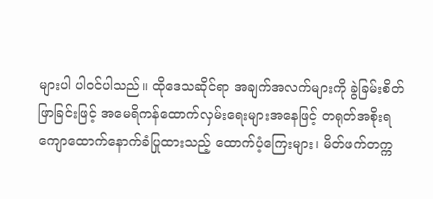များပါ ပါဝင်ပါသည်။ ထိုဒေသဆိုင်ရာ အချက်အလက်များကို ခွဲခြမ်းစိတ်ဖြာခြင်းဖြင့် အမေရိကန်ထောက်လှမ်းရေးများအနေဖြင့် တရုတ်အစိုးရကျောထောက်နောက်ခံပြုထားသည့် ထောက်ပံ့ကြေးများ၊ မိတ်ဖက်တက္က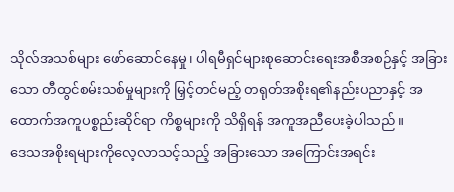သိုလ်အသစ်များ ဖော်ဆောင်နေမှု၊ ပါရမီရှင်များစုဆောင်းရေးအစီအစဉ်နှင့် အခြားသော တီထွင်စမ်းသစ်မှုများကို မြှင့်တင်မည့် တရုတ်အစိုးရ၏နည်းပညာနှင့် အထောက်အကူပစ္စည်းဆိုင်ရာ ကိစ္စများကို သိရှိရန် အကူအညီပေးခဲ့ပါသည်။
ဒေသအစိုးရများကိုလေ့လာသင့်သည့် အခြားသော အကြောင်းအရင်း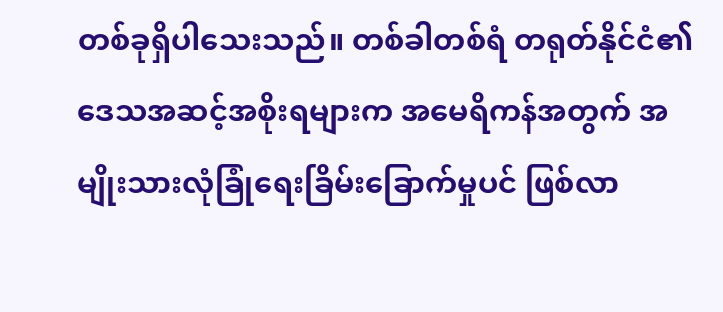တစ်ခုရှိပါသေးသည်။ တစ်ခါတစ်ရံ တရုတ်နိုင်ငံ၏ ဒေသအဆင့်အစိုးရများက အမေရိကန်အတွက် အမျိုးသားလုံခြုံရေးခြိမ်းခြောက်မှုပင် ဖြစ်လာ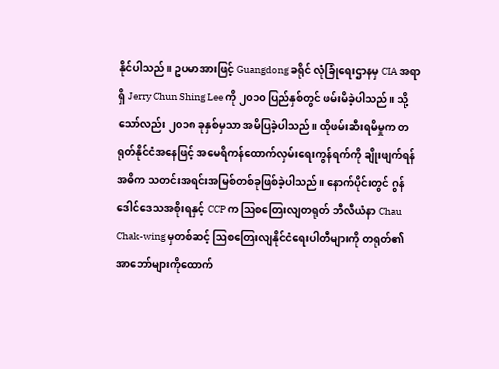နိုင်ပါသည်။ ဥပမာအားဖြင့် Guangdong ခရိုင် လုံခြုံရေးဌာနမှ CIA အရာရှိ Jerry Chun Shing Lee ကို ၂၀၁၀ ပြည်နှစ်တွင် ဖမ်းမိခဲ့ပါသည်။ သို့သော်လည်း ၂၀၁၈ ခုနှစ်မှသာ အမိပြခဲ့ပါသည်။ ထိုဖမ်းဆီးရမိမှုက တရုတ်နိုင်ငံအနေဖြင့် အမေရိကန်ထောက်လှမ်းရေးကွန်ရက်ကို ချိုးဖျက်ရန် အဓိက သတင်းအရင်းအမြစ်တစ်ခုဖြစ်ခဲ့ပါသည်။ နောက်ပိုင်းတွင် ဂွန်ဒေါင်ဒေသအစိုးရနှင့် CCP က ဩစတြေးလျတရုတ် ဘီလီယံနာ Chau Chak-wing မှတစ်ဆင့် ဩစတြေးလျနိုင်ငံရေးပါတီများကို တရုတ်၏ အာဘော်များကိုထောက်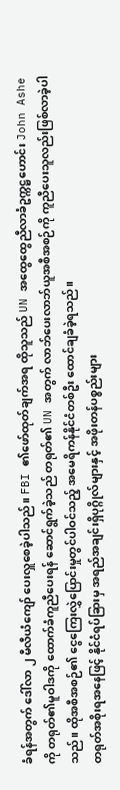ခံရန်အတွက် ဒေါ်လာ ၂ မီလီယံကျော် ပေးလှူစေခဲ့ပါသည်။ FBI ၏ဖော်ထုတ်ချက်အရ ထိုသူသည် UN အထွေထွေညီလာခံဥက္ကဋ္ဌဟောင်း John Ashe ကို တရုတ်၏မူဝါဒကို ထောက်ခံကူညီပေးရန် ဆောင်ရွက်ခဲ့သည် တရုတ်၏ UN အတွက် လာဘ်ပေးလာဘ်ယူအစီအစဉ်ကို ကူညီပေးသူလည်းဖြစ်လာခဲ့ပါသည်။ ထိုအစီအစဉ်၏ ငွေကြေးလွှဲပြောင်းမှုတွင်ပါဝင်သည့် အမေရိကန်နိုင်ငံတစ်ဦး ထောင်ချခံခဲ့ရသည်။
တရုတ်အစိုးရအနေဖြင့် နိုင်ငံရပ်ခြားမှ အရည်အချင်းရှိပုဂ္ဂိုလ်များနှင့် အဖိုးတန်ပစ္စည်းများ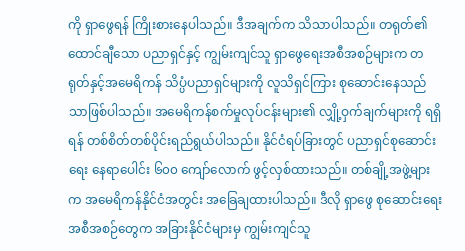ကို ရှာဖွေရန် ကြိုးစားနေပါသည်။ ဒီအချက်က သိသာပါသည်။ တရုတ်၏ ထောင်ချီသော ပညာရှင်နှင့် ကျွမ်းကျင်သူ ရှာဖွေရေးအစီအစဉ်များက တရုတ်နှင့်အမေရိကန် သိပ္ပံပညာရှင်များကို လူသိရှင်ကြား စုဆောင်းနေသည်သာဖြစ်ပါသည်။ အမေရိကန်စက်မှုလုပ်ငန်းများ၏ လျှို့ဝှက်ချက်များကို ရရှိရန် တစ်စိတ်တစ်ပိုင်းရည်ရွယ်ပါသည်။ နိုင်ငံရပ်ခြားတွင် ပညာရှင်စုဆောင်းရေး နေရာပေါင်း ၆၀၀ ကျော်လောက် ဖွင့်လှစ်ထားသည်။ တစ်ချို့အဖွဲ့များက အမေရိကန်နိုင်ငံအတွင်း အခြေချထားပါသည်။ ဒီလို ရှာဖွေ စုဆောင်းရေးအစီအစဉ်တွေက အခြားနိုင်ငံများမှ ကျွမ်းကျင်သူ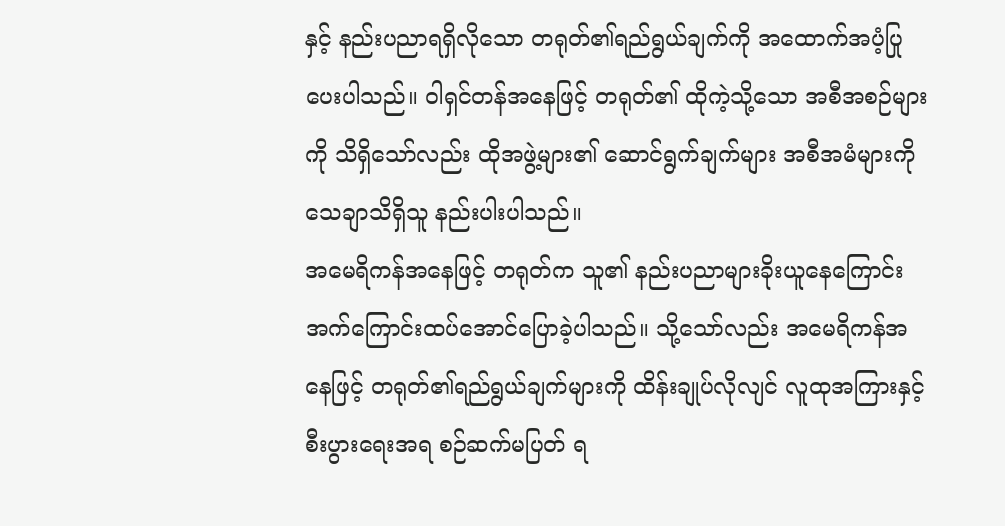နှင့် နည်းပညာရရှိလိုသော တရုတ်၏ရည်ရွယ်ချက်ကို အထောက်အပံ့ပြုပေးပါသည်။ ဝါရှင်တန်အနေဖြင့် တရုတ်၏ ထိုကဲ့သို့သော အစီအစဉ်များကို သိရှိသော်လည်း ထိုအဖွဲ့များ၏ ဆောင်ရွက်ချက်များ အစီအမံများကို သေချာသိရှိသူ နည်းပါးပါသည်။
အမေရိကန်အနေဖြင့် တရုတ်က သူ၏ နည်းပညာများခိုးယူနေကြောင်း အက်ကြောင်းထပ်အောင်ပြောခဲ့ပါသည်။ သို့သော်လည်း အမေရိကန်အနေဖြင့် တရုတ်၏ရည်ရွယ်ချက်များကို ထိန်းချုပ်လိုလျင် လူထုအကြားနှင့် စီးပွားရေးအရ စဉ်ဆက်မပြတ် ရ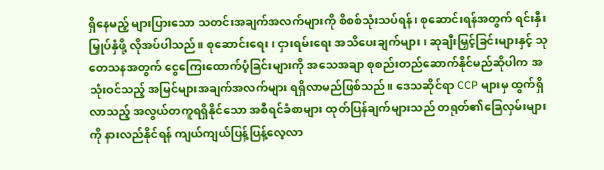ရှိနေမည့် များပြားသော သတင်းအချက်အလက်များကို စိစစ်သုံးသပ်ရန်၊ စုဆောင်းရန်အတွက် ရင်းနှီးမြှုပ်နှံဖို့ လိုအပ်ပါသည်။ စုဆောင်းရေး၊ ငှားရမ်းရေး အသိပေးချက်များ၊ ဆုချီးမြှင့်ခြင်းများနှင့် သုတေသနအတွက် ငွေကြေးထောက်ပံ့ခြင်းများကို အသေအချာ စုစည်းတည်ဆောက်နိုင်မည်ဆိုပါက အသုံးဝင်သည့် အမြင်များအချက်အလက်များ ရရှိလာမည်ဖြစ်သည်။ ဒေသဆိုင်ရာ CCP များမှ ထွက်ရှိလာသည့် အလွယ်တကူရရှိနိုင်သော အစီရင်ခံစာများ ထုတ်ပြန်ချက်များသည် တရုတ်၏ခြေလှမ်းများကို နားလည်နိုင်ရန် ကျယ်ကျယ်ပြန့်ပြန့်လေ့လာ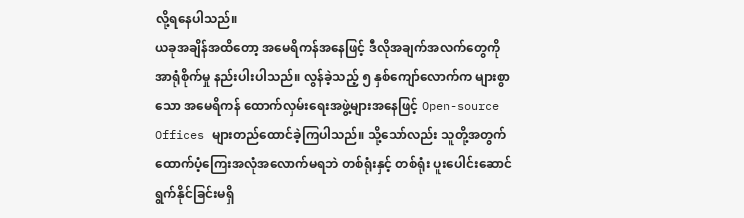လို့ရနေပါသည်။
ယခုအချိန်အထိတော့ အမေရိကန်အနေဖြင့် ဒီလိုအချက်အလက်တွေကို အာရုံစိုက်မှု နည်းပါးပါသည်။ လွန်ခဲ့သည့် ၅ နှစ်ကျော်လောက်က များစွာသော အမေရိကန် ထောက်လှမ်းရေးအဖွဲ့များအနေဖြင့် Open-source Offices များတည်ထောင်ခဲ့ကြပါသည်။ သို့သော်လည်း သူတို့အတွက် ထောက်ပံ့ကြေးအလုံအလောက်မရဘဲ တစ်ရုံးနှင့် တစ်ရုံး ပူးပေါင်းဆောင်ရွက်နိုင်ခြင်းမရှိ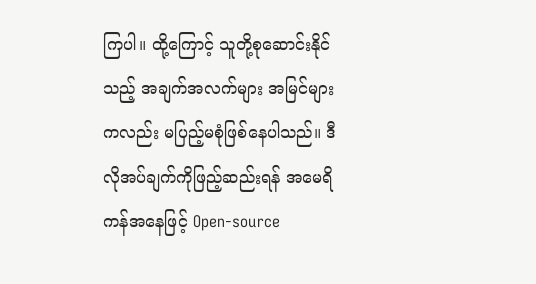ကြပါ။ ထို့ကြောင့် သူတို့စုဆောင်းနိုင်သည့် အချက်အလက်များ အမြင်များကလည်း မပြည့်မစုံဖြစ်နေပါသည်။ ဒီလိုအပ်ချက်ကိုဖြည့်ဆည်းရန် အမေရိကန်အနေဖြင့် Open-source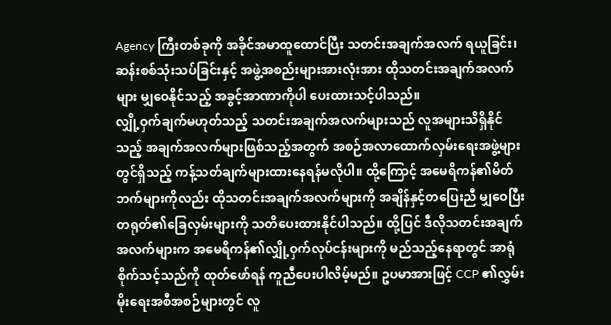Agency ကြီးတစ်ခုကို အခိုင်အမာထူထောင်ပြီး သတင်းအချက်အလက် ရယူခြင်း၊ ဆန်းစစ်သုံးသပ်ခြင်းနှင့် အဖွဲ့အစည်းများအားလုံးအား ထိုသတင်းအချက်အလက်များ မျှဝေနိုင်သည့် အခွင့်အာဏာကိုပါ ပေးထားသင့်ပါသည်။
လျှို့ဝှက်ချက်မဟုတ်သည့် သတင်းအချက်အလက်များသည် လူအများသိရှိနိုင်သည့် အချက်အလက်များဖြစ်သည့်အတွက် အစဉ်အလာထောက်လှမ်းရေးအဖွဲ့များတွင်ရှိသည့် ကန့်သတ်ချက်များထားနေရန်မလိုပါ။ ထို့ကြောင့် အမေရိကန်၏မိတ်ဘက်များကိုလည်း ထိုသတင်းအချက်အလက်များကို အချိန်နှင့်တပြေးညီ မျှဝေပြီး တရုတ်၏ခြေလှမ်းများကို သတိပေးထားနိုင်ပါသည်။ ထို့ပြင် ဒီလိုသတင်းအချက်အလက်များက အမေရိကန်၏လျှို့ဝှက်လုပ်ငန်းများကို မည်သည့်နေရာတွင် အာရုံစိုက်သင့်သည်ကို ထုတ်ဖော်ရန် ကူညီပေးပါလိမ့်မည်။ ဥပမာအားဖြင့် CCP ၏လွှမ်းမိုးရေးအစီအစဉ်များတွင် လူ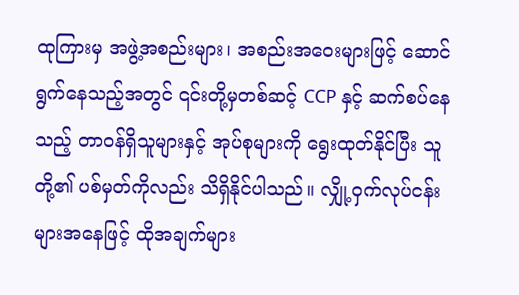ထုကြားမှ အဖွဲ့အစည်းများ၊ အစည်းအဝေးများဖြင့် ဆောင်ရွက်နေသည့်အတွင် ၎င်းတို့မှတစ်ဆင့် CCP နှင့် ဆက်စပ်နေသည့် တာဝန်ရှိသူများနှင့် အုပ်စုများကို ရွေးထုတ်နိုင်ပြီး သူတို့၏ ပစ်မှတ်ကိုလည်း သိရှိနိုင်ပါသည်။ လျှို့ဝှက်လုပ်ငန်းများအနေဖြင့် ထိုအချက်များ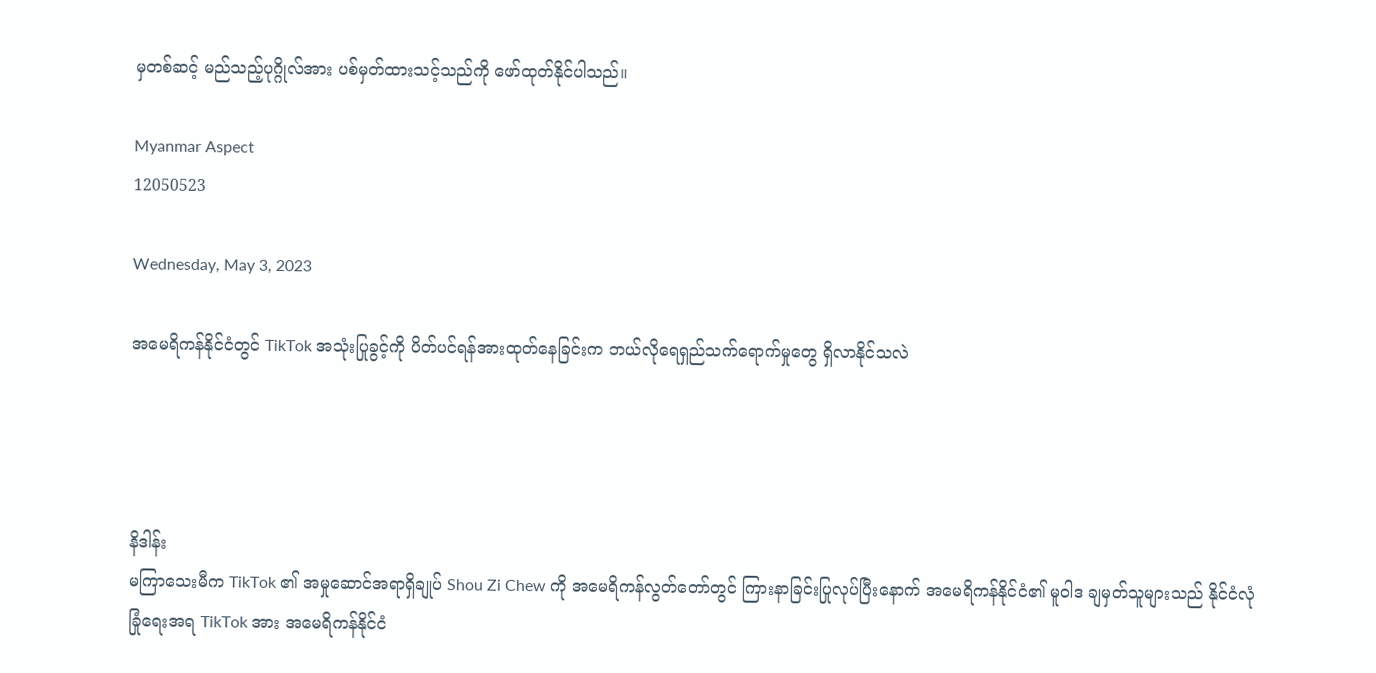မှတစ်ဆင့် မည်သည့်ပုဂ္ဂိုလ်အား ပစ်မှတ်ထားသင့်သည်ကို ဖော်ထုတ်နိုင်ပါသည်။

Myanmar Aspect
12050523

Wednesday, May 3, 2023

အမေရိကန်နိုင်ငံတွင် TikTok အသုံးပြုခွင့်ကို ပိတ်ပင်ရန်အားထုတ်နေခြင်းက ဘယ်လိုရေရှည်သက်ရောက်မှုတွေ ရှိလာနိုင်သလဲ




နိဒါန်း
မကြာသေးမီက TikTok ၏ အမှုဆောင်အရာရှိချုပ် Shou Zi Chew ကို အမေရိကန်လွတ်တော်တွင် ကြားနာခြင်းပြုလုပ်ပြီးနောက် အမေရိကန်နိုင်ငံ၏ မူဝါဒ ချမှတ်သူများသည် နိုင်ငံလုံခြုံရေးအရ TikTok အား အမေရိကန်နိုင်ငံ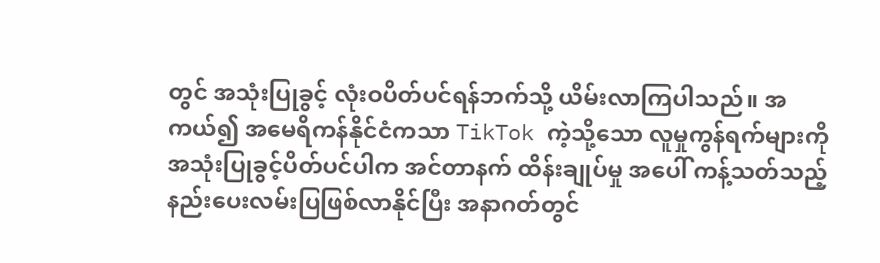တွင် အသုံးပြုခွင့် လုံးဝပိတ်ပင်ရန်ဘက်သို့ ယိမ်းလာကြပါသည်။ အကယ်၍ အမေရိကန်နိုင်ငံကသာ TikTok ကဲ့သို့သော လူမှုကွန်ရက်များကို အသုံးပြုခွင့်ပိတ်ပင်ပါက အင်တာနက် ထိန်းချုပ်မှု အပေါ် ကန့်သတ်သည့် နည်းပေးလမ်းပြဖြစ်လာနိုင်ပြီး အနာဂတ်တွင်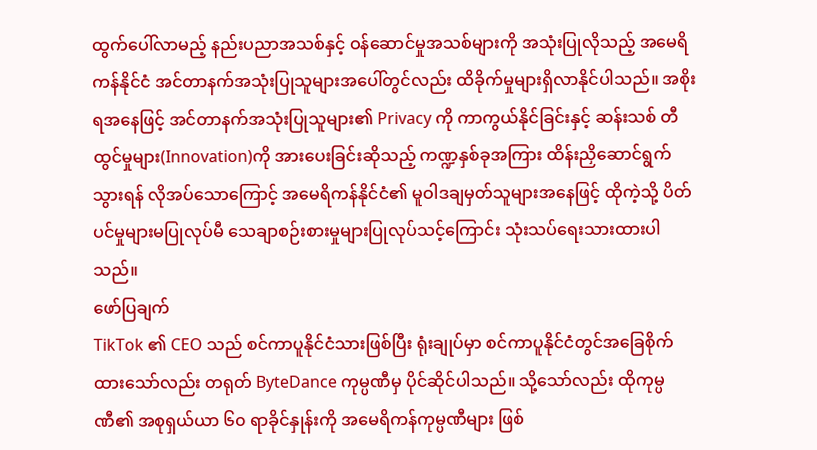ထွက်ပေါ်လာမည့် နည်းပညာအသစ်နှင့် ဝန်ဆောင်မှုအသစ်များကို အသုံးပြုလိုသည့် အမေရိကန်နိုင်ငံ အင်တာနက်အသုံးပြုသူများအပေါ်တွင်လည်း ထိခိုက်မှုများရှိလာနိုင်ပါသည်။ အစိုးရအနေဖြင့် အင်တာနက်အသုံးပြုသူများ၏ Privacy ကို ကာကွယ်နိုင်ခြင်းနှင့် ဆန်းသစ် တီထွင်မှုများ(Innovation)ကို အားပေးခြင်းဆိုသည့် ကဏ္ဍနှစ်ခုအကြား ထိန်းညှိဆောင်ရွက် သွားရန် လိုအပ်သောကြောင့် အမေရိကန်နိုင်ငံ၏ မူဝါဒချမှတ်သူများအနေဖြင့် ထိုကဲ့သို့ ပိတ်ပင်မှုများမပြုလုပ်မီ သေချာစဉ်းစားမှုများပြုလုပ်သင့်ကြောင်း သုံးသပ်ရေးသားထားပါသည်။
ဖော်ပြချက်
TikTok ၏ CEO သည် စင်ကာပူနိုင်ငံသားဖြစ်ပြီး ရုံးချုပ်မှာ စင်ကာပူနိုင်ငံတွင်အခြေစိုက်ထားသော်လည်း တရုတ် ByteDance ကုမ္ပဏီမှ ပိုင်ဆိုင်ပါသည်။ သို့သော်လည်း ထိုကုမ္ပဏီ၏ အစုရှယ်ယာ ၆၀ ရာခိုင်နှုန်းကို အမေရိကန်ကုမ္ပဏီများ ဖြစ်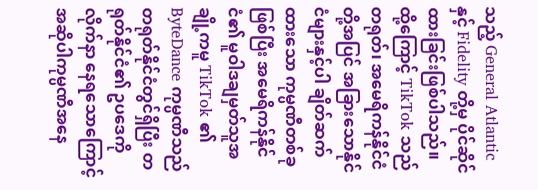သည့် General Atlantic နှင့် Fidelity တို့မှ ပိုင်ဆိုင်ထားခြင်းဖြစ်ပါသည်။ ထို့ကြောင့် TikTok သည် တရုတ်၊ အမေရိကန်နိုင်ငံတို့အပြင် အခြားသောနိုင်ငံများနှင့်ပါ ချိတ်ဆက်ထားသော ကုမ္ပဏီတစ်ခုဖြစ်ပြီး အမေရိကန်နိုင်ငံ၏ မူဝါဒချမှတ်သူအချို့ကမူ TikTok ၏ ByteDance ကုမ္ပဏီသည် တရုတ်နိုင်ငံတွင်ရှိပြီး တရုတ်နိုင်ငံ၏ ဥပဒေကို လိုက်နာ နေရသောကြောင့် အဆိုပါကုမ္ပဏီအနေ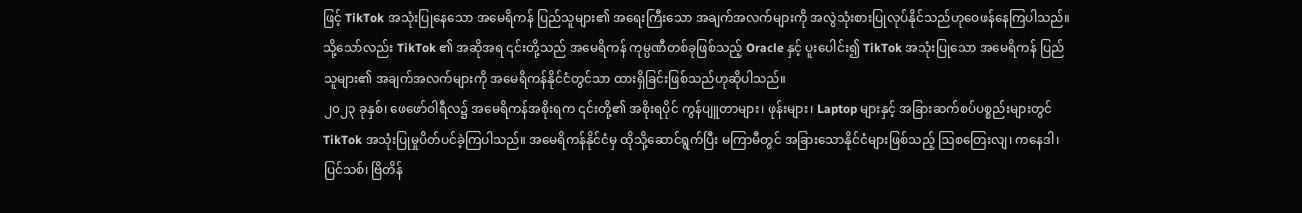ဖြင့် TikTok အသုံးပြုနေသော အမေရိကန် ပြည်သူများ၏ အရေးကြီးသော အချက်အလက်များကို အလွဲသုံးစားပြုလုပ်နိုင်သည်ဟုဝေဖန်နေကြပါသည်။ သို့သော်လည်း TikTok ၏ အဆိုအရ ၎င်းတို့သည် အမေရိကန် ကုမ္ပဏီတစ်ခုဖြစ်သည့် Oracle နှင့် ပူးပေါင်း၍ TikTok အသုံးပြုသော အမေရိကန် ပြည်သူများ၏ အချက်အလက်များကို အမေရိကန်နိုင်ငံတွင်သာ ထားရှိခြင်းဖြစ်သည်ဟုဆိုပါသည်။
၂၀၂၃ ခုနှစ်၊ ဖေဖော်ဝါရီလ၌ အမေရိကန်အစိုးရက ၎င်းတို့၏ အစိုးရပိုင် ကွန်ပျူတာများ၊ ဖုန်းများ၊ Laptop များနှင့် အခြားဆက်စပ်ပစ္စည်းများတွင် TikTok အသုံးပြုမှုပိတ်ပင်ခဲ့ကြပါသည်။ အမေရိကန်နိုင်ငံမှ ထိုသို့ဆောင်ရွက်ပြီး မကြာမီတွင် အခြားသောနိုင်ငံများဖြစ်သည့် ဩစတြေးလျ၊ ကနေဒါ၊ ပြင်သစ်၊ ဗြိတိန်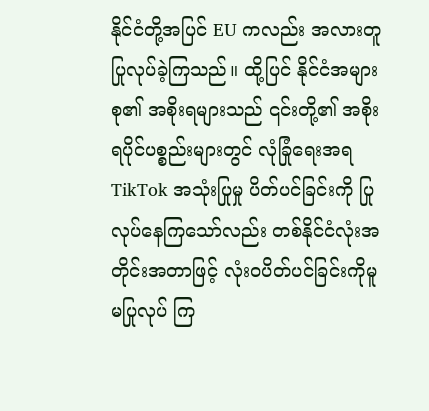နိုင်ငံတို့အပြင် EU ကလည်း အလားတူပြုလုပ်ခဲ့ကြသည်။ ထို့ပြင် နိုင်ငံအများစု၏ အစိုးရများသည် ၎င်းတို့၏ အစိုးရပိုင်ပစ္စည်းများတွင် လုံခြုံရေးအရ TikTok အသုံးပြုမှု ပိတ်ပင်ခြင်းကို ပြုလုပ်နေကြသော်လည်း တစ်နိုင်ငံလုံးအတိုင်းအတာဖြင့် လုံးဝပိတ်ပင်ခြင်းကိုမူ မပြုလုပ် ကြ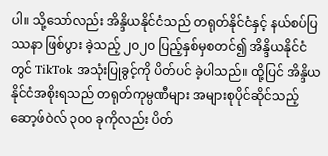ပါ။ သို့သော်လည်း အိန္ဒိယနိုင်ငံသည် တရုတ်နိုင်ငံနှင့် နယ်စပ်ပြဿနာ ဖြစ်ပွား ခဲ့သည့် ၂၀၂၀ ပြည့်နှစ်မှစတင်၍ အိန္ဒိယနိုင်ငံတွင် TikTok အသုံးပြုခွင့်ကို ပိတ်ပင် ခဲ့ပါသည်။ ထို့ပြင် အိန္ဒိယနိုင်ငံအစိုးရသည် တရုတ်ကုမ္ပဏီများ အများစုပိုင်ဆိုင်သည့် ဆော့ဖ်ဝဲလ် ၃၀၀ ခုကိုလည်း ပိတ်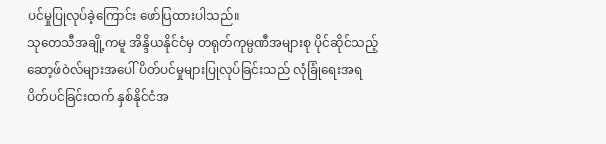ပင်မှုပြုလုပ်ခဲ့ကြောင်း ဖော်ပြထားပါသည်။
သုတေသီအချို့ကမူ အိန္ဒိယနိုင်ငံမှ တရုတ်ကုမ္ပဏီအများစု ပိုင်ဆိုင်သည့် ဆော့ဖ်ဝဲလ်များအပေါ် ပိတ်ပင်မှုများပြုလုပ်ခြင်းသည် လုံခြုံရေးအရ ပိတ်ပင်ခြင်းထက် နှစ်နိုင်ငံအ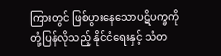ကြားတွင် ဖြစ်ပွားနေသောပဋိပက္ခကို တုံ့ပြန်လိုသည့် နိုင်ငံရေးနှင့် သံတ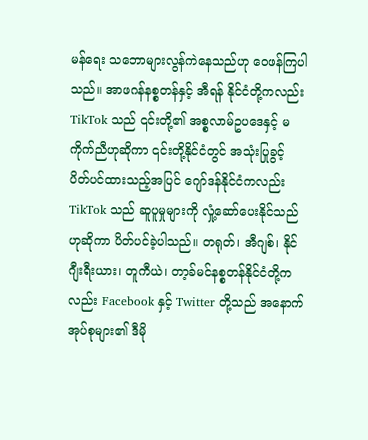မန်ရေး သဘောများလွန်ကဲနေသည်ဟု ဝေဖန်ကြပါသည်။ အာဖဂန်နစ္စတန်နှင့် အီရန် နိုင်ငံတို့ကလည်း TikTok သည် ၎င်းတို့၏ အစ္စလာမ်ဥပဒေနှင့် မကိုက်ညီဟုဆိုကာ ၎င်းတို့နိုင်ငံတွင် အသုံးပြုခွင့် ပိတ်ပင်ထားသည့်အပြင် ဂျော်ဒန်နိုင်ငံကလည်း TikTok သည် ဆူပူမှုများကို လှုံ့ဆော်ပေးနိုင်သည်ဟုဆိုကာ ပိတ်ပင်ခဲ့ပါသည်။ တရုတ်၊ အီဂျစ်၊ နိုင်ဂျီးရီးယား၊ တူကီယဲ၊ တာ့ခ်မင်နစ္စတန်နိုင်ငံတို့ကလည်း Facebook နှင့် Twitter တို့သည် အနောက် အုပ်စုများ၏ ဒီမို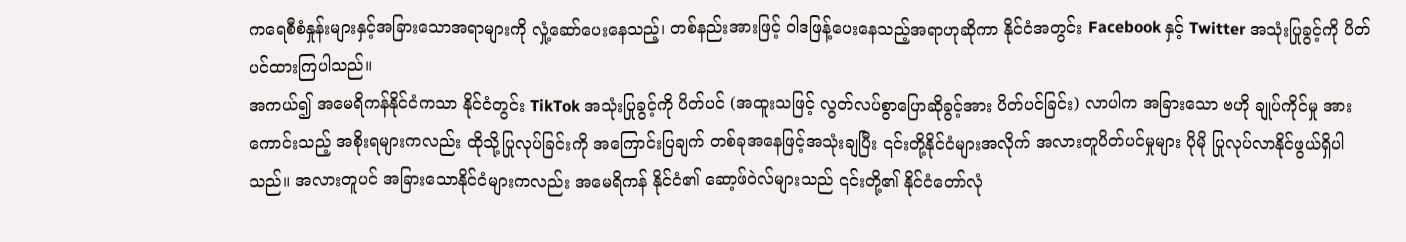ကရေစီစံနှုန်းများနှင့်အခြားသောအရာများကို လှုံ့ဆော်ပေးနေသည့်၊ တစ်နည်းအားဖြင့် ဝါဒဖြန့်ပေးနေသည့်အရာဟုဆိုကာ နိုင်ငံအတွင်း Facebook နှင့် Twitter အသုံးပြုခွင့်ကို ပိတ်ပင်ထားကြပါသည်။
အကယ်၍ အမေရိကန်နိုင်ငံကသာ နိုင်ငံတွင်း TikTok အသုံးပြုခွင့်ကို ပိတ်ပင် (အထူးသဖြင့် လွတ်လပ်စွာပြောဆိုခွင့်အား ပိတ်ပင်ခြင်း) လာပါက အခြားသော ဗဟို ချုပ်ကိုင်မှု အားကောင်းသည့် အစိုးရများကလည်း ထိုသို့ပြုလုပ်ခြင်းကို အကြောင်းပြချက် တစ်ခုအနေဖြင့်အသုံးချပြီး ၎င်းတို့နိုင်ငံများအလိုက် အလားတူပိတ်ပင်မှုများ ပိုမို ပြုလုပ်လာနိုင်ဖွယ်ရှိပါသည်။ အလားတူပင် အခြားသောနိုင်ငံများကလည်း အမေရိကန် နိုင်ငံ၏ ဆော့ဖ်ဝဲလ်များသည် ၎င်းတို့၏ နိုင်ငံတော်လုံ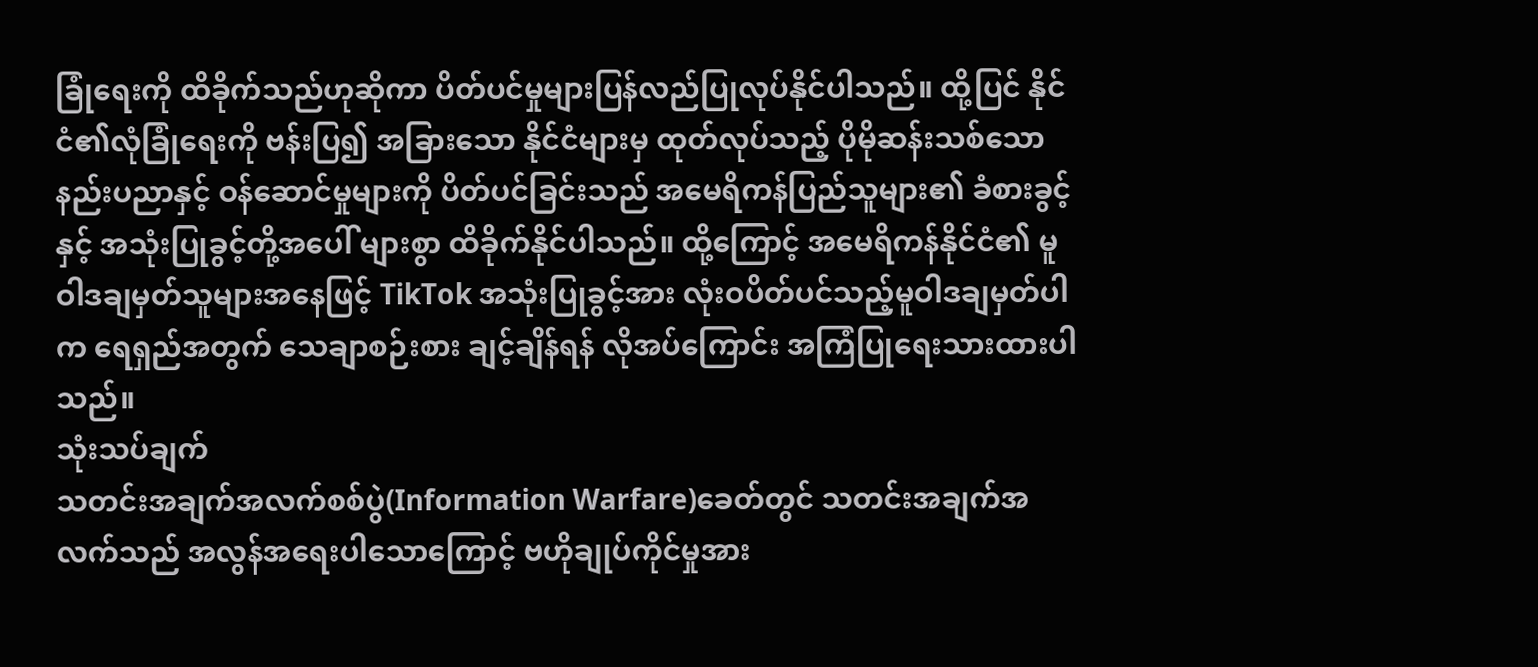ခြုံရေးကို ထိခိုက်သည်ဟုဆိုကာ ပိတ်ပင်မှုများပြန်လည်ပြုလုပ်နိုင်ပါသည်။ ထို့ပြင် နိုင်ငံ၏လုံခြုံရေးကို ဗန်းပြ၍ အခြားသော နိုင်ငံများမှ ထုတ်လုပ်သည့် ပိုမိုဆန်းသစ်သော နည်းပညာနှင့် ဝန်ဆောင်မှုများကို ပိတ်ပင်ခြင်းသည် အမေရိကန်ပြည်သူများ၏ ခံစားခွင့်နှင့် အသုံးပြုခွင့်တို့အပေါ် များစွာ ထိခိုက်နိုင်ပါသည်။ ထို့ကြောင့် အမေရိကန်နိုင်ငံ၏ မူဝါဒချမှတ်သူများအနေဖြင့် TikTok အသုံးပြုခွင့်အား လုံးဝပိတ်ပင်သည့်မူဝါဒချမှတ်ပါက ရေရှည်အတွက် သေချာစဉ်းစား ချင့်ချိန်ရန် လိုအပ်ကြောင်း အကြံပြုရေးသားထားပါသည်။
သုံးသပ်ချက်
သတင်းအချက်အလက်စစ်ပွဲ(Information Warfare)ခေတ်တွင် သတင်းအချက်အလက်သည် အလွန်အရေးပါသောကြောင့် ဗဟိုချုပ်ကိုင်မှုအား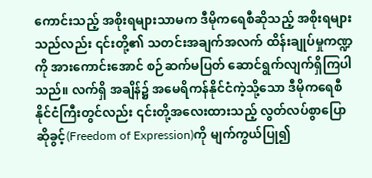ကောင်းသည့် အစိုးရများသာမက ဒီမိုကရေစီဆိုသည့် အစိုးရများသည်လည်း ၎င်းတို့၏ သတင်းအချက်အလက် ထိန်းချုပ်မှုကဏ္ဍကို အားကောင်းအောင် စဉ်ဆက်မပြတ် ဆောင်ရွက်လျက်ရှိကြပါသည်။ လက်ရှိ အချိန်၌ အမေရိကန်နိုင်ငံကဲ့သို့သော ဒီမိုကရေစီနိုင်ငံကြီးတွင်လည်း ၎င်းတို့အလေးထားသည့် လွတ်လပ်စွာပြောဆိုခွင့်(Freedom of Expression)ကို မျက်ကွယ်ပြု၍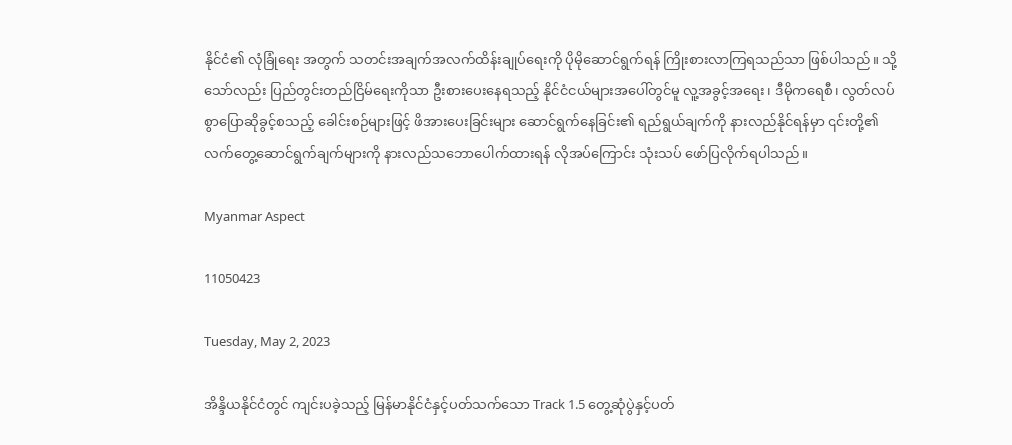နိုင်ငံ၏ လုံခြုံရေး အတွက် သတင်းအချက်အလက်ထိန်းချုပ်ရေးကို ပိုမိုဆောင်ရွက်ရန် ကြိုးစားလာကြရသည်သာ ဖြစ်ပါသည်။ သို့သော်လည်း ပြည်တွင်းတည်ငြိမ်ရေးကိုသာ ဦးစားပေးနေရသည့် နိုင်ငံငယ်များအပေါ်တွင်မူ လူ့အခွင့်အရေး၊ ဒီမိုကရေစီ၊ လွတ်လပ်စွာပြောဆိုခွင့်စသည့် ခေါင်းစဉ်များဖြင့် ဖိအားပေးခြင်းများ ဆောင်ရွက်နေခြင်း၏ ရည်ရွယ်ချက်ကို နားလည်နိုင်ရန်မှာ ၎င်းတို့၏ လက်တွေ့ဆောင်ရွက်ချက်များကို နားလည်သဘောပေါက်ထားရန် လိုအပ်ကြောင်း သုံးသပ် ဖော်ပြလိုက်ရပါသည်။

Myanmar Aspect

11050423

Tuesday, May 2, 2023

အိန္ဒိယနိုင်ငံတွင် ကျင်းပခဲ့သည့် မြန်မာနိုင်ငံနှင့်ပတ်သက်သော Track 1.5 တွေ့ဆုံပွဲနှင့်ပတ်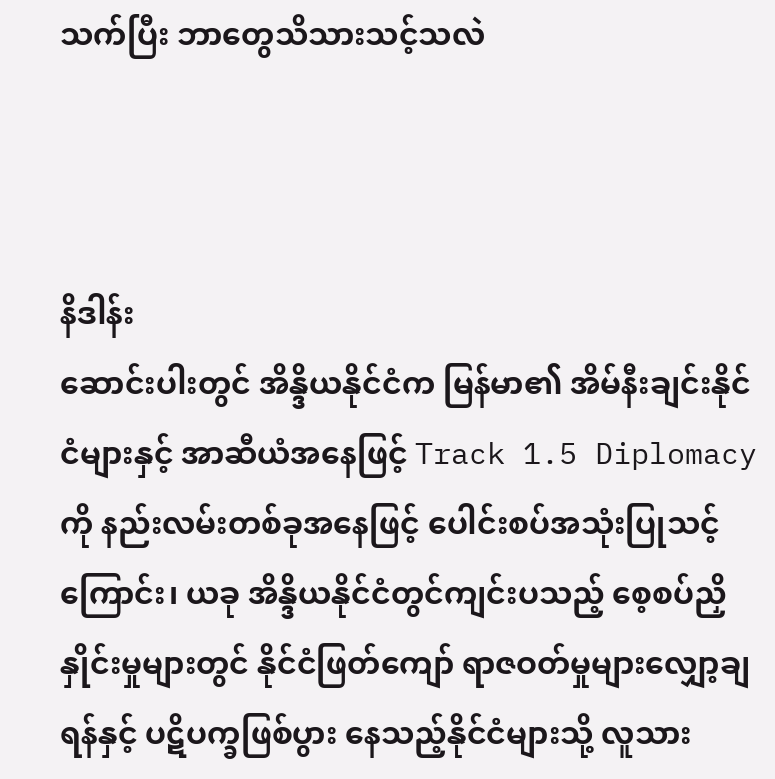သက်ပြီး ဘာတွေသိသားသင့်သလဲ



နိဒါန်း
ဆောင်းပါးတွင် အိန္ဒိယနိုင်ငံက မြန်မာ၏ အိမ်နီးချင်းနိုင်ငံများနှင့် အာဆီယံအနေဖြင့် Track 1.5 Diplomacy ကို နည်းလမ်းတစ်ခုအနေဖြင့် ပေါင်းစပ်အသုံးပြုသင့်ကြောင်း၊ ယခု အိန္ဒိယနိုင်ငံတွင်ကျင်းပသည့် စေ့စပ်ညှိနှိုင်းမှုများတွင် နိုင်ငံဖြတ်ကျော် ရာဇဝတ်မှုများလျှော့ချရန်နှင့် ပဋိပက္ခဖြစ်ပွား နေသည့်နိုင်ငံများသို့ လူသား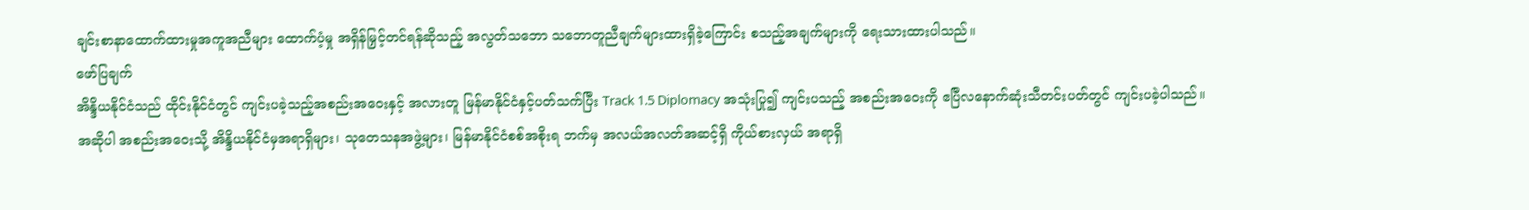ချင်းစာနာထောက်ထားမှုအကူအညီများ ထောက်ပံ့မှု အရှိန်မြှင့်တင်ရန်ဆိုသည့် အလွတ်သဘော သဘောတူညီချက်များထားရှိခဲ့ကြောင်း စသည့်အချက်များကို ရေးသားထားပါသည်။
ဖော်ပြချက်
အိန္ဒိယနိုင်ငံသည် ထိုင်းနိုင်ငံတွင် ကျင်းပခဲ့သည့်အစည်းအဝေးနှင့် အလားတူ မြန်မာနိုင်ငံနှင့်ပတ်သက်ပြီး Track 1.5 Diplomacy အသုံးပြု၍ ကျင်းပသည့် အစည်းအဝေးကို ဧပြီလနောက်ဆုံးသီတင်းပတ်တွင် ကျင်းပခဲ့ပါသည်။ အဆိုပါ အစည်းအဝေးသို့ အိန္ဒိယနိုင်ငံမှအရာရှိများ၊ သုတေသနအဖွဲ့များ၊ မြန်မာနိုင်ငံစစ်အစိုးရ ဘက်မှ အလယ်အလတ်အဆင့်ရှိ ကိုယ်စားလှယ် အရာရှိ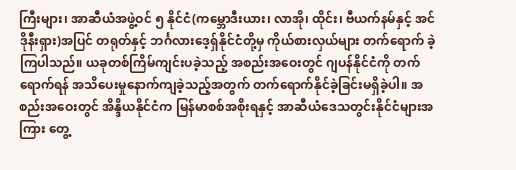ကြီးများ၊ အာဆီယံအဖွဲ့ဝင် ၅ နိုင်ငံ(ကမ္ဘောဒီးယား၊ လာအို၊ ထိုင်း၊ ဗီယက်နမ်နှင့် အင်ဒိုနီးရှား)အပြင် တရုတ်နှင့် ဘင်္ဂလားဒေ့ရှ်နိုင်ငံတို့မှ ကိုယ်စားလှယ်များ တက်ရောက် ခဲ့ကြပါသည်။ ယခုတစ်ကြိမ်ကျင်းပခဲ့သည့် အစည်းအဝေးတွင် ဂျပန်နိုင်ငံကို တက်ရောက်ရန် အသိပေးမှုနောက်ကျခဲ့သည့်အတွက် တက်ရောက်နိုင်ခဲ့ခြင်းမရှိခဲ့ပါ။ အစည်းအဝေးတွင် အိန္ဒိယနိုင်ငံက မြန်မာစစ်အစိုးရနှင့် အာဆီယံဒေသတွင်းနိုင်ငံများအကြား တွေ့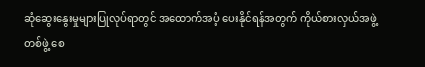ဆုံဆွေးနွေးမှုများပြုလုပ်ရာတွင် အထောက်အပံ့ ပေးနိုင်ရန်အတွက် ကိုယ်စားလှယ်အဖွဲ့တစ်ဖွဲ့ စေ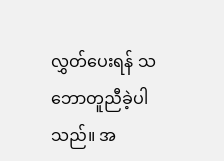လွှတ်ပေးရန် သဘောတူညီခဲ့ပါသည်။ အ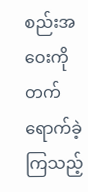စည်းအဝေးကို တက်ရောက်ခဲ့ကြသည့်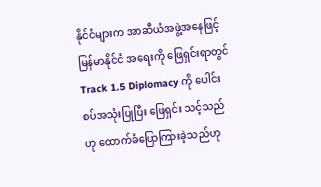နိုင်ငံများက အာဆီယံအဖွဲ့အနေဖြင့် မြန်မာနိုင်ငံ အရေးကို ဖြေရှင်းရာတွင် Track 1.5 Diplomacy ကို ပေါင်းစပ်အသုံးပြုပြီး ဖြေရှင်း သင့်သည်ဟု ထောက်ခံပြောကြားခဲ့သည်ဟု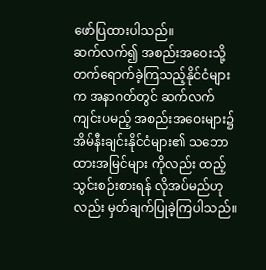ဖော်ပြထားပါသည်။
ဆက်လက်၍ အစည်းအဝေးသို့ တက်ရောက်ခဲ့ကြသည့်နိုင်ငံများက အနာဂတ်တွင် ဆက်လက်ကျင်းပမည့် အစည်းအဝေးများ၌ အိမ်နီးချင်းနိုင်ငံများ၏ သဘောထားအမြင်များ ကိုလည်း ထည့်သွင်းစဉ်းစားရန် လိုအပ်မည်ဟုလည်း မှတ်ချက်ပြုခဲ့ကြပါသည်။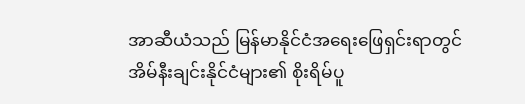အာဆီယံသည် မြန်မာနိုင်ငံအရေးဖြေရှင်းရာတွင် အိမ်နီးချင်းနိုင်ငံများ၏ စိုးရိမ်ပူ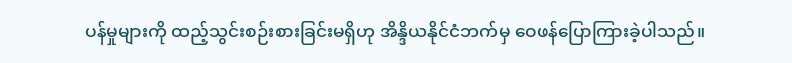ပန်မှုများကို ထည့်သွင်းစဉ်းစားခြင်းမရှိဟု အိန္ဒိယနိုင်ငံဘက်မှ ဝေဖန်ပြောကြားခဲ့ပါသည်။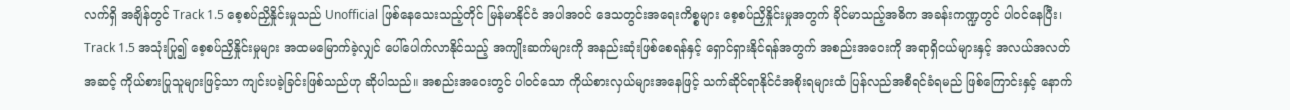လက်ရှိ အချိန်တွင် Track 1.5 စေ့စပ်ညှိနှိုင်းမှုသည် Unofficial ဖြစ်နေသေးသည့်တိုင် မြန်မာနိုင်ငံ အပါအဝင် ဒေသတွင်းအရေးကိစ္စများ စေ့စပ်ညှိနှိုင်းမှုအတွက် ခိုင်မာသည့်အဓိက အခန်းကဏ္ဍတွင် ပါဝင်နေပြီး၊ Track 1.5 အသုံးပြု၍ စေ့စပ်ညှိနှိုင်းမှုများ အထမမြောက်ခဲ့လျှင် ပေါ်ပေါက်လာနိုင်သည့် အကျိုးဆက်များကို အနည်းဆုံးဖြစ်စေရန်နှင့် ရှောင်ရှားနိုင်ရန်အတွက် အစည်းအဝေးကို အရာရှိငယ်များနှင့် အလယ်အလတ်အဆင့် ကိုယ်စားပြုသူများဖြင့်သာ ကျင်းပခဲ့ခြင်းဖြစ်သည်ဟု ဆိုပါသည်။ အစည်းအဝေးတွင် ပါဝင်သော ကိုယ်စားလှယ်များအနေဖြင့် သက်ဆိုင်ရာနိုင်ငံအစိုးရများထံ ပြန်လည်အစီရင်ခံရမည် ဖြစ်ကြောင်းနှင့် နောက်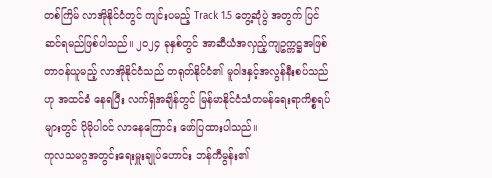တစ်ကြိမ် လာအိုနိုင်ငံတွင် ကျင်းပမည့် Track 1.5 တွေ့ဆုံပွဲ အတွက် ပြင်ဆင်ရမည်ဖြစ်ပါသည်။ ၂၀၂၄ ခုနှစ်တွင် အာဆီယံအလှည့်ကျဥက္ကဋ္ဌအဖြစ် တာဝန်ယူမည့် လာအိုနိုင်ငံသည် တရုတ်နိုင်ငံ၏ မူဝါဒနှင့်အလွန်နီးစပ်သည်ဟု အထင်ခံ နေရပြီး လက်ရှိအချိန်တွင် မြန်မာနိုင်ငံသံတမန်ရေးရာကိစ္စရပ်များတွင် ပိုမိုပါဝင် လာနေကြောင်း ဖော်ပြထားပါသည်။
ကုလသမဂ္ဂအတွင်းရေးမှူးချုပ်ဟောင်း ဘန်ကီမွန်း၏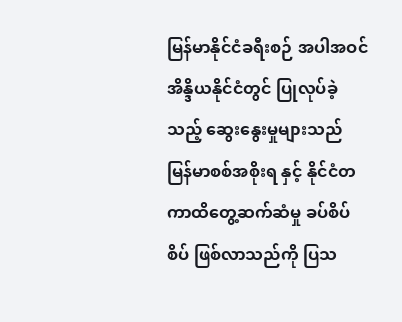မြန်မာနိုင်ငံခရီးစဉ် အပါအဝင် အိန္ဒိယနိုင်ငံတွင် ပြုလုပ်ခဲ့သည့် ဆွေးနွေးမှုများသည် မြန်မာစစ်အစိုးရ နှင့် နိုင်ငံတကာထိတွေ့ဆက်ဆံမှု ခပ်စိပ်စိပ် ဖြစ်လာသည်ကို ပြသ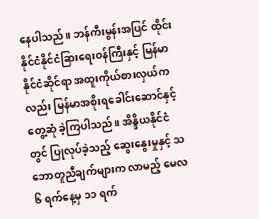နေပါသည်။ ဘန်ကီးမွန်းအပြင် ထိုင်းနိုင်ငံနိုင်ငံခြားရေးဝန်ကြီးနှင့် မြန်မာနိုင်ငံဆိုင်ရာ အထူးကိုယ်စားလှယ်ကလည်း မြန်မာအစိုးရခေါင်းဆောင်နှင့် တွေ့ဆုံ ခဲ့ကြပါသည်။ အိန္ဒိယနိုင်ငံတွင် ပြုလုပ်ခဲ့သည့် ဆွေးနွေးမှုနှင့် သဘောတူညီချက်များက လာမည့် မေလ ၆ ရက်နေ့မှ ၁၁ ရက်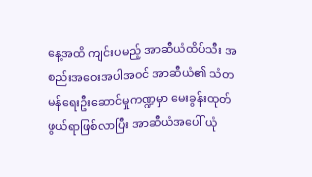နေ့အထိ ကျင်းပမည့် အာဆီယံထိပ်သီး အစည်းအဝေးအပါအဝင် အာဆီယံ၏ သံတမန်ရေးဦးဆောင်မှုကဏ္ဍမှာ မေးခွန်းထုတ် ဖွယ်ရာဖြစ်လာပြီး အာဆီယံအပေါ် ယုံ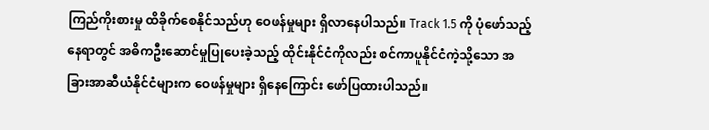ကြည်ကိုးစားမှု ထိခိုက်စေနိုင်သည်ဟု ဝေဖန်မှုများ ရှိလာနေပါသည်။ Track 1.5 ကို ပုံဖော်သည့်နေရာတွင် အဓိကဦးဆောင်မှုပြုပေးခဲ့သည့် ထိုင်းနိုင်ငံကိုလည်း စင်ကာပူနိုင်ငံကဲ့သို့သော အခြားအာဆီယံနိုင်ငံများက ဝေဖန်မှုများ ရှိနေကြောင်း ဖော်ပြထားပါသည်။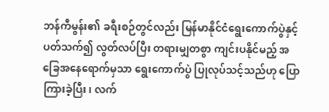ဘန်ကီမွန်း၏ ခရီးစဉ်တွင်လည်း မြန်မာနိုင်ငံရွေးကောက်ပွဲနှင့်ပတ်သက်၍ လွတ်လပ်ပြီး တရားမျှတစွာ ကျင်းပနိုင်မည့် အခြေအနေရောက်မှသာ ရွေးကောက်ပွဲ ပြုလုပ်သင့်သည်ဟု ပြောကြားခဲ့ပြီး၊ လက်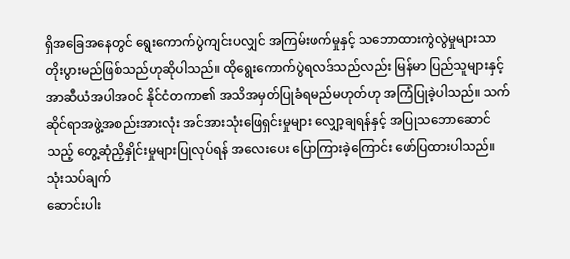ရှိအခြေအနေတွင် ရွေးကောက်ပွဲကျင်းပလျှင် အကြမ်းဖက်မှုနှင့် သဘောထားကွဲလွဲမှုများသာ တိုးပွားမည်ဖြစ်သည်ဟုဆိုပါသည်။ ထိုရွေးကောက်ပွဲရလဒ်သည်လည်း မြန်မာ ပြည်သူများနှင့် အာဆီယံအပါအဝင် နိုင်ငံတကာ၏ အသိအမှတ်ပြုခံရမည်မဟုတ်ဟု အကြံပြုခဲ့ပါသည်။ သက်ဆိုင်ရာအဖွဲ့အစည်းအားလုံး အင်အားသုံးဖြေရှင်းမှုများ လျှော့ချရန်နှင့် အပြုသဘောဆောင်သည့် တွေ့ဆုံညှိနှိုင်းမှုများပြုလုပ်ရန် အလေးပေး ပြောကြားခဲ့ကြောင်း ဖော်ပြထားပါသည်။
သုံးသပ်ချက်
ဆောင်းပါး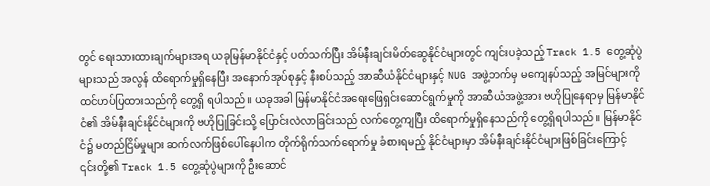တွင် ရေးသားထားချက်များအရ ယခုမြန်မာနိုင်ငံနှင့် ပတ်သက်ပြီး အိမ်နီးချင်းမိတ်ဆွေနိုင်ငံများတွင် ကျင်းပခဲ့သည့် Track 1.5 တွေ့ဆုံပွဲများသည် အလွန် ထိရောက်မှုရှိနေပြီး အနောက်အုပ်စုနှင့် နီးစပ်သည့် အာဆီယံနိုင်ငံများနှင့် NUG အဖွဲ့ဘက်မှ မကျေနပ်သည့် အမြင်များကို ထင်ဟပ်ပြထားသည်ကို တွေ့ရှိ ရပါသည်။ ယခုအခါ မြန်မာနိုင်ငံအရေးဖြေရှင်းဆောင်ရွက်မှုကို အာဆီယံအဖွဲ့အား ဗဟိုပြုနေရာမှ မြန်မာနိုင်ငံ၏ အိမ်နီးချင်းနိုင်ငံများကို ဗဟိုပြုခြင်းသို့ ပြောင်းလဲလာခြင်းသည် လက်တွေ့ကျပြီး ထိရောက်မှုရှိနေသည်ကို တွေ့ရှိရပါသည်။ မြန်မာနိုင်ငံ၌ မတည်ငြိမ်မှုများ ဆက်လက်ဖြစ်ပေါ်နေပါက တိုက်ရိုက်သက်ရောက်မှု ခံစားရမည့် နိုင်ငံများမှာ အိမ်နီးချင်းနိုင်ငံများဖြစ်ခြင်းကြောင့် ၎င်းတို့၏ Track 1.5 တွေ့ဆုံပွဲများကို ဦးဆောင်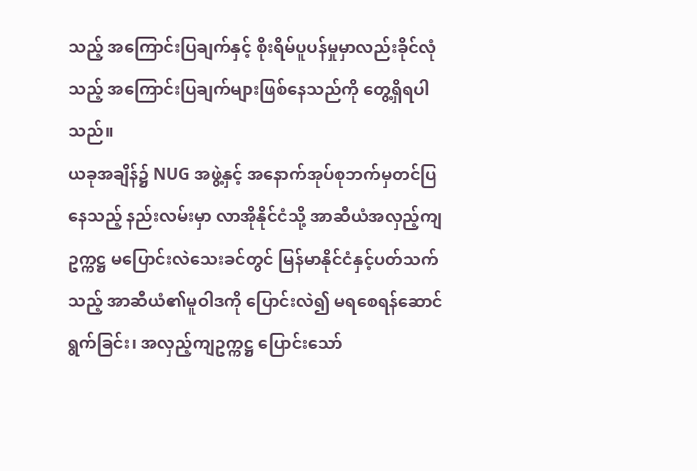သည့် အကြောင်းပြချက်နှင့် စိုးရိမ်ပူပန်မှုမှာလည်းခိုင်လုံသည့် အကြောင်းပြချက်များဖြစ်နေသည်ကို တွေ့ရှိရပါသည်။
ယခုအချိန်၌ NUG အဖွဲ့နှင့် အနောက်အုပ်စုဘက်မှတင်ပြနေသည့် နည်းလမ်းမှာ လာအိုနိုင်ငံသို့ အာဆီယံအလှည့်ကျဥက္ကဋ္ဌ မပြောင်းလဲသေးခင်တွင် မြန်မာနိုင်ငံနှင့်ပတ်သက်သည့် အာဆီယံ၏မူဝါဒကို ပြောင်းလဲ၍ မရစေရန်ဆောင်ရွက်ခြင်း၊ အလှည့်ကျဥက္ကဋ္ဌ ပြောင်းသော်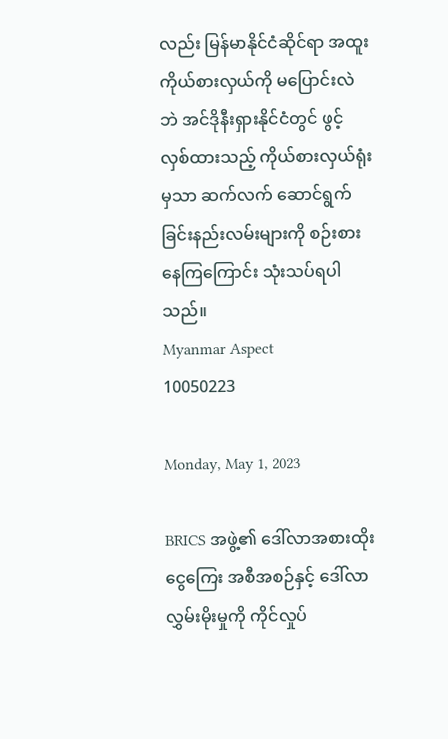လည်း မြန်မာနိုင်ငံဆိုင်ရာ အထူးကိုယ်စားလှယ်ကို မပြောင်းလဲဘဲ အင်ဒိုနီးရှားနိုင်ငံတွင် ဖွင့်လှစ်ထားသည့် ကိုယ်စားလှယ်ရုံးမှသာ ဆက်လက် ဆောင်ရွက်ခြင်းနည်းလမ်းများကို စဉ်းစားနေကြကြောင်း သုံးသပ်ရပါသည်။
Myanmar Aspect
10050223

Monday, May 1, 2023

BRICS အဖွဲ့၏ ဒေါ်လာအစားထိုးငွေကြေး အစီအစဉ်နှင့် ဒေါ်လာလွှမ်းမိုးမှုကို ကိုင်လှုပ်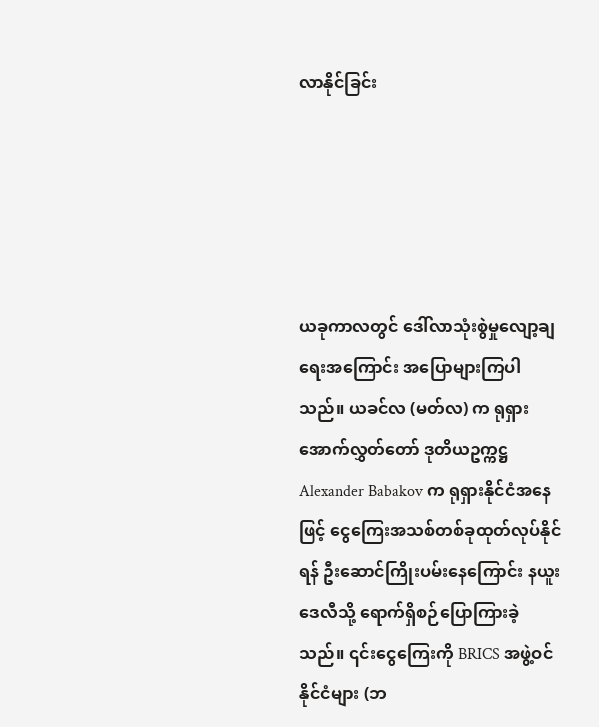လာနိုင်ခြင်း





ယခုကာလတွင် ဒေါ်လာသုံးစွဲမှုလျော့ချရေးအကြောင်း အပြောများကြပါသည်။ ယခင်လ (မတ်လ) က ရုရှားအောက်လွှတ်တော် ဒုတိယဥက္ကဋ္ဌ Alexander Babakov က ရုရှားနိုင်ငံအနေဖြင့် ငွေကြေးအသစ်တစ်ခုထုတ်လုပ်နိုင်ရန် ဦးဆောင်ကြိုးပမ်းနေကြောင်း နယူးဒေလီသို့ ရောက်ရှိစဉ်ပြောကြားခဲ့သည်။ ၎င်းငွေကြေးကို BRICS အဖွဲ့ဝင်နိုင်ငံများ (ဘ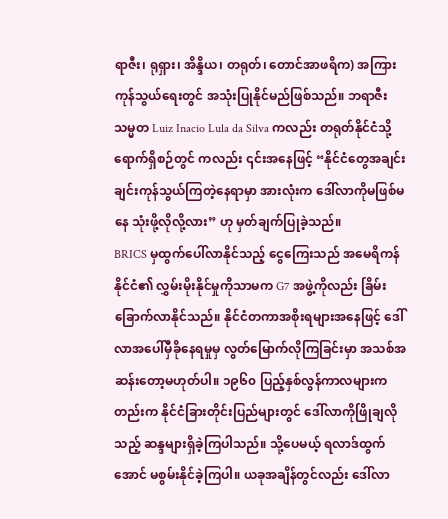ရာဇီး၊ ရုရှား၊ အိန္ဒိယ၊ တရုတ်၊ တောင်အာဖရိက) အကြား ကုန်သွယ်ရေးတွင် အသုံးပြုနိုင်မည်ဖြစ်သည်။ ဘရာဇီးသမ္မတ Luiz Inacio Lula da Silva ကလည်း တရုတ်နိုင်ငံသို့ရောက်ရှိစဉ်တွင် ကလည်း ၎င်းအနေဖြင့် “နိုင်ငံတွေအချင်းချင်းကုန်သွယ်ကြတဲ့နေရာမှာ အားလုံးက ဒေါ်လာကိုမဖြစ်မနေ သုံးဖို့လိုလို့လား” ဟု မှတ်ချက်ပြုခဲ့သည်။
BRICS မှထွက်ပေါ်လာနိုင်သည့် ငွေကြေးသည် အမေရိကန်နိုင်ငံ၏ လွှမ်းမိုးနိုင်မှုကိုသာမက G7 အဖွဲ့ကိုလည်း ခြိမ်းခြောက်လာနိုင်သည်။ နိုင်ငံတကာအစိုးရများအနေဖြင့် ဒေါ်လာအပေါ်မှီခိုနေရမှုမှ လွတ်မြောက်လိုကြခြင်းမှာ အသစ်အဆန်းတော့မဟုတ်ပါ။ ၁၉၆၀ ပြည့်နှစ်လွန်ကာလများကတည်းက နိုင်ငံခြားတိုင်းပြည်များတွင် ဒေါ်လာကိုဖြိုချလိုသည့် ဆန္ဒများရှိခဲ့ကြပါသည်။ သို့ပေမယ့် ရလာဒ်ထွက်အောင် မစွမ်းနိုင်ခဲ့ကြပါ။ ယခုအချိန်တွင်လည်း ဒေါ်လာ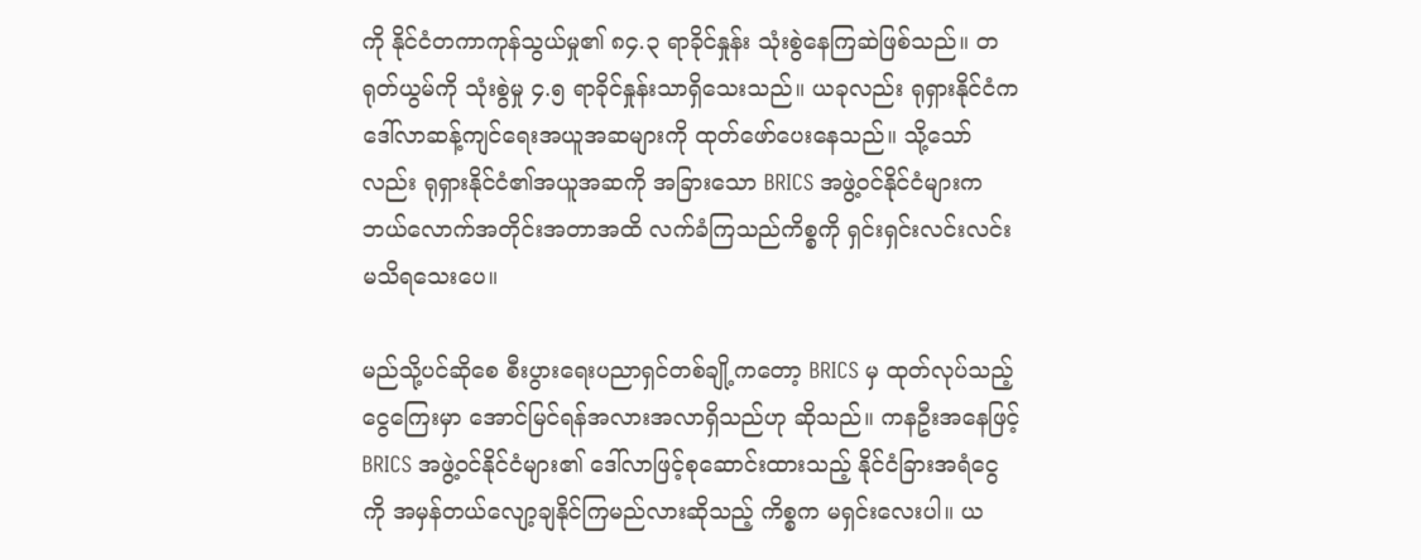ကို နိုင်ငံတကာကုန်သွယ်မှု၏ ၈၄.၃ ရာခိုင်နှုန်း သုံးစွဲနေကြဆဲဖြစ်သည်။ တရုတ်ယွမ်ကို သုံးစွဲမှု ၄.၅ ရာခိုင်နှုန်းသာရှိသေးသည်။ ယခုလည်း ရုရှားနိုင်ငံက ဒေါ်လာဆန့်ကျင်ရေးအယူအဆများကို ထုတ်ဖော်ပေးနေသည်။ သို့သော်လည်း ရုရှားနိုင်ငံ၏အယူအဆကို အခြားသော BRICS အဖွဲ့ဝင်နိုင်ငံများက ဘယ်လောက်အတိုင်းအတာအထိ လက်ခံကြသည်ကိစ္စကို ရှင်းရှင်းလင်းလင်း မသိရသေးပေ။

မည်သို့ပင်ဆိုစေ စီးပွားရေးပညာရှင်တစ်ချို့ကတော့ BRICS မှ ထုတ်လုပ်သည့် ငွေကြေးမှာ အောင်မြင်ရန်အလားအလာရှိသည်ဟု ဆိုသည်။ ကနဦးအနေဖြင့် BRICS အဖွဲ့ဝင်နိုင်ငံများ၏ ဒေါ်လာဖြင့်စုဆောင်းထားသည့် နိုင်ငံခြားအရံငွေကို အမှန်တယ်လျော့ချနိုင်ကြမည်လားဆိုသည့် ကိစ္စက မရှင်းလေးပါ။ ယ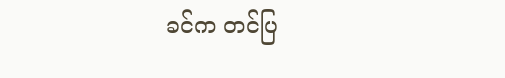ခင်က တင်ပြ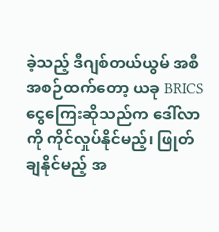ခဲ့သည့် ဒီဂျစ်တယ်ယွမ် အစီအစဉ်ထက်တော့ ယခု BRICS ငွေကြေးဆိုသည်က ဒေါ်လာကို ကိုင်လှုပ်နိုင်မည့်၊ ဖြုတ်ချနိုင်မည့် အ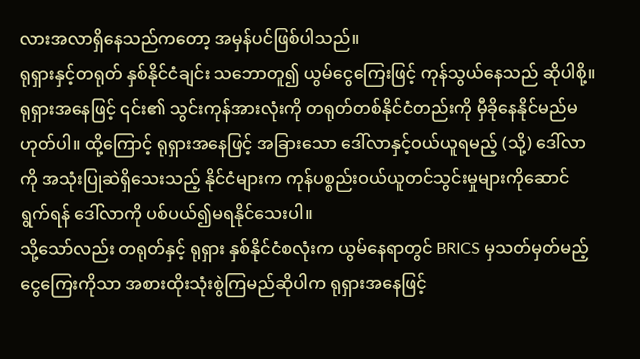လားအလာရှိနေသည်ကတော့ အမှန်ပင်ဖြစ်ပါသည်။
ရုရှားနှင့်တရုတ် နှစ်နိုင်ငံချင်း သဘောတူ၍ ယွမ်ငွေကြေးဖြင့် ကုန်သွယ်နေသည် ဆိုပါစို့။ ရုရှားအနေဖြင့် ၎င်း၏ သွင်းကုန်အားလုံးကို တရုတ်တစ်နိုင်ငံတည်းကို မှီခိုနေနိုင်မည်မဟုတ်ပါ။ ထို့ကြောင့် ရုရှားအနေဖြင့် အခြားသော ဒေါ်လာနှင့်ဝယ်ယူရမည့် (သို့) ဒေါ်လာကို အသုံးပြုဆဲရှိသေးသည့် နိုင်ငံများက ကုန်ပစ္စည်းဝယ်ယူတင်သွင်းမှုများကိုဆောင်ရွက်ရန် ဒေါ်လာကို ပစ်ပယ်၍မရနိုင်သေးပါ။
သို့သော်လည်း တရုတ်နှင့် ရုရှား နှစ်နိုင်ငံစလုံးက ယွမ်နေရာတွင် BRICS မှသတ်မှတ်မည့် ငွေကြေးကိုသာ အစားထိုးသုံးစွဲကြမည်ဆိုပါက ရုရှားအနေဖြင့်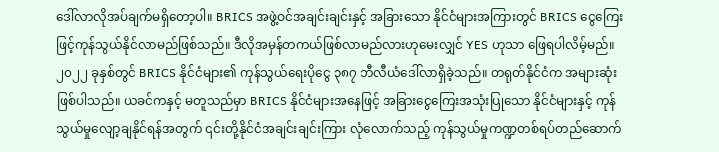ဒေါ်လာလိုအပ်ချက်မရှိတော့ပါ။ BRICS အဖွဲ့ဝင်အချင်းချင်းနှင့် အခြားသော နိုင်ငံများအကြားတွင် BRICS ငွေကြေးဖြင့်ကုန်သွယ်နိုင်လာမည်ဖြစ်သည်။ ဒီလိုအမှန်တကယ်ဖြစ်လာမည်လားဟုမေးလျှင် YES ဟုသာ ဖြေရပါလိမ့်မည်။
၂၀၂၂ ခုနှစ်တွင် BRICS နိုင်ငံများ၏ ကုန်သွယ်ရေးပိုငွေ ၃၈၇ ဘီလီယံဒေါ်လာရှိခဲ့သည်။ တရုတ်နိုင်ငံက အများဆုံးဖြစ်ပါသည်။ ယခင်ကနှင့် မတူသည်မှာ BRICS နိုင်ငံများအနေဖြင့် အခြားငွေကြေးအသုံးပြုသော နိုင်ငံများနှင့် ကုန်သွယ်မှုလျော့ချနိုင်ရန်အတွက် ၎င်းတို့နိုင်ငံအချင်းချင်းကြား လုံလောက်သည့် ကုန်သွယ်မှုကဏ္ဍတစ်ရပ်တည်ဆောက်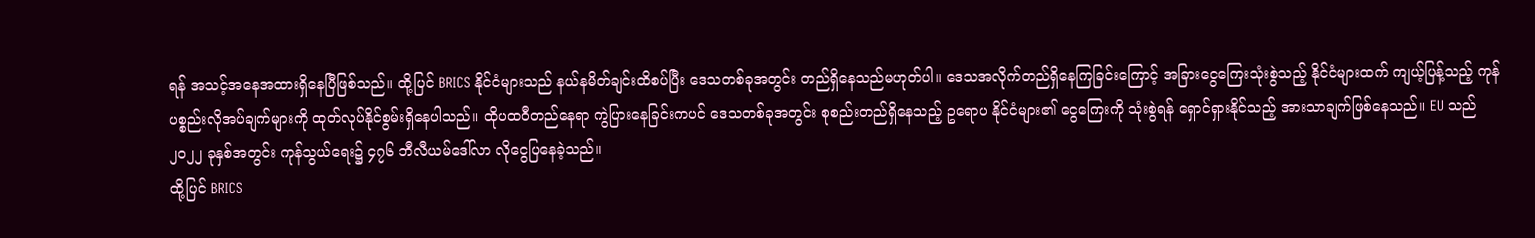ရန် အသင့်အနေအထားရှိနေပြီဖြစ်သည်။ ထို့ပြင် BRICS နိုင်ငံများသည် နယ်နမိတ်ချင်းထိစပ်ပြီး ဒေသတစ်ခုအတွင်း တည်ရှိနေသည်မဟုတ်ပါ။ ဒေသအလိုက်တည်ရှိနေကြခြင်းကြောင့် အခြားငွေကြေးသုံးစွဲသည့် နိုင်ငံများထက် ကျယ့်ပြန့်သည့် ကုန်ပစ္စည်းလိုအပ်ချက်များကို ထုတ်လုပ်နိုင်စွမ်းရှိနေပါသည်။ ထိုပထဝီတည်နေရာ ကွဲပြားနေခြင်းကပင် ဒေသတစ်ခုအတွင်း စုစည်းတည်ရှိနေသည့် ဥရောပ နိုင်ငံများ၏ ငွေကြေးကို သုံးစွဲရန် ရှောင်ရှားနိုင်သည့် အားသာချက်ဖြစ်နေသည်။ EU သည် ၂၀၂၂ ခုနှစ်အတွင်း ကုန်သွယ်ရေး၌ ၄၇၆ ဘီလီယမ်ဒေါ်လာ လိုငွေပြနေခဲ့သည်။
ထို့ပြင် BRICS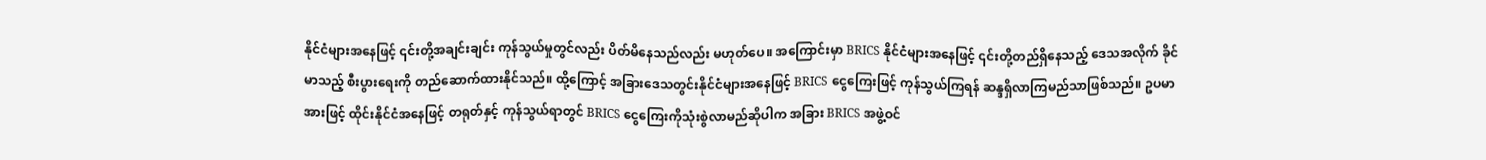နိုင်ငံများအနေဖြင့် ၎င်းတို့အချင်းချင်း ကုန်သွယ်မှုတွင်လည်း ပိတ်မိနေသည်လည်း မဟုတ်ပေ။ အကြောင်းမှာ BRICS နိုင်ငံများအနေဖြင့် ၎င်းတို့တည်ရှိနေသည့် ဒေသအလိုက် ခိုင်မာသည့် စီးပွားရေးကို တည်ဆောက်ထားနိုင်သည်။ ထို့ကြောင့် အခြားဒေသတွင်းနိုင်ငံများအနေဖြင့် BRICS ငွေကြေးဖြင့် ကုန်သွယ်ကြရန် ဆန္ဒရှိလာကြမည်သာဖြစ်သည်။ ဥပမာအားဖြင့် ထိုင်းနိုင်ငံအနေဖြင့် တရုတ်နှင့် ကုန်သွယ်ရာတွင် BRICS ငွေကြေးကိုသုံးစွဲလာမည်ဆိုပါက အခြား BRICS အဖွဲ့ဝင်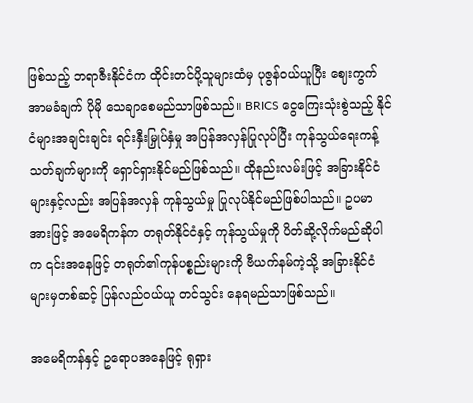ဖြစ်သည့် ဘရာဇီးနိုင်ငံက ထိုင်းတင်ပို့သူများထံမှ ပုဇွန်ဝယ်ယူပြီး ဈေးကွက်အာမခံချက် ပိုမို သေချာစေမည်သာဖြစ်သည်။ BRICS ငွေကြေးသုံးစွဲသည့် နိုင်ငံများအချင်းချင်း ရင်းနှီးမြှုပ်နှံမှု အပြန်အလှန်ပြုလုပ်ပြီး ကုန်သွယ်ရေးကန့်သတ်ချက်များကို ရှောင်ရှားနိုင်မည်ဖြစ်သည်။ ထိုနည်းလမ်းဖြင့် အခြားနိုင်ငံများနှင့်လည်း အပြန်အလှန် ကုန်သွယ်မှု ပြုလုပ်နိုင်မည်ဖြစ်ပါသည်။ ဥပမာအားဖြင့် အမေရိကန်က တရုတ်နိုင်ငံနှင့် ကုန်သွယ်မှုကို ပိတ်ဆို့လိုက်မည်ဆိုပါက ၎င်းအနေဖြင့် တရုတ်၏ကုန်ပစ္စည်းများကို ဗီယက်နမ်ကဲ့သို့ အခြားနိုင်ငံများမှတစ်ဆင့် ပြန်လည်ဝယ်ယူ တင်သွင်း နေရမည်သာဖြစ်သည်။

အမေရိကန်နှင့် ဥရောပအနေဖြင့် ရုရှား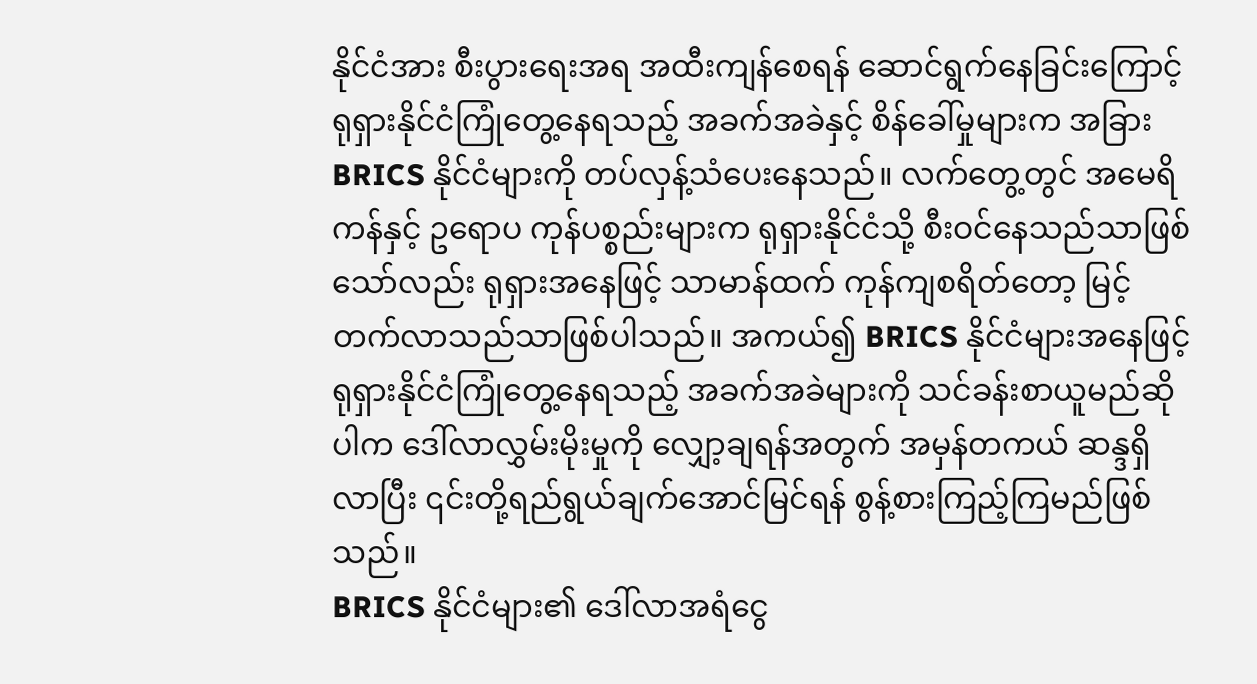နိုင်ငံအား စီးပွားရေးအရ အထီးကျန်စေရန် ဆောင်ရွက်နေခြင်းကြောင့် ရုရှားနိုင်ငံကြုံတွေ့နေရသည့် အခက်အခဲနှင့် စိန်ခေါ်မှုများက အခြား BRICS နိုင်ငံများကို တပ်လှန့်သံပေးနေသည်။ လက်တွေ့တွင် အမေရိကန်နှင့် ဥရောပ ကုန်ပစ္စည်းများက ရုရှားနိုင်ငံသို့ စီးဝင်နေသည်သာဖြစ်သော်လည်း ရုရှားအနေဖြင့် သာမာန်ထက် ကုန်ကျစရိတ်တော့ မြင့်တက်လာသည်သာဖြစ်ပါသည်။ အကယ်၍ BRICS နိုင်ငံများအနေဖြင့် ရုရှားနိုင်ငံကြုံတွေ့နေရသည့် အခက်အခဲများကို သင်ခန်းစာယူမည်ဆိုပါက ဒေါ်လာလွှမ်းမိုးမှုကို လျှော့ချရန်အတွက် အမှန်တကယ် ဆန္ဒရှိလာပြီး ၎င်းတို့ရည်ရွယ်ချက်အောင်မြင်ရန် စွန့်စားကြည့်ကြမည်ဖြစ်သည်။
BRICS နိုင်ငံများ၏ ဒေါ်လာအရံငွေ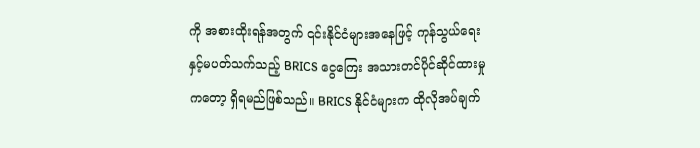ကို အစားထိုးရန်အတွက် ၎င်းနိုင်ငံများအနေဖြင့် ကုန်သွယ်ရေးနှင့်မပတ်သက်သည့် BRICS ငွေကြေး အသားတင်ပိုင်ဆိုင်ထားမှုကတော့ ရှိရမည်ဖြစ်သည်။ BRICS နိုင်ငံများက ထိုလိုအပ်ချက်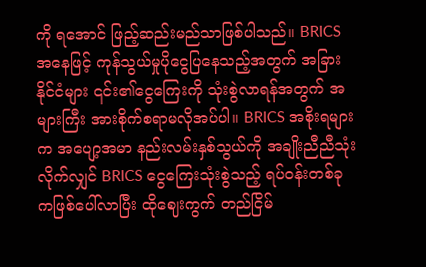ကို ရအောင် ဖြည့်ဆည်းမည်သာဖြစ်ပါသည်။ BRICS အနေဖြင့် ကုန်သွယ်မှုပိုငွေပြနေသည့်အတွက် အခြားနိုင်ငံများ ၎င်း၏ငွေကြေးကို သုံးစွဲလာရန်အတွက် အများကြီး အားစိုက်စရာမလိုအပ်ပါ။ BRICS အစိုးရများက အပျော့အမာ နည်းလမ်းနှစ်သွယ်ကို အချိုးညီညီသုံးလိုက်လျှင် BRICS ငွေကြေးသုံးစွဲသည့် ရပ်ဝန်းတစ်ခုကဖြစ်ပေါ်လာပြီး ထိုဈေးကွက် တည်ငြိမ်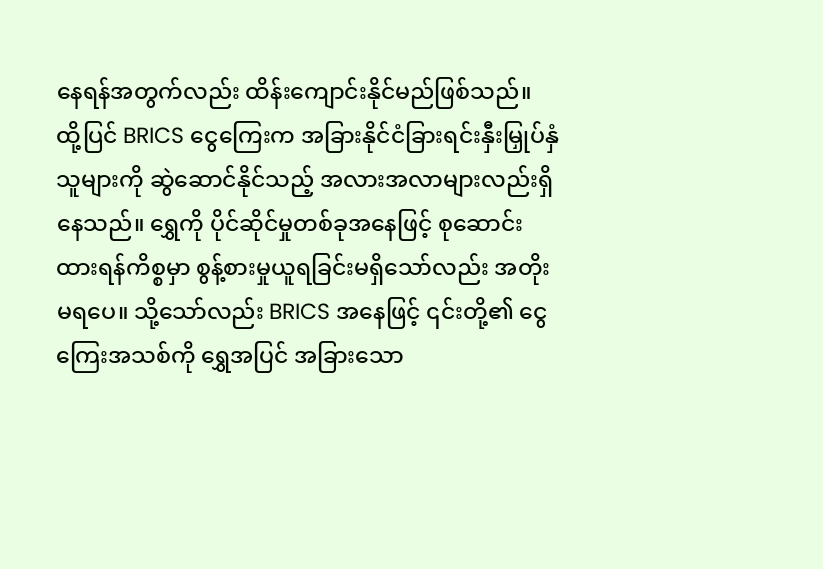နေရန်အတွက်လည်း ထိန်းကျောင်းနိုင်မည်ဖြစ်သည်။
ထို့ပြင် BRICS ငွေကြေးက အခြားနိုင်ငံခြားရင်းနှီးမြှုပ်နှံသူများကို ဆွဲဆောင်နိုင်သည့် အလားအလာများလည်းရှိနေသည်။ ရွှေကို ပိုင်ဆိုင်မှုတစ်ခုအနေဖြင့် စုဆောင်းထားရန်ကိစ္စမှာ စွန့်စားမှုယူရခြင်းမရှိသော်လည်း အတိုးမရပေ။ သို့သော်လည်း BRICS အနေဖြင့် ၎င်းတို့၏ ငွေကြေးအသစ်ကို ရွှေအပြင် အခြားသော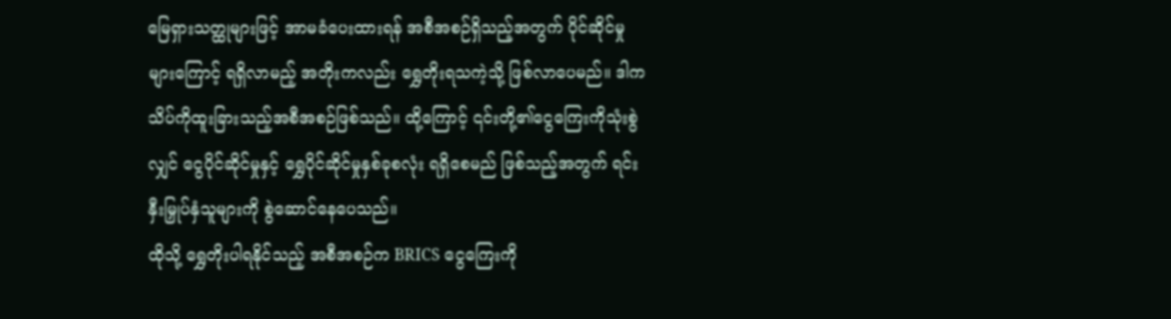မြေရှားသတ္ထုများဖြင့် အာမခံပေးထားရန် အစီအစဉ်ရှိသည့်အတွက် ပိုင်ဆိုင်မှုများကြောင့် ရရှိလာမည့် အတိုးကလည်း ရွှေတိုးရသကဲ့သို့ ဖြစ်လာပေမည်။ ဒါက သိပ်ကိုထူးခြားသည့်အစီအစဉ်ဖြစ်သည်။ ထို့ကြောင့် ၎င်းတို့၏ငွေကြေးကိုသုံးစွဲလျှင် ငွေပိုင်ဆိုင်မှုနှင့် ရွှေပိုင်ဆိုင်မှုနှစ်ခုစလုံး ရရှိစေမည် ဖြစ်သည့်အတွက် ရင်းနှီးမြှုပ်နှံသူများကို စွဲဆောင်နေပေသည်။
ထိုသို့ ရွှေတိုးပါရနိုင်သည့် အစီအစဉ်က BRICS ငွေကြေးကို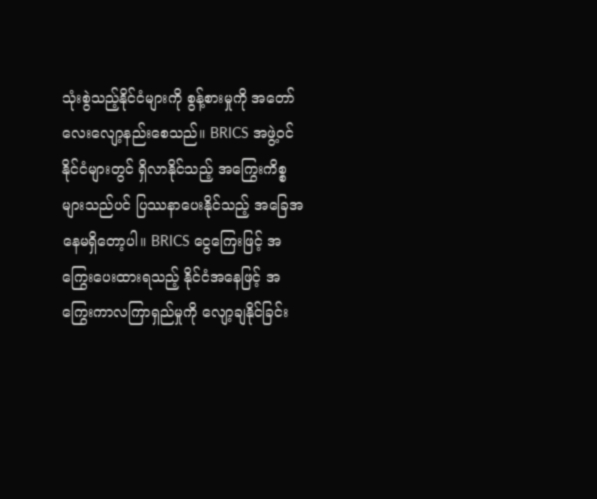သုံးစွဲသည့်နိုင်ငံများကို စွန့်စားမှုကို အတော်လေးလျော့နည်းစေသည်။ BRICS အဖွဲ့ဝင်နိုင်ငံများတွင် ရှိလာနိုင်သည့် အကြွေးကိစ္စများသည်ပင် ပြဿနာပေးနိုင်သည့် အခြေအနေမရှိတော့ပါ။ BRICS ငွေကြေးဖြင့် အကြွေးပေးထားရသည့် နိုင်ငံအနေဖြင့် အကြွေးကာလကြာရှည်မှုကို လျော့ချနိုင်ခြင်း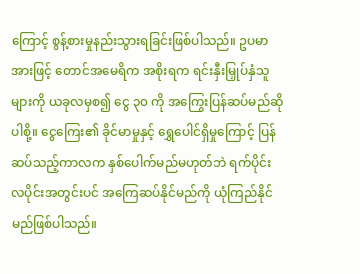ကြောင့် စွန့်စားမှုနည်းသွားရခြင်းဖြစ်ပါသည်။ ဥပမာအားဖြင့် တောင်အမေရိက အစိုးရက ရင်းနှီးမြှုပ်နှံသူများကို ယခုလမှစ၍ ငွေ ၃၀ ကို အကြွေးပြန်ဆပ်မည်ဆိုပါစို့။ ငွေကြေး၏ ခိုင်မာမှုနှင့် ရွှေပေါင်ရှိမှုကြောင့် ပြန်ဆပ်သည့်ကာလက နှစ်ပေါက်မည်မဟုတ်ဘဲ ရက်ပိုင်း လပိုင်းအတွင်းပင် အကြေဆပ်နိုင်မည်ကို ယုံကြည်နိုင်မည်ဖြစ်ပါသည်။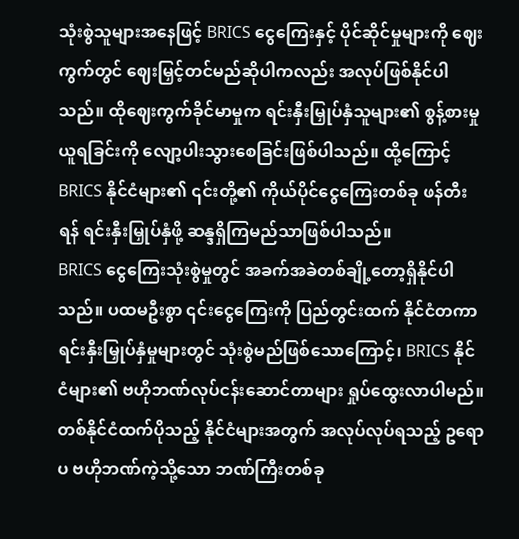သုံးစွဲသူများအနေဖြင့် BRICS ငွေကြေးနှင့် ပိုင်ဆိုင်မှုများကို ဈေးကွက်တွင် ဈေးမြှင့်တင်မည်ဆိုပါကလည်း အလုပ်ဖြစ်နိုင်ပါသည်။ ထိုဈေးကွက်ခိုင်မာမှုက ရင်းနှီးမြှုပ်နှံသူများ၏ စွန့်စားမှုယူရခြင်းကို လျော့ပါးသွားစေခြင်းဖြစ်ပါသည်။ ထို့ကြောင့် BRICS နိုင်ငံများ၏ ၎င်းတို့၏ ကိုယ်ပိုင်ငွေကြေးတစ်ခု ဖန်တီးရန် ရင်းနှီးမြှုပ်နှံဖို့ ဆန္ဒရှိကြမည်သာဖြစ်ပါသည်။
BRICS ငွေကြေးသုံးစွဲမှုတွင် အခက်အခဲတစ်ချို့တော့ရှိနိုင်ပါသည်။ ပထမဦးစွာ ၎င်းငွေကြေးကို ပြည်တွင်းထက် နိုင်ငံတကာရင်းနှီးမြှုပ်နှံမှုများတွင် သုံးစွဲမည်ဖြစ်သောကြောင့်၊ BRICS နိုင်ငံများ၏ ဗဟိုဘဏ်လုပ်ငန်းဆောင်တာများ ရှုပ်ထွေးလာပါမည်။ တစ်နိုင်ငံထက်ပိုသည့် နိုင်ငံများအတွက် အလုပ်လုပ်ရသည့် ဥရောပ ဗဟိုဘဏ်ကဲ့သို့သော ဘဏ်ကြီးတစ်ခု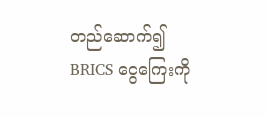တည်ဆောက်၍ BRICS ငွေကြေးကို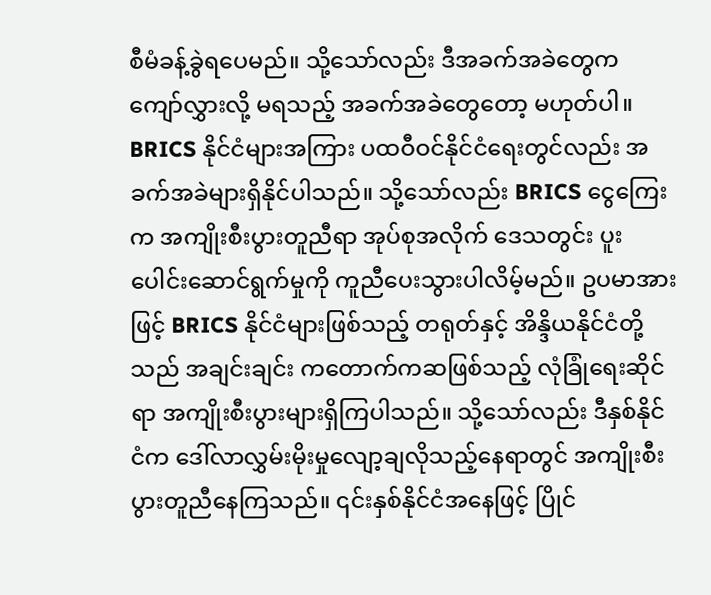စီမံခန့်ခွဲရပေမည်။ သို့သော်လည်း ဒီအခက်အခဲတွေက ကျော်လွှားလို့ မရသည့် အခက်အခဲတွေတော့ မဟုတ်ပါ။
BRICS နိုင်ငံများအကြား ပထဝီဝင်နိုင်ငံရေးတွင်လည်း အခက်အခဲများရှိနိုင်ပါသည်။ သို့သော်လည်း BRICS ငွေကြေးက အကျိုးစီးပွားတူညီရာ အုပ်စုအလိုက် ဒေသတွင်း ပူးပေါင်းဆောင်ရွက်မှုကို ကူညီပေးသွားပါလိမ့်မည်။ ဥပမာအားဖြင့် BRICS နိုင်ငံများဖြစ်သည့် တရုတ်နှင့် အိန္ဒိယနိုင်ငံတို့သည် အချင်းချင်း ကတောက်ကဆဖြစ်သည့် လုံခြုံရေးဆိုင်ရာ အကျိုးစီးပွားများရှိကြပါသည်။ သို့သော်လည်း ဒီနှစ်နိုင်ငံက ဒေါ်လာလွှမ်းမိုးမှုလျော့ချလိုသည့်နေရာတွင် အကျိုးစီးပွားတူညီနေကြသည်။ ၎င်းနှစ်နိုင်ငံအနေဖြင့် ပြိုင်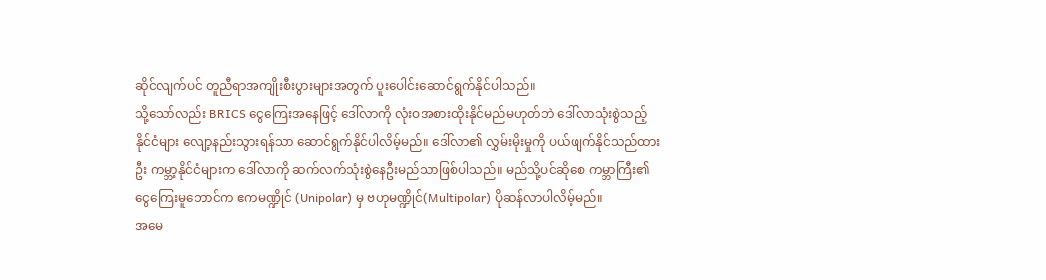ဆိုင်လျက်ပင် တူညီရာအကျိုးစီးပွားများအတွက် ပူးပေါင်းဆောင်ရွက်နိုင်ပါသည်။
သို့သော်လည်း BRICS ငွေကြေးအနေဖြင့် ဒေါ်လာကို လုံးဝအစားထိုးနိုင်မည်မဟုတ်ဘဲ ဒေါ်လာသုံးစွဲသည့် နိုင်ငံများ လျော့နည်းသွားရန်သာ ဆောင်ရွက်နိုင်ပါလိမ့်မည်။ ဒေါ်လာ၏ လွှမ်းမိုးမှုကို ပယ်ဖျက်နိုင်သည်ထားဦး ကမ္ဘာ့နိုင်ငံများက ဒေါ်လာကို ဆက်လက်သုံးစွဲနေဦးမည်သာဖြစ်ပါသည်။ မည်သို့ပင်ဆိုစေ ကမ္ဘာကြီး၏ ငွေကြေးမူဘောင်က ဧကမဏ္ဍိုင် (Unipolar) မှ ဗဟုမဏ္ဍိုင်(Multipolar) ပိုဆန်လာပါလိမ့်မည်။
အမေ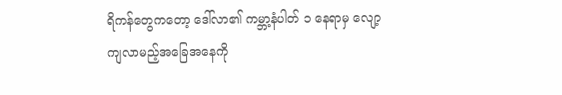ရိကန်တွေကတော့ ဒေါ်လာ၏ ကမ္ဘာ့နံပါတ် ၁ နေရာမှ လျော့ကျလာမည့်အခြေအနေကို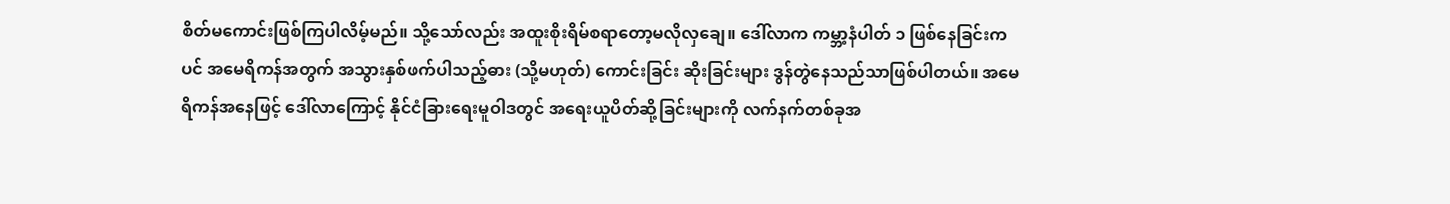စိတ်မကောင်းဖြစ်ကြပါလိမ့်မည်။ သို့သော်လည်း အထူးစိုးရိမ်စရာတော့မလိုလှချေ။ ဒေါ်လာက ကမ္ဘာ့နံပါတ် ၁ ဖြစ်နေခြင်းကပင် အမေရိကန်အတွက် အသွားနှစ်ဖက်ပါသည့်ဓား (သို့မဟုတ်) ကောင်းခြင်း ဆိုးခြင်းများ ဒွန်တွဲနေသည်သာဖြစ်ပါတယ်။ အမေရိကန်အနေဖြင့် ဒေါ်လာကြောင့် နိုင်ငံခြားရေးမူဝါဒတွင် အရေးယူပိတ်ဆို့ခြင်းများကို လက်နက်တစ်ခုအ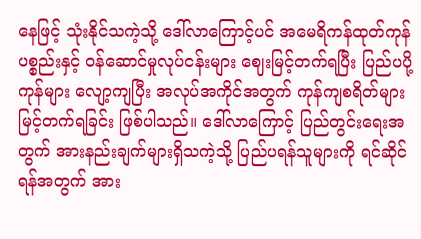နေဖြင့် သုံးနိုင်သကဲ့သို့ ဒေါ်လာကြောင့်ပင် အမေရိကန်ထုတ်ကုန်ပစ္စည်းနှင့် ဝန်ဆောင်မှုလုပ်ငန်းများ ဈေးမြင့်တက်ရပြီး ပြည်ပပို့ကုန်များ လျော့ကျပြီး အလုပ်အကိုင်အတွက် ကုန်ကျစရိတ်များ မြင့်တက်ရခြင်း ဖြစ်ပါသည်။ ဒေါ်လာကြောင့် ပြည်တွင်းရေးအတွက် အားနည်းချက်များရှိသကဲ့သို့ ပြည်ပရန်သူများကို ရင်ဆိုင်ရန်အတွက် အား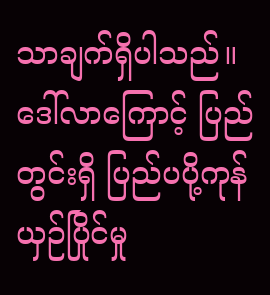သာချက်ရှိပါသည်။
ဒေါ်လာကြောင့် ပြည်တွင်းရှိ ပြည်ပပို့ကုန် ယှဉ်ပြိုင်မှု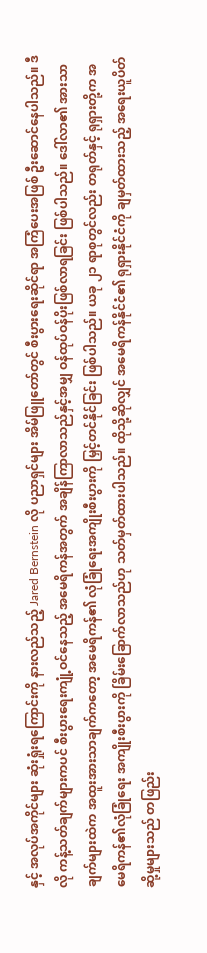နှင့် အလုပ်အကိုင်များ ဆုံးရှုံးရကြောင်းကို နားလည်သည့် Jared Bernstein လို ပညာရှင်များ အိမ်ဖြူတော်တွင် စီးပွားရေးဆိုင်ရာ အကြံပေးအဖြစ် ဦးဆောင်နေပါသည်။ ဒီလို ကန့်သတ်ချက်များကပင် စီးပွားရေးကျုံ့ဝင်နေသည့် အမေရိကန်အတွက် အချိန်ကြာလာသည်နှင့်အမျှ ဝန်ထုပ်ဝန်ပိုးဖြစ်လာရခြင်း ဖြစ်ပါသည်။ ဒေါ်လာ၏ အားသာချက်များထဲက အထူးအားသာချက်ကတော့ အမေရိကန်၏ လုံခြုံရေးအကျိုးစီးပွားကို မြှင့်တင်နိုင်ခြင်း ဖြစ်ပါသည်။ ယခု ၂၁ ရာစုတွင်လည်း တရုတ်နှင့် ရုရှားတို့က အမေရိကန်၏လုံခြုံရေး အကျိုးစီးပွားကို ခြိမ်းခြောက်လာသည်ဟု သတ်မှတ်ထားပါသည်။ ထိုသို့ဆိုလျှင် အမေရိကန်နိုင်ငံ၏ ရုရှားနိုင်ငံကို ချမှတ်ထားသည့် အရေးယူပိတ်ဆို့မှုများသည် တဖြည်း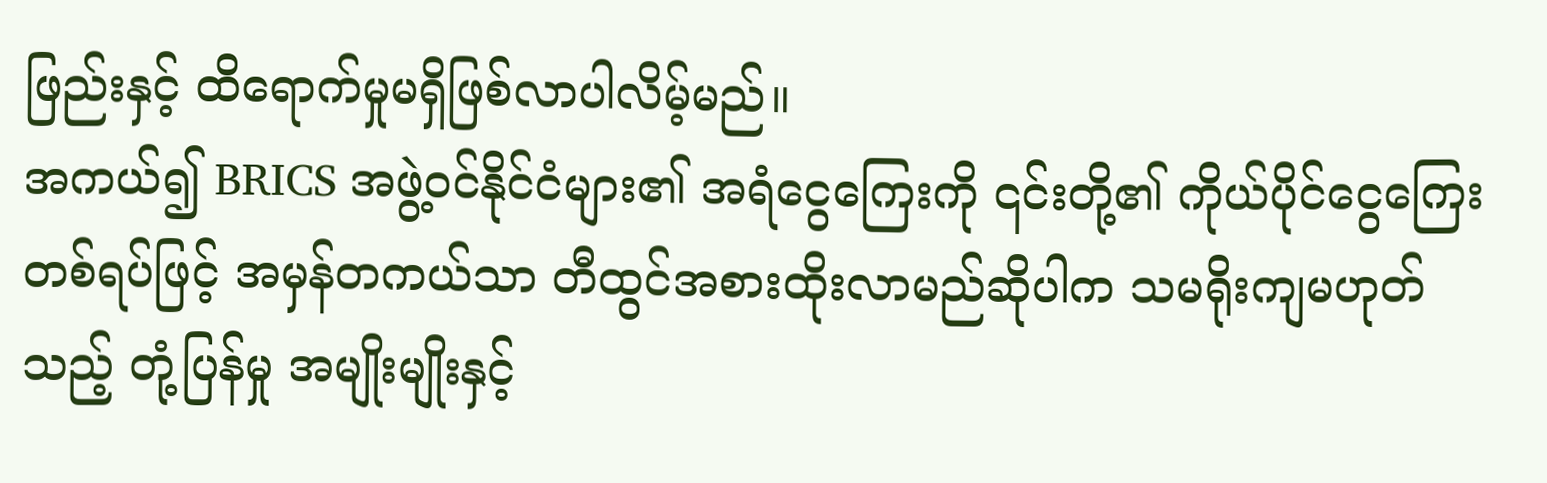ဖြည်းနှင့် ထိရောက်မှုမရှိဖြစ်လာပါလိမ့်မည်။
အကယ်၍ BRICS အဖွဲ့ဝင်နိုင်ငံများ၏ အရံငွေကြေးကို ၎င်းတို့၏ ကိုယ်ပိုင်ငွေကြေးတစ်ရပ်ဖြင့် အမှန်တကယ်သာ တီထွင်အစားထိုးလာမည်ဆိုပါက သမရိုးကျမဟုတ်သည့် တုံ့ပြန်မှု အမျိုးမျိုးနှင့်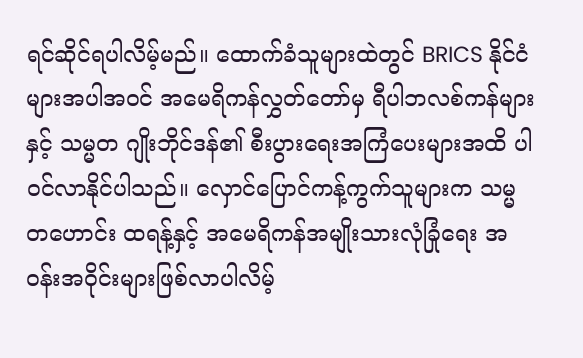ရင်ဆိုင်ရပါလိမ့်မည်။ ထောက်ခံသူများထဲတွင် BRICS နိုင်ငံများအပါအဝင် အမေရိကန်လွှတ်တော်မှ ရီပါဘလစ်ကန်များနှင့် သမ္မတ ဂျိုးဘိုင်ဒန်၏ စီးပွားရေးအကြံပေးများအထိ ပါဝင်လာနိုင်ပါသည်။ လှောင်ပြောင်ကန့်ကွက်သူများက သမ္မတဟောင်း ထရန့်နှင့် အမေရိကန်အမျိုးသားလုံခြုံရေး အဝန်းအဝိုင်းများဖြစ်လာပါလိမ့်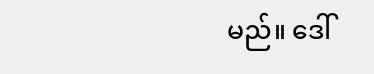မည်။ ဒေါ်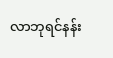လာဘုရင်နန်း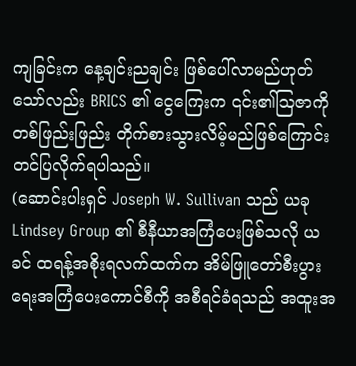ကျခြင်းက နေ့ချင်းညချင်း ဖြစ်ပေါ်လာမည်ဟုတ်သော်လည်း BRICS ၏ ငွေကြေးက ၎င်း၏ဩဇာကို တစ်ဖြည်းဖြည်း တိုက်စားသွားလိမ့်မည်ဖြစ်ကြောင်း တင်ပြလိုက်ရပါသည်။
(ဆောင်းပါးရှင် Joseph W. Sullivan သည် ယခု Lindsey Group ၏ စီနီယာအကြံပေးဖြစ်သလို ယခင် ထရန့်အစိုးရလက်ထက်က အိမ်ဖြူတော်စီးပွားရေးအကြံပေးကောင်စီကို အစီရင်ခံရသည် အထူးအ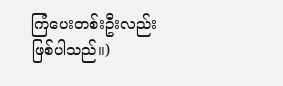ကြံပေးတစ်းဦးလည်း ဖြစ်ပါသည်။)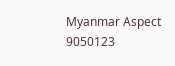Myanmar Aspect
9050123